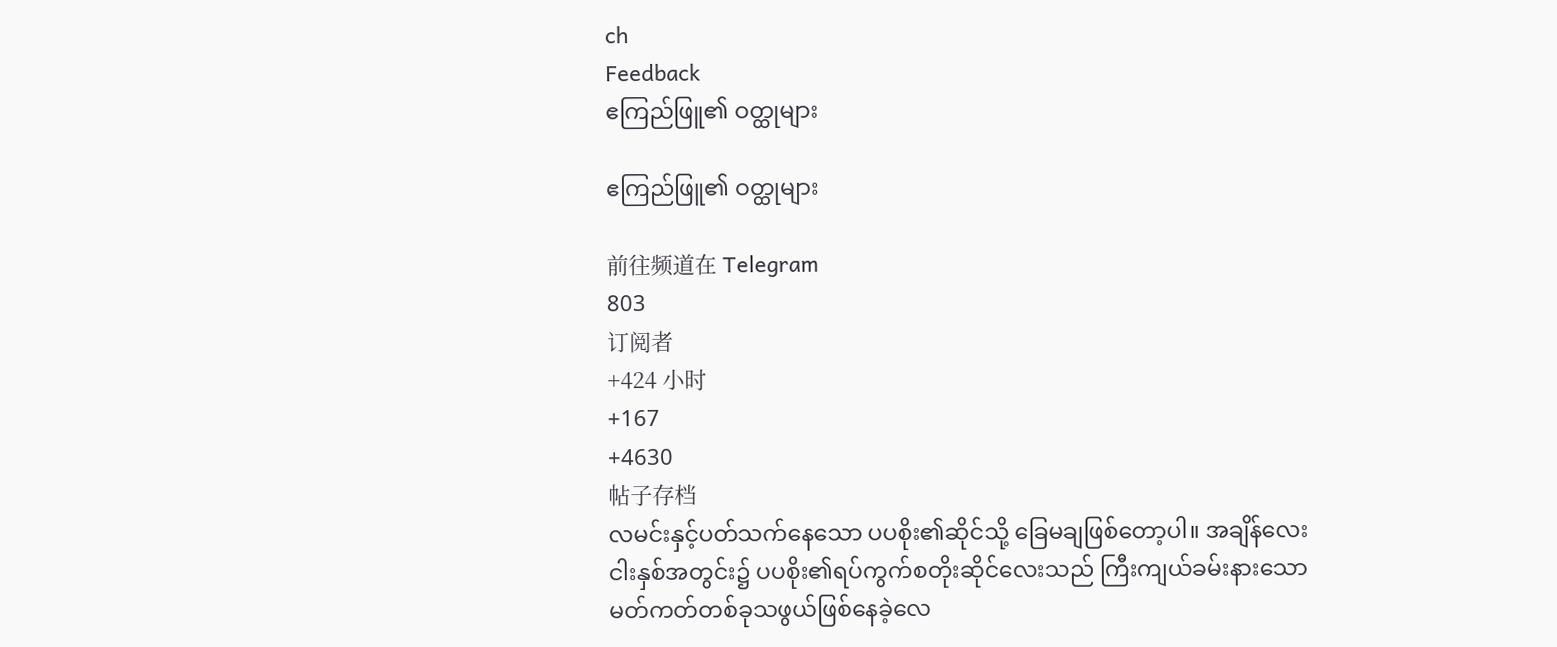ch
Feedback
ဧကြည်ဖြူ၏ ဝတ္ထုများ

ဧကြည်ဖြူ၏ ဝတ္ထုများ

前往频道在 Telegram
803
订阅者
+424 小时
+167
+4630
帖子存档
လမင်းနှင့်ပတ်သက်နေသော ပပစိုး၏ဆိုင်သို့ ခြေမချဖြစ်တော့ပါ။ အချိန်လေးငါးနှစ်အတွင်း၌ ပပစိုး၏ရပ်ကွက်စတိုးဆိုင်လေးသည် ကြီးကျယ်ခမ်းနားသောမတ်ကတ်တစ်ခုသဖွယ်ဖြစ်နေခဲ့လေ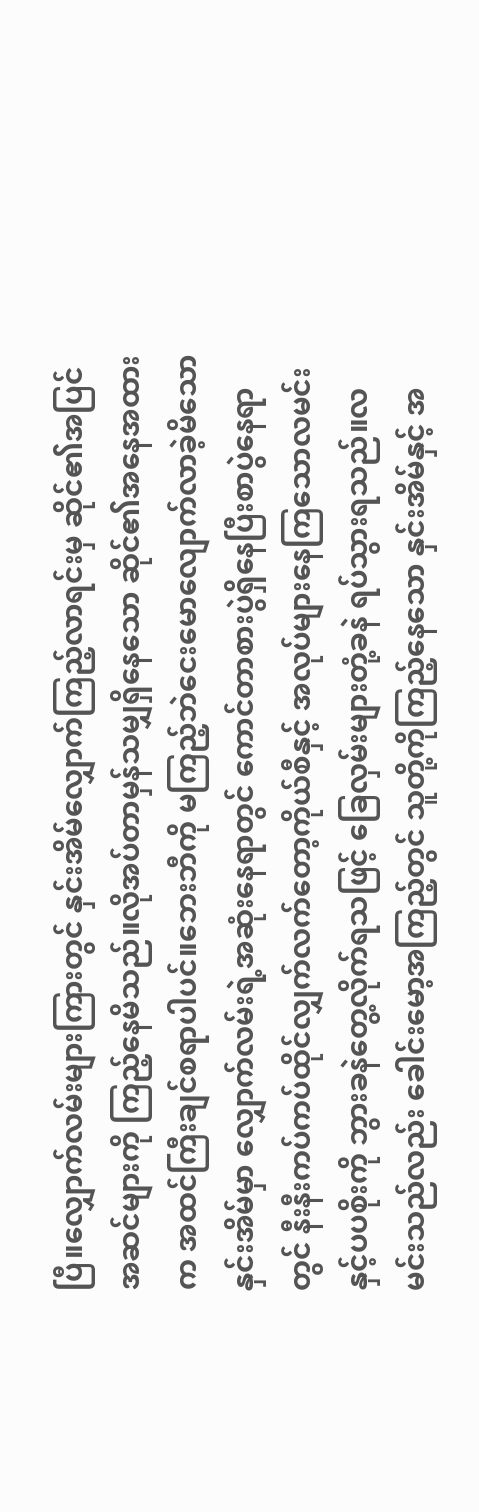ပြီ။လျှောက်လမ်းများကြားတွင် နှင်းအိမ်လျှောက်ကြည့်လာရင်းမှ ဆိုင်၏အပြင်အဆင်များကို ကြည့်နေမိသည်။လိုအပ်တာမှန်သမျှရှိနေသော ဆိုင်၏အနေအထားက အထင်ကြီးချင်စရာပါပင်။ဘေးဘီကို မကြည့်ဘဲငေးမောလျောက်လာခဲ့မိသောနှင်းအိမ်မှာ လျှောက်လမ်းရဲ့အဆုံးနေရာတွင် ကောင်တာစားပွဲရှိနေပြီးစာပွဲနေရာတွင် နီးနီးကပ်ကပ်ထိုင်လျှက်လက်တော့ကိုယ်စီနှင့် အလုပ်များနေကြသောလမင်းနှင့်ပပစိုးကို ဘွားခနဲတွေ့လိုက်ရသဖြင့် ခြေလှမ်းများတုံ့ခနဲ ရပ်သွားရသည်။လမင်းသည်လည်း ခေါင်းမော့အကြည့်တွင် သူတို့ကိုကြည့်နေသော နှင်းအိမ်နှင့် အ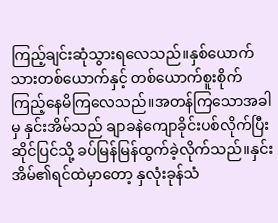ကြည့်ချင်းဆုံသွားရလေသည်။နှစ်ယောက်သားတစ်ယောက်နှင့် တစ်ယောက်စူးစိုက်ကြည့်နေမိကြလေသည်။အတန်ကြသောအခါမှ နှင်းအိမ်သည် ချာခနဲကျောခိုင်းပစ်လိုက်ပြီး ဆိုင်ပြင်သို့ ခပ်မြန်မြန်ထွက်ခဲ့လိုက်သည်။နှင်းအိမ်၏ရင်ထဲမှာတော့ နှလုံးခုန်သံ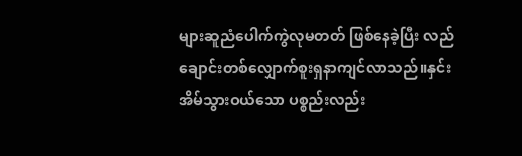များဆူညံပေါက်ကွဲလုမတတ် ဖြစ်နေခဲ့ပြီး လည်ချောင်းတစ်လျှောက်စူးရှနာကျင်လာသည်။နှင်းအိမ်သွားဝယ်သော ပစ္စည်းလည်း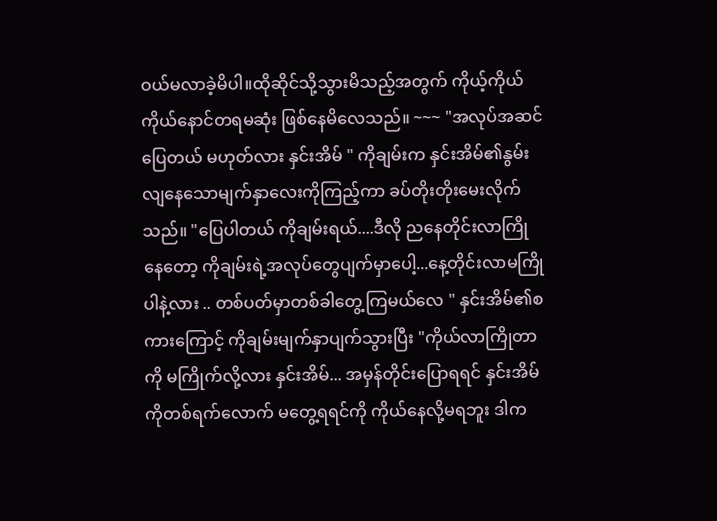ဝယ်မလာခဲ့မိပါ။ထိုဆိုင်သို့သွားမိသည့်အတွက် ကိုယ့်ကိုယ်ကိုယ်နောင်တရမဆုံး ဖြစ်နေမိလေသည်။ ~~~ "အလုပ်အဆင်ပြေတယ် မဟုတ်လား နှင်းအိမ် " ကိုချမ်းက နှင်းအိမ်၏နွမ်းလျနေသောမျက်နှာလေးကိုကြည့်ကာ ခပ်တိုးတိုးမေးလိုက်သည်။ "ပြေပါတယ် ကိုချမ်းရယ်....ဒီလို ညနေတိုင်းလာကြိုနေတော့ ကိုချမ်းရဲ့အလုပ်တွေပျက်မှာပေါ့...နေ့တိုင်းလာမကြိုပါနဲ့လား .. တစ်ပတ်မှာတစ်ခါတွေ့ကြမယ်လေ " နှင်းအိမ်၏စကားကြောင့် ကိုချမ်းမျက်နှာပျက်သွားပြီး "ကိုယ်လာကြိုတာကို မကြိုက်လို့လား နှင်းအိမ်... အမှန်တိုင်းပြောရရင် နှင်းအိမ်ကိုတစ်ရက်လောက် မတွေ့ရရင်ကို ကိုယ်နေလို့မရဘူး ဒါက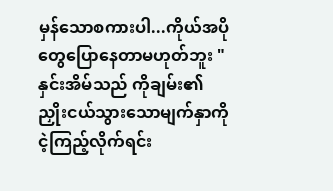မှန်သောစကားပါ...ကိုယ်အပိုတွေပြောနေတာမဟုတ်ဘူး " နှင်းအိမ်သည် ကိုချမ်း၏ ညှိုးငယ်သွားသောမျက်နှာကိုငဲ့ကြည့်လိုက်ရင်း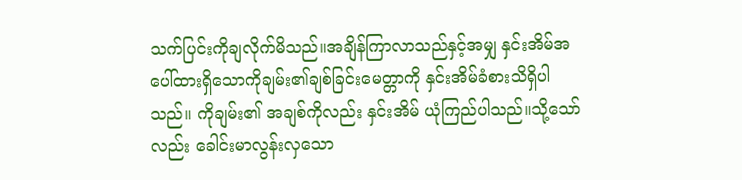သက်ပြင်းကိုချလိုက်မိသည်။အချိန်ကြာလာသည်နှင့်အမျှ နှင်းအိမ်အပေါ်ထားရှိသောကိုချမ်း၏ချစ်ခြင်းမေတ္တာကို နှင်းအိမ်ခံစားသိရှိပါသည်။ ကိုချမ်း၏ အချစ်ကိုလည်း နှင်းအိမ် ယုံကြည်ပါသည်။သို့သော်လည်း ခေါင်းမာလွန်းလှသော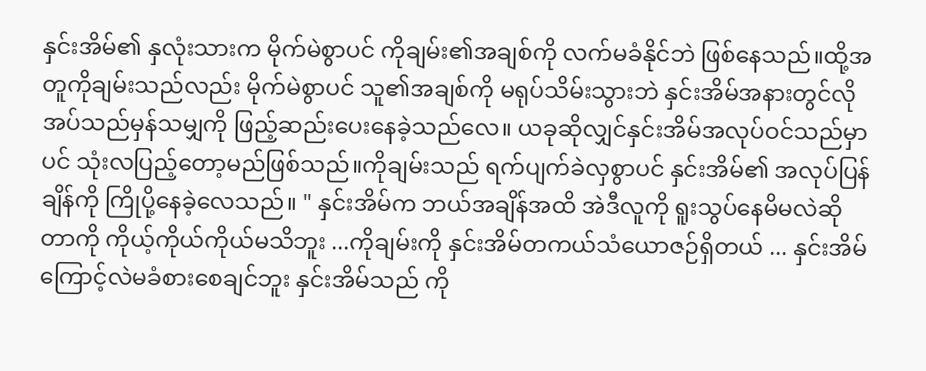နှင်းအိမ်၏ နှလုံးသားက မိုက်မဲစွာပင် ကိုချမ်း၏အချစ်ကို လက်မခံနိုင်ဘဲ ဖြစ်နေသည်။ထို့အတူကိုချမ်းသည်လည်း မိုက်မဲစွာပင် သူ၏အချစ်ကို မရုပ်သိမ်းသွားဘဲ နှင်းအိမ်အနားတွင်လိုအပ်သည်မှန်သမျှကို ဖြည့်ဆည်းပေးနေခဲ့သည်လေ။ ယခုဆိုလျှင်နှင်းအိမ်အလုပ်ဝင်သည်မှာပင် သုံးလပြည့်တော့မည်ဖြစ်သည်။ကိုချမ်းသည် ရက်ပျက်ခဲလှစွာပင် နှင်းအိမ်၏ အလုပ်ပြန်ချိန်ကို ကြိုပို့နေခဲ့လေသည်။ " နှင်းအိမ်က ဘယ်အချိန်အထိ အဲဒီလူကို ရူးသွပ်နေမိမလဲဆိုတာကို ကိုယ့်ကိုယ်ကိုယ်မသိဘူး ...ကိုချမ်းကို နှင်းအိမ်တကယ်သံယောဇဉ်ရှိတယ် ... နှင်းအိမ်ကြောင့်လဲမခံစားစေချင်ဘူး နှင်းအိမ်သည် ကို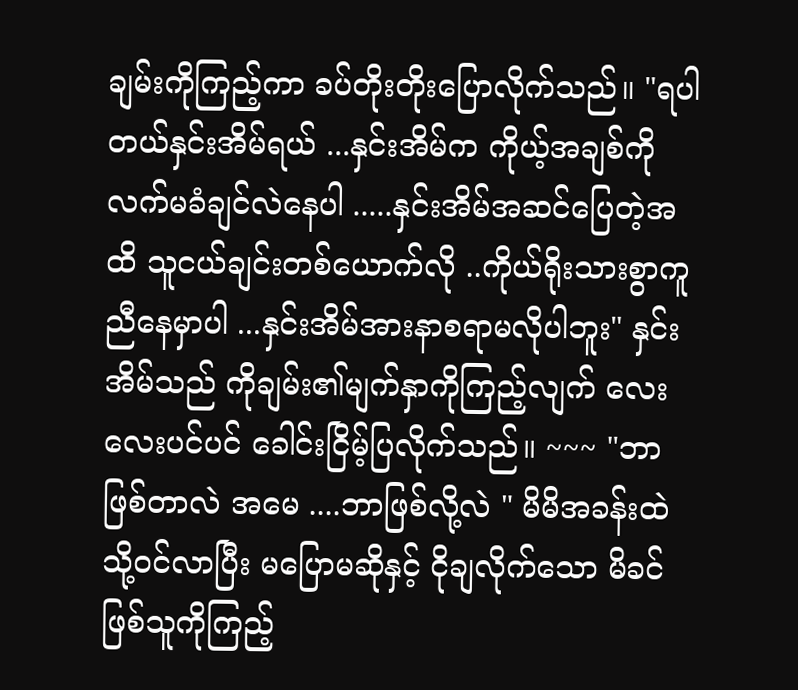ချမ်းကိုကြည့်ကာ ခပ်တိုးတိုးပြောလိုက်သည်။ "ရပါတယ်နှင်းအိမ်ရယ် ...နှင်းအိမ်က ကိုယ့်အချစ်ကိုလက်မခံချင်လဲနေပါ .....နှင်းအိမ်အဆင်ပြေတဲ့အထိ သူငယ်ချင်းတစ်ယောက်လို ..ကိုယ်ရိုးသားစွာကူညီနေမှာပါ ...နှင်းအိမ်အားနာစရာမလိုပါဘူး" နှင်းအိမ်သည် ကိုချမ်း၏မျက်နှာကိုကြည့်လျက် လေးလေးပင်ပင် ခေါင်းငြိမ့်ပြလိုက်သည်။ ~~~ "ဘာဖြစ်တာလဲ အမေ ....ဘာဖြစ်လို့လဲ " မိမိအခန်းထဲသို့ဝင်လာပြီး မပြောမဆိုနှင့် ငိုချလိုက်သော မိခင်ဖြစ်သူကိုကြည့်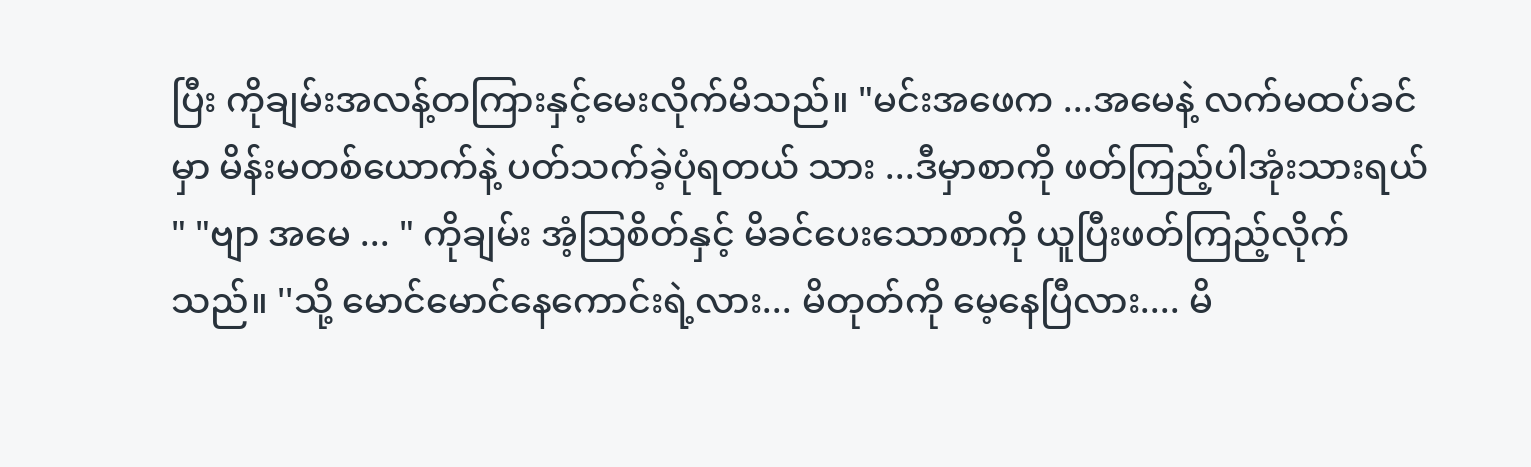ပြီး ကိုချမ်းအလန့်တကြားနှင့်မေးလိုက်မိသည်။ "မင်းအဖေက ...အမေနဲ့ လက်မထပ်ခင်မှာ မိန်းမတစ်ယောက်နဲ့ ပတ်သက်ခဲ့ပုံရတယ် သား ...ဒီမှာစာကို ဖတ်ကြည့်ပါအုံးသားရယ် " "ဗျာ အမေ ... " ကိုချမ်း အံ့သြစိတ်နှင့် မိခင်ပေးသောစာကို ယူပြီးဖတ်ကြည့်လိုက်သည်။ ''သို့ မောင်မောင်နေကောင်းရဲ့လား... မိတုတ်ကို မေ့နေပြီလား.... မိ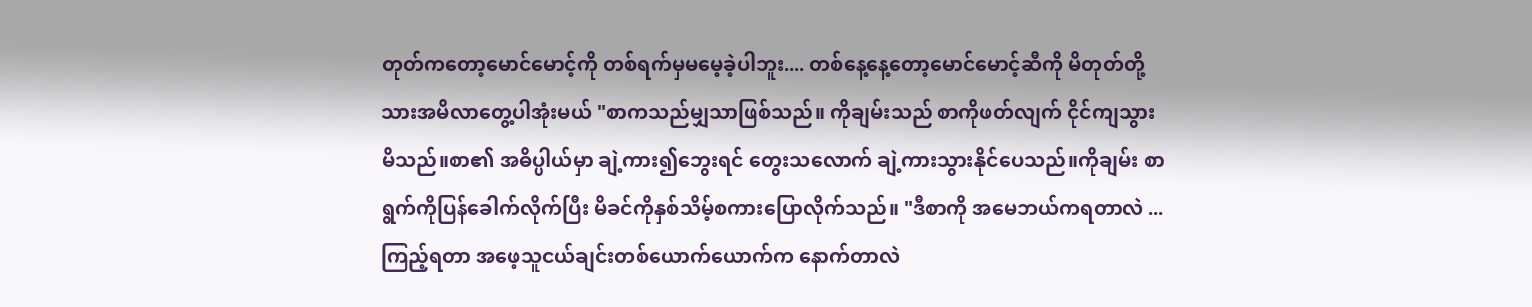တုတ်ကတော့မောင်မောင့်ကို တစ်ရက်မှမမေ့ခဲ့ပါဘူး.... တစ်နေ့နေ့တော့မောင်မောင့်ဆီကို မိတုတ်တို့သားအမိလာတွေ့ပါအုံးမယ် "စာကသည်မျှသာဖြစ်သည်။ ကိုချမ်းသည် စာကိုဖတ်လျက် ငိုင်ကျသွားမိသည်။စာ၏ အဓိပ္ပါယ်မှာ ချဲ့ကား၍ဘွေးရင် တွေးသလောက် ချဲ့ကားသွားနိုင်ပေသည်။ကိုချမ်း စာရွက်ကိုပြန်ခေါက်လိုက်ပြီး မိခင်ကိုနှစ်သိမ့်စကားပြောလိုက်သည်။ "ဒီစာကို အမေဘယ်ကရတာလဲ ...ကြည့်ရတာ အဖေ့သူငယ်ချင်းတစ်ယောက်ယောက်က နောက်တာလဲ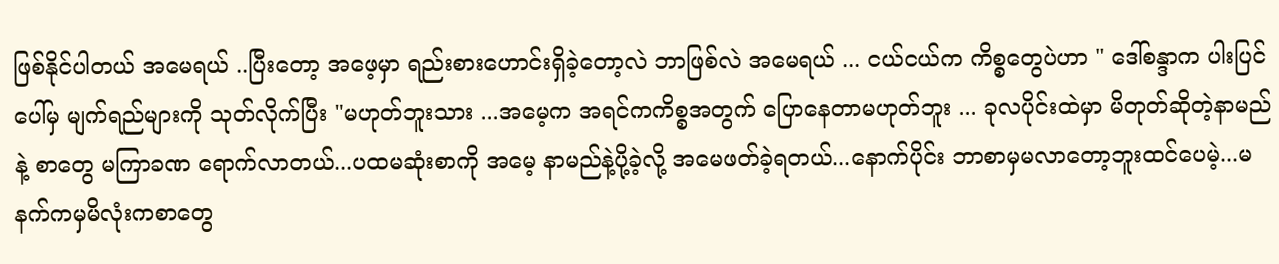ဖြစ်နိုင်ပါတယ် အမေရယ် ..ပြီးတော့ အဖေ့မှာ ရည်းစားဟောင်းရှိခဲ့တော့လဲ ဘာဖြစ်လဲ အမေရယ် ... ငယ်ငယ်က ကိစ္စတွေပဲဟာ " ဒေါ်စန္ဒာက ပါးပြင်ပေါ်မှ မျက်ရည်များကို သုတ်လိုက်ပြီး "မဟုတ်ဘူးသား ...အမေ့က အရင်ကကိစ္စအတွက် ပြောနေတာမဟုတ်ဘူး ... ခုလပိုင်းထဲမှာ မိတုတ်ဆိုတဲ့နာမည်နဲ့ စာတွေ မကြာခဏ ရောက်လာတယ်...ပထမဆုံးစာကို အမေ့ နာမည်နဲ့ပို့ခဲ့လို့ အမေဖတ်ခဲ့ရတယ်...နောက်ပိုင်း ဘာစာမှမလာတော့ဘူးထင်ပေမဲ့...မနက်ကမှမိလုံးကစာတွေ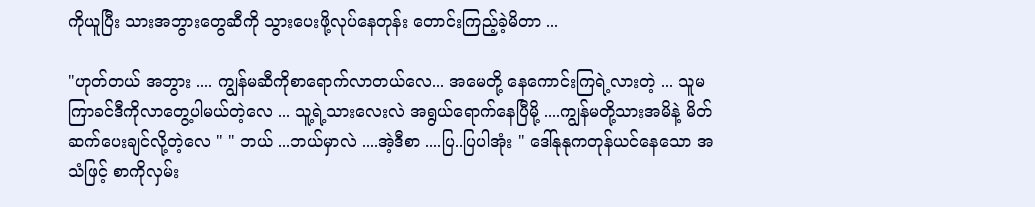ကိုယူပြီး သားအဘွားတွေဆီကို သွားပေးဖို့လုပ်နေတုန်း တောင်းကြည့်ခဲ့မိတာ ...

"ဟုတ်တယ် အဘွား .... ကျွန်မဆီကိုစာရောက်လာတယ်လေ... အမေတို့ နေကောင်းကြရဲ့လားတဲ့ ... သူမကြာခင်ဒီကိုလာတွေ့ပါမယ်တဲ့လေ ... သူ့ရဲ့သားလေးလဲ အရွယ်ရောက်နေပြီမို့ ....ကျွန်မတို့သားအမိနဲ့ မိတ်ဆက်ပေးချင်လို့တဲ့လေ " " ဘယ် ...ဘယ်မှာလဲ ....အဲ့ဒီစာ ....ပြ..ပြပါအုံး " ဒေါ်နုနုကတုန်ယင်နေသော အသံဖြင့် စာကိုလှမ်း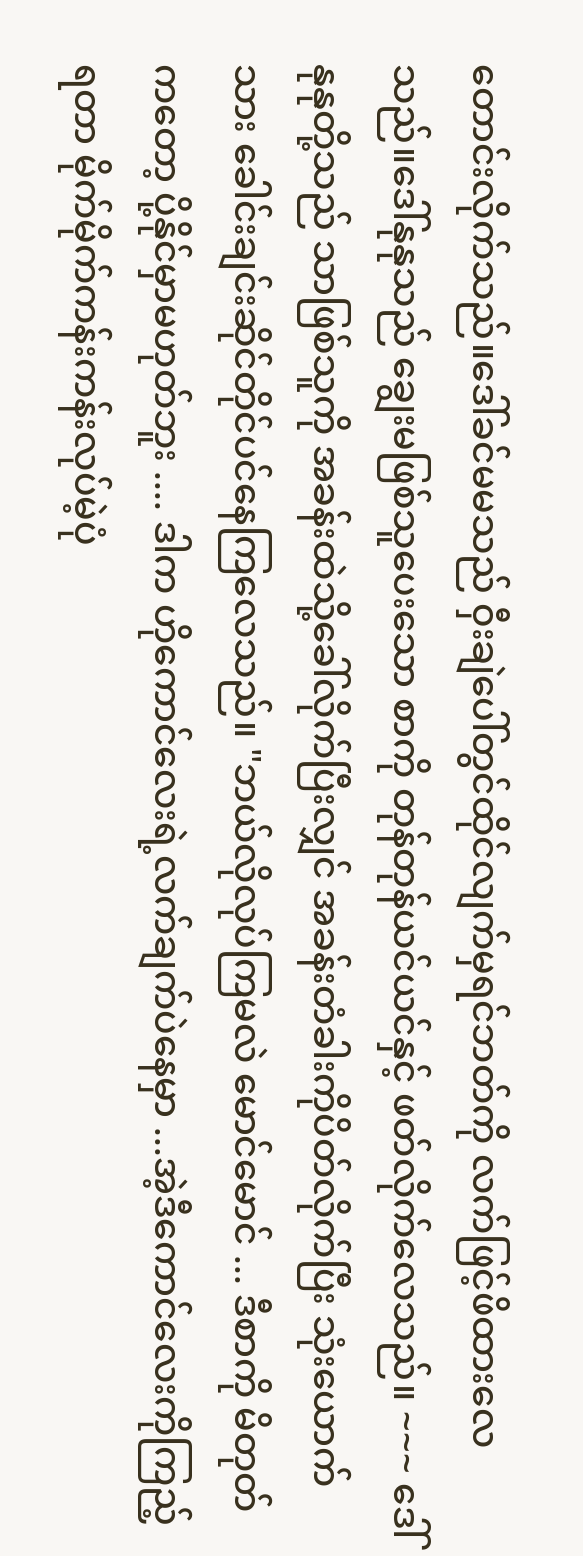တောင်းလိုက်သည်။ဒေါ်ခင်မမသည် ဝှီးချဲပေါ်တွင်ထိုင်လျက်မှရင်ဘတ်ကို လက်ဖြင့်ဖိထားလေသည်။ဒေါ်နုနုသည် ချွေးမဖြစ်သူပေးသော စာကို တုန်တုန်ယင်ယင်နှင့် ဖတ်လိုက်လေသည်။ ~~~ ဒေါ်နုနုတို့သည် သာဖြစ်သူကို အခန်းထဲသို့ခေါ်လိုက်ပြီးလျှင် အခန်းတံခါးကိုပိတ်လိုက်ပြီး သုံးယောက်သား ခေါင်းချင်းဆိုင်တိုင်ပင်နေကြလေသည်။ "ဘယ်လိုလုပ်ကြမလဲ မောင်မောင် ... ဒီစာကို မိတုတ်ကတော့ ပို့နိုင်မှာမဟုတ်ဘူး .... ဒါက ဟိုကောင်လေးရဲ့လက်ချက်ပဲနေမှာ ...အဲ့ဒီကောင်လေးကိုကြည့်ရတာ မိုက်မိုက်ကန်းကန်းလုပ်မဲ့ပုံ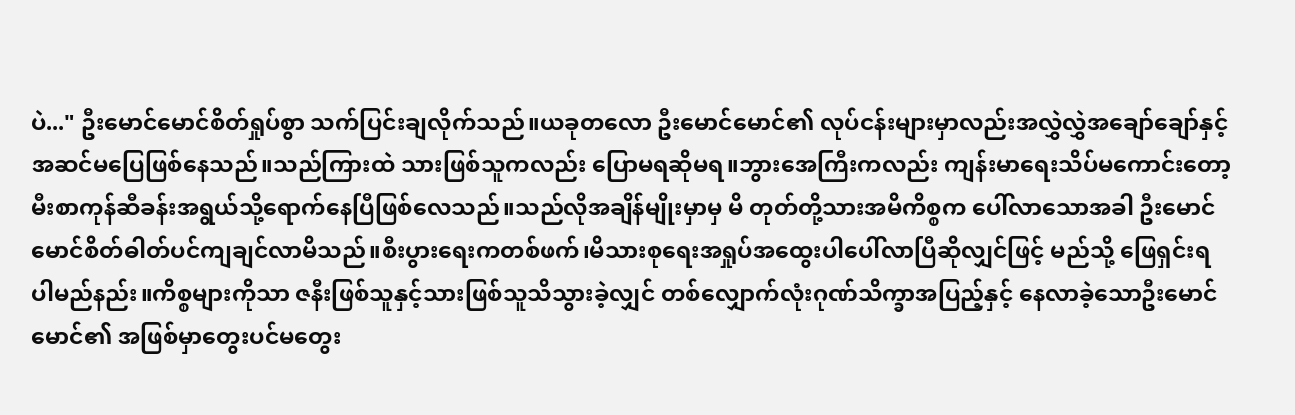ပဲ..." ဦးမောင်မောင်စိတ်ရှုပ်စွာ သက်ပြင်းချလိုက်သည်။ယခုတလော ဦးမောင်မောင်၏ လုပ်ငန်းများမှာလည်းအလွှဲလွှဲအချော်ချော်နှင့် အဆင်မပြေဖြစ်နေသည်။သည်ကြားထဲ သားဖြစ်သူကလည်း ပြောမရဆိုမရ။ဘွားအေကြီးကလည်း ကျန်းမာရေးသိပ်မကောင်းတော့ မီးစာကုန်ဆီခန်းအရွယ်သို့ရောက်နေပြီဖြစ်လေသည်။သည်လိုအချိန်မျိုးမှာမှ မိ တုတ်တို့သားအမိကိစ္စက ပေါ်လာသောအခါ ဦးမောင်မောင်စိတ်ဓါတ်ပင်ကျချင်လာမိသည်။စီးပွားရေးကတစ်ဖက်၊မိသားစုရေးအရှုပ်အထွေးပါပေါ်လာပြီဆိုလျှင်ဖြင့် မည်သို့ ဖြေရှင်းရပါမည်နည်း။ကိစ္စများကိုသာ ဇနီးဖြစ်သူနှင့်သားဖြစ်သူသိသွားခဲ့လျှင် တစ်လျှောက်လုံးဂုဏ်သိက္ခာအပြည့်နှင့် နေလာခဲ့သောဦးမောင်မောင်၏ အဖြစ်မှာတွေးပင်မတွေး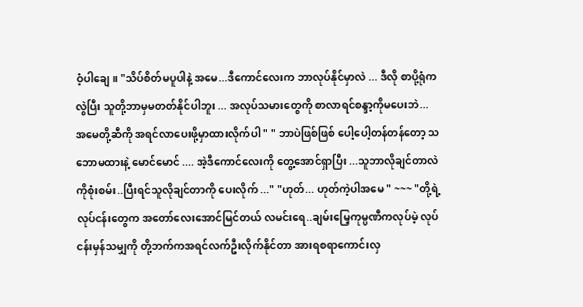ဝံ့ပါချေ။ "သိပ်စိတ်မပူပါနဲ့ အမေ...ဒီကောင်လေးက ဘာလုပ်နိုင်မှာလဲ ... ဒီလို စာပို့ရုံကလွဲပြီး သူတို့ဘာမှမတတ်နိုင်ပါဘူး ... အလုပ်သမားတွေကို စာလာရင်စန္ဒာ့ကိုမပေးဘဲ... အမေတို့ဆီကို အရင်လာပေးဖို့မှာထားလိုက်ပါ " " ဘာပဲဖြစ်ဖြစ် ပေါ့ပေါ့တန်တန်တော့ သဘောမထားနဲ့ မောင်မောင် .... အဲ့ဒီကောင်လေးကို တွေ့အောင်ရှာပြီး ...သူဘာလိုချင်တာလဲကိုစုံးစမ်း..ပြီးရင်သူလိုချင်တာကို ပေးလိုက် ..." "ဟုတ်... ဟုတ်ကဲ့ပါအမေ " ~~~ "တို့ရဲ့လုပ်ငန်းတွေက အတော်လေးအောင်မြင်တယ် လမင်းရေ..ချမ်းမြေ့ကုမ္ပဏီကလုပ်မဲ့ လုပ်ငန်းမှန်သမျှကို တို့ဘက်ကအရင်လက်ဦးလိုက်နိုင်တာ အားရစရာကောင်းလှ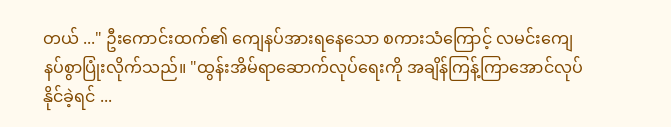တယ် ..." ဦးကောင်းထက်၏ ကျေနပ်အားရနေသော စကားသံကြောင့် လမင်းကျေနပ်စွာပြုံးလိုက်သည်။ "ထွန်းအိမ်ရာဆောက်လုပ်ရေးကို အချိန်ကြန့်ကြာအောင်လုပ်နိုင်ခဲ့ရင် ...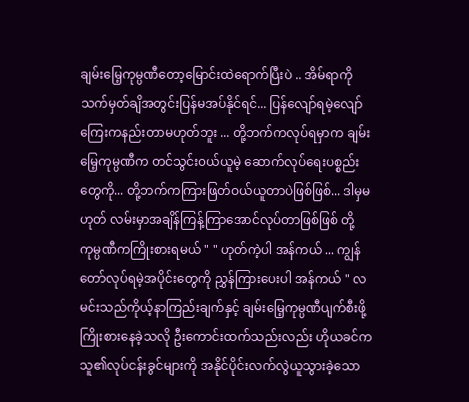ချမ်းမြေ့ကုမ္ပဏီတော့မြောင်းထဲရောက်ပြီးပဲ .. အိမ်ရာကို သက်မှတ်ချိအတွင်းပြန်မအပ်နိုင်ရင်... ပြန်လျော်ရမဲ့လျော်ကြေးကနည်းတာမဟုတ်ဘူး ... တို့ဘက်ကလုပ်ရမှာက ချမ်းမြေ့ကုမ္ပဏီက တင်သွင်း၀ယ်ယူမဲ့ ဆောက်လုပ်ရေးပစ္စည်းတွေကို... တို့ဘက်ကကြားဖြတ်ဝယ်ယူတာပဲဖြစ်ဖြစ်... ဒါမှမဟုတ် လမ်းမှာအချိန်ကြန့်ကြာအောင်လုပ်တာဖြစ်ဖြစ် တို့ကုမ္ပဏီကကြိုးစားရမယ် " " ဟုတ်ကဲ့ပါ အန်ကယ် ... ကျွန်တော်လုပ်ရမဲ့အပိုင်းတွေကို ညွှန်ကြားပေးပါ အန်ကယ် " လမင်းသည်ကိုယ့်နာကြည်းချက်နှင့် ချမ်းမြေ့ကုမ္ပဏီပျက်စီးဖို့ ကြိုးစားနေခဲ့သလို ဦးကောင်းထက်သည်းလည်း ဟိုယခင်က သူ၏လုပ်ငန်းခွင်များကို အနိုင်ပိုင်းလက်လွဲယူသွားခဲ့သော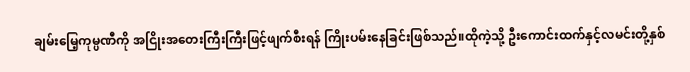ချမ်းမြေ့ကုမ္ပဏီကို အငြိုးအတေးကြီးကြီးဖြင့်ဖျက်စီးရန် ကြိုးပမ်းနေခြင်းဖြစ်သည်။ထိုကဲ့သို့ ဦးကောင်းထက်နှင့်လမင်းတို့နှစ်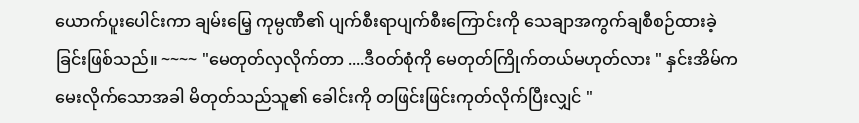ယောက်ပူးပေါင်းကာ ချမ်းမြေ့ ကုမ္ပဏီ၏ ပျက်စီးရာပျက်စီးကြောင်းကို သေချာအကွက်ချစီစဉ်ထားခဲ့ခြင်းဖြစ်သည်။ ~~~~ "မေတုတ်လှလိုက်တာ ....ဒီဝတ်စုံကို မေတုတ်ကြိုက်တယ်မဟုတ်လား " နှင်းအိမ်က မေးလိုက်သောအခါ မိတုတ်သည်သူ၏ ခေါင်းကို တဖြင်းဖြင်းကုတ်လိုက်ပြီးလျှင် "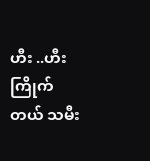ဟီး ..ဟီး ကြိုက်တယ် သမီး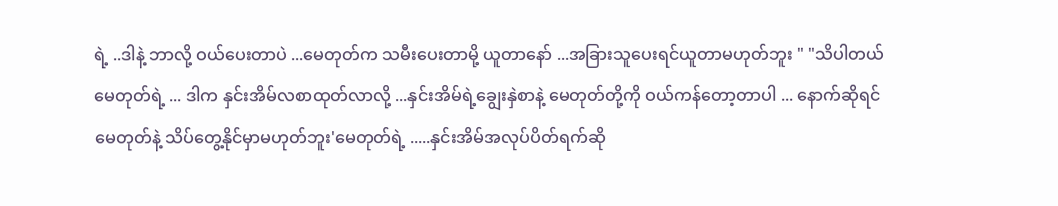ရဲ့ ..ဒါနဲ့ ဘာလို့ ဝယ်ပေးတာပဲ ...မေတုတ်က သမီးပေးတာမို့ ယူတာနော် ...အခြားသူပေးရင်ယူတာမဟုတ်ဘူး " "သိပါတယ် မေတုတ်ရဲ့ ... ဒါက နှင်းအိမ်လစာထုတ်လာလို့ ...နှင်းအိမ်ရဲ့ချွေးနှဲစာနဲ့ မေတုတ်တို့ကို ဝယ်ကန်တော့တာပါ ... နောက်ဆိုရင်မေတုတ်နဲ့ သိပ်တွေ့နိုင်မှာမဟုတ်ဘူး'မေတုတ်ရဲ့ .....နှင်းအိမ်အလုပ်ပိတ်ရက်ဆို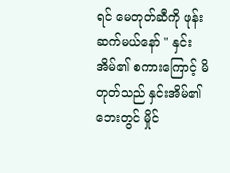ရင် မေတုတ်ဆီကို ဖုန်းဆက်မယ်နော် " နှင်းအိမ်၏ စကားကြောင့် မိတုတ်သည် နှင်းအိမ်၏ဘေးတွင် မှိုင်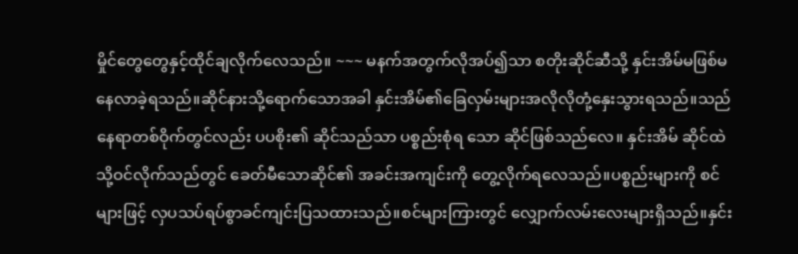မှိုင်တွေတွေနှင့်ထိုင်ချလိုက်လေသည်။ ~~~ မနက်အတွက်လိုအပ်၍သာ စတိုးဆိုင်ဆီသို့ နှင်းအိမ်မဖြစ်မနေလာခဲ့ရသည်။ဆိုင်နားသို့ရောက်သောအခါ နှင်းအိမ်၏ခြေလှမ်းများအလိုလိုတုံ့နှေးသွားရသည်။သည်နေရာတစ်ဝိုက်တွင်လည်း ပပစိုး၏ ဆိုင်သည်သာ ပစ္စည်းစုံရ သော ဆိုင်ဖြစ်သည်လေ။ နှင်းအိမ် ဆိုင်ထဲသို့ဝင်လိုက်သည်တွင် ခေတ်မီသောဆိုင်၏ အခင်းအကျင်းကို တွေ့လိုက်ရလေသည်။ပစ္စည်းများကို စင်များဖြင့် လှပသပ်ရပ်စွာခင်ကျင်းပြသထားသည်။စင်များကြားတွင် လျှောက်လမ်းလေးများရှိသည်။နှင်း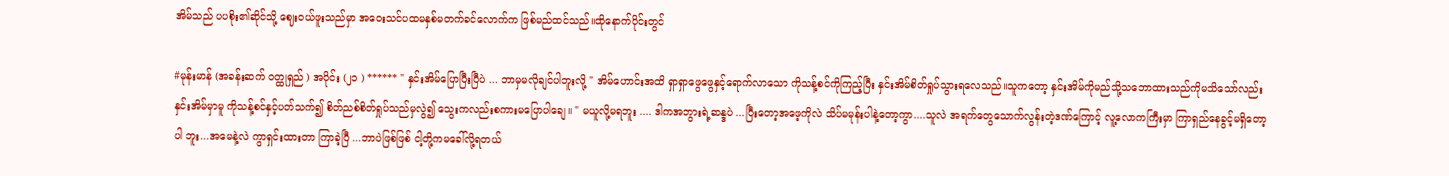အိမ်သည် ပပစိုး၏ဆိုင်သို့ ဈေးဝယ်ဖူးသည်မှာ အဝေးသင်ပထမနှစ်မတက်ခင်လောက်က ဖြစ်မည်ထင်သည်။ထိုနောက်ပိုင်းတွင်

#မုန်းမာန် (အခန်းဆက် ဝတ္ထုရှည် ) အပိုင်း (၂၁ ) ****** " နှင်းအိမ်ပြောပြီးပြီပဲ ... ဘာမှမလိုချင်ပါဘူးလို့ " အိမ်ဟောင်းအထိ ရှာရှာဖွေဖွေနှင့်ရောက်လာသော ကိုသန့်စင်ကိုကြည့်ပြီး နှင်းအိမ်စိတ်ရှုပ်သွားရလေသည်။သူကတော့ နှင်းအိမ်ကိုမည်သို့သဘောထားသည်ကိုမသိသော်လည်း နှင်းအိမ်မှာမူ ကိုသန့်စင်နှင့်ပတ်သက်၍ စိတ်ညစ်စိတ်ရှုပ်သည်မှလွဲ၍ သွေးကလည်းစကားမပြောပါချေ။ " မယူလို့မရဘူး .... ဒါကအဘွားရဲ့ဆန္ဒပဲ ...ပြီးတော့အဖေ့ကိုလဲ သိပ်မမုန်းပါနဲ့တော့ကွာ....သူလဲ အရက်တွေသောက်လွန်းတဲ့ဒဏ်ကြောင့် လူ့လောကကြီးမှာ ကြာရှည်နေခွင့်မရှိတော့ပါ ဘူး...အမေနဲ့လဲ ကွာရှင်းထားတာ ကြာခဲ့ပြီ ...ဘာပဲဖြစ်ဖြစ် ငါ့တို့ကမခေါ်လို့ရတယ်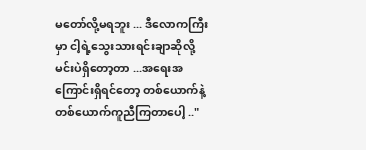မတော်လို့မရဘူး ... ဒီလောကကြီးမှာ ငါ့ရဲ့သွေးသားရင်းချာဆိုလို့ မင်းပဲရှိတော့တာ ...အရေးအကြောင်းရှိရင်တော့ တစ်ယောက်နဲ့တစ်ယောက်ကူညီကြတာပေါ့ .."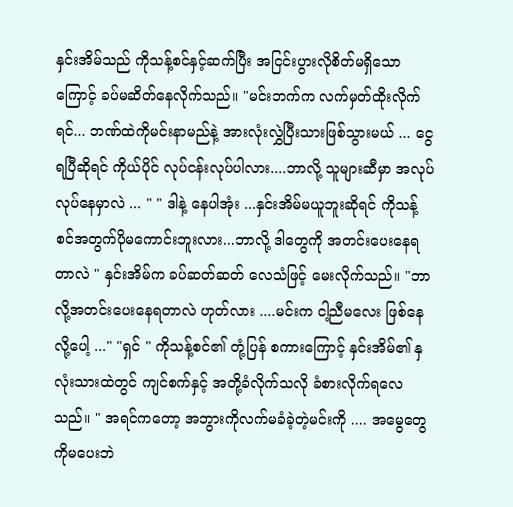နှင်းအိမ်သည် ကိုသန့်စင်နှင့်ဆက်ပြီး အငြင်းပွားလိုစိတ်မရှိသောကြောင့် ခပ်မဆိတ်နေလိုက်သည်။ "မင်းဘက်က လက်မှတ်ထိုးလိုက် ရင်... ဘဏ်ထဲကိုမင်းနာမည်နဲ့ အားလုံးလွှဲပြီးသားဖြစ်သွားမယ် ... ငွေရပြီဆိုရင် ကိုယ်ပိုင် လုပ်ငန်းလုပ်ပါလား....ဘာလို့ သူများဆီမှာ အလုပ်လုပ်နေမှာလဲ ... " " ဒါနဲ့ နေပါအုံး ...နှင်းအိမ်မယူဘူးဆိုရင် ကိုသန့်စင်အတွက်ပိုမကောင်းဘူးလား...ဘာလို့ ဒါတွေကို အတင်းပေးနေရတာလဲ " နှင်းအိမ်က ခပ်ဆတ်ဆတ် လေသံဖြင့် မေးလိုက်သည်။ "ဘာလို့အတင်းပေးနေရတာလဲ ဟုတ်လား ....မင်းက ငါ့ညီမလေး ဖြစ်နေလို့ပေါ့ ..." "ရှင် " ကိုသန့်စင်၏ တုံ့ပြန် စကားကြောင့် နှင်းအိမ်၏ နှလုံးသားထဲတွင် ကျင်စက်နှင့် အတို့ခံလိုက်သလို ခံစားလိုက်ရလေသည်။ " အရင်ကတော့ အဘွားကိုလက်မခံခဲ့တဲ့မင်းကို .... အမွေတွေကိုမပေးဘဲ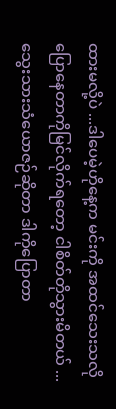ထားမလို့ပဲ ...ဒါပေမဲ့ဟိုနေ့က မင်းကို အထင်သေးသလိုပြောနေတာကိုမြင်လိုက်ရတော့ ငါစိတ်တိုသွားမိတယ် ...သွေးသားသံယောဇဉ်ဆိုတာ ဒါကိုပြောတာ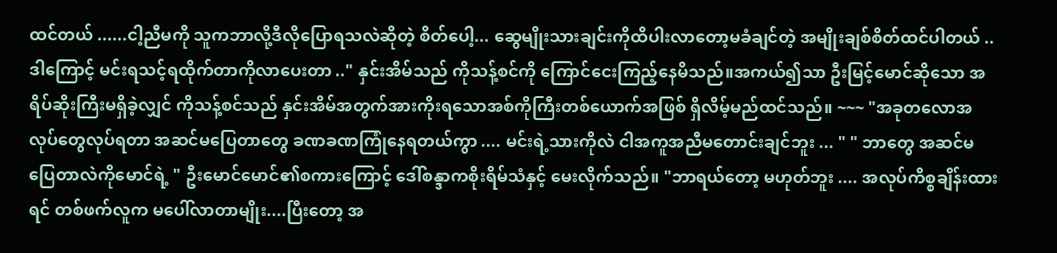ထင်တယ် ......ငါ့ညီမကို သူကဘာလို့ဒီလိုပြောရသလဲဆိုတဲ့ စိတ်ပေါ့... ဆွေမျိုးသားချင်းကိုထိပါးလာတော့မခံချင်တဲ့ အမျိုးချစ်စိတ်ထင်ပါတယ် ..ဒါကြောင့် မင်းရသင့်ရထိုက်တာကိုလာပေးတာ .." နှင်းအိမ်သည် ကိုသန့်စင်ကို ကြောင်ငေးကြည့်နေမိသည်။အကယ်၍သာ ဦးမြင့်မောင်ဆိုသော အရိပ်ဆိုးကြီးမရှိခဲ့လျှင် ကိုသန့်စင်သည် နှင်းအိမ်အတွက်အားကိုးရသောအစ်ကိုကြီးတစ်ယောက်အဖြစ် ရှိလိမ့်မည်ထင်သည်။ ~~~ "အခုတလောအလုပ်တွေလုပ်ရတာ အဆင်မပြေတာတွေ ခဏခဏကြုံနေရတယ်ကွာ .... မင်းရဲ့သားကိုလဲ ငါအကူအညီမတောင်းချင်ဘူး ... " " ဘာတွေ အဆင်မပြေတာလဲကိုမောင်ရဲ့ " ဦးမောင်မောင်၏စကားကြောင့် ဒေါ်စန္ဒာကစိုးရိမ်သံနှင့် မေးလိုက်သည်။ "ဘာရယ်တော့ မဟုတ်ဘူး .... အလုပ်ကိစ္စချိန်းထားရင် တစ်ဖက်လူက မပေါ်လာတာမျိုး....ပြီးတော့ အ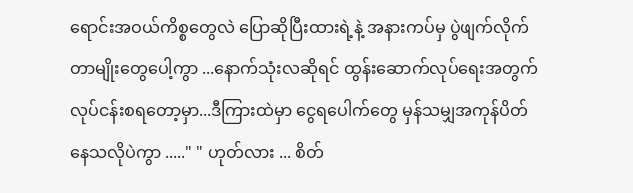ရောင်းအဝယ်ကိစ္စတွေလဲ ပြောဆိုပြီးထားရဲ့နဲ့ အနားကပ်မှ ပွဲဖျက်လိုက်တာမျိုးတွေပေါ့ကွာ ...နောက်သုံးလဆိုရင် ထွန်းဆောက်လုပ်ရေးအတွက်လုပ်ငန်းစရတော့မှာ...ဒီကြားထဲမှာ ငွေရပေါက်တွေ မှန်သမျှအကုန်ပိတ်နေသလိုပဲကွာ ....." " ဟုတ်လား ... စိတ်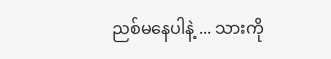ညစ်မနေပါနဲ့ ... သားကို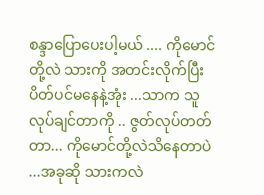စန္ဒာပြောပေးပါ့မယ် .... ကိုမောင်တို့လဲ သားကို အတင်းလိုက်ပြီး ပိတ်ပင်မနေနဲ့အုံး ...သာက သူလုပ်ချင်တာကို .. ဇွတ်လုပ်တတ်တာ... ကိုမောင်တို့လဲသိနေတာပဲ ...အခုဆို သားကလဲ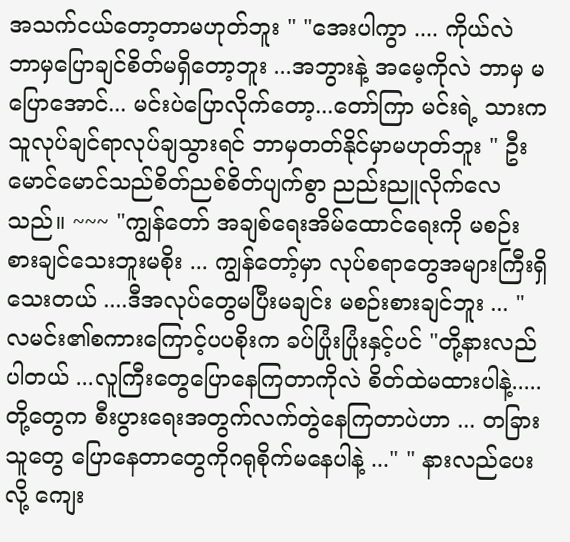အသက်ငယ်တော့တာမဟုတ်ဘူး " "အေးပါကွာ .... ကိုယ်လဲ ဘာမှပြောချင်စိတ်မရှိတော့ဘူး ...အဘွားနဲ့ အမေ့ကိုလဲ ဘာမှ မပြောအောင်... မင်းပဲပြောလိုက်တော့...တော်ကြာ မင်းရဲ့ သားကသူလုပ်ချင်ရာလုပ်ချသွားရင် ဘာမှတတ်နိုင်မှာမဟုတ်ဘူး " ဦးမောင်မောင်သည်စိတ်ညစ်စိတ်ပျက်စွာ ညည်းညူလိုက်လေသည်။ ~~~ "ကျွန်တော် အချစ်ရေးအိမ်ထောင်ရေးကို မစဉ်းစားချင်သေးဘူးမစိုး ... ကျွန်တော့်မှာ လုပ်စရာတွေအများကြီးရှိသေးတယ် ....ဒီအလုပ်တွေမပြီးမချင်း မစဉ်းစားချင်ဘူး ... " လမင်း၏စကားကြောင့်ပပစိုးက ခပ်ပြုံးပြုံးနှင့်ပင် "တို့နားလည်ပါတယ် ...လူကြီးတွေပြောနေကြတာကိုလဲ စိတ်ထဲမထားပါနဲ့..... တို့တွေက စီးပွားရေးအတွက်လက်တွဲနေကြတာပဲဟာ ... တခြားသူတွေ ပြောနေတာတွေကိုဂရုစိုက်မနေပါနဲ့ ..." " နားလည်ပေးလို့ ကျေး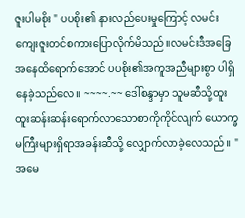ဇူးပါမစိုး " ပပစိုး၏ နားလည်ပေးမှုကြောင့် လမင်းကျေးဇူးတင်စကားပြောလိုက်မိသည်။လမင်းဒီအခြေအနေထိရောက်အောင် ပပစိုး၏အကူအညီများစွာ ပါရှိနေခဲ့သည်လေ။ ~~~~.~~ ဒေါ်စန္ဒာမှာ သူမဆီသို့ထူးထူးဆန်းဆန်းရောက်လာသောစာကိုကိုင်လျက် ယောက္ခမကြီးများရှိရာအခန်းဆီသို့ လျှောက်လာခဲ့လေသည်။ "အမေ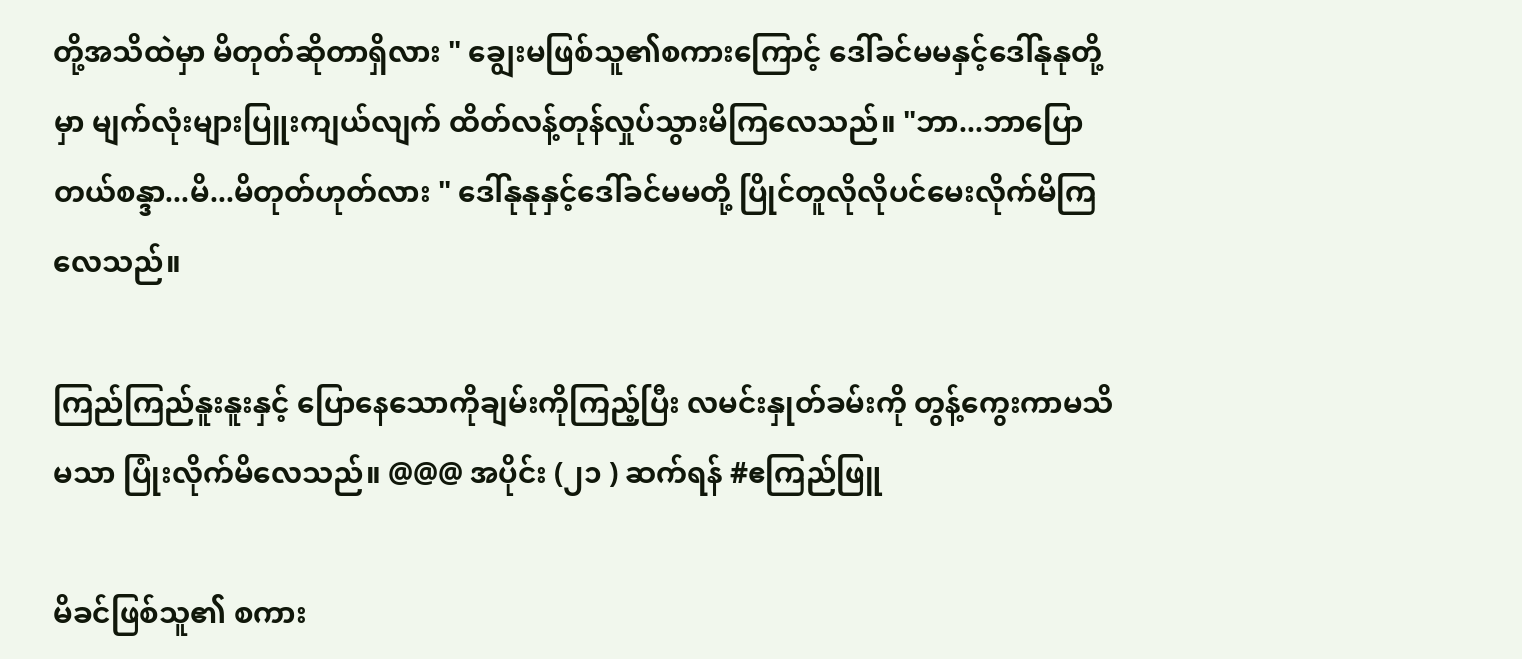တို့အသိထဲမှာ မိတုတ်ဆိုတာရှိလား " ချွေးမဖြစ်သူ၏စကားကြောင့် ဒေါ်ခင်မမနှင့်ဒေါ်နုနုတို့မှာ မျက်လုံးများပြူးကျယ်လျက် ထိတ်လန့်တုန်လှုပ်သွားမိကြလေသည်။ "ဘာ...ဘာပြောတယ်စန္ဒာ...မိ...မိတုတ်ဟုတ်လား " ဒေါ်နုနုနှင့်ဒေါ်ခင်မမတို့ ပြိုင်တူလိုလိုပင်မေးလိုက်မိကြလေသည်။

ကြည်ကြည်နူးနူးနှင့် ပြောနေသောကိုချမ်းကိုကြည့်ပြီး လမင်းနှုတ်ခမ်းကို တွန့်ကွေးကာမသိမသာ ပြုံးလိုက်မိလေသည်။ @@@ အပိုင်း (၂၁ ) ဆက်ရန် #ဧကြည်ဖြူ

မိခင်ဖြစ်သူ၏ စကား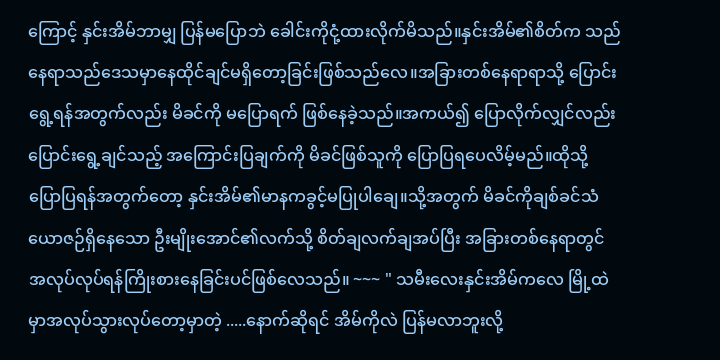ကြောင့် နှင်းအိမ်ဘာမျှ ပြန်မပြောဘဲ ခေါင်းကိုငုံ့ထားလိုက်မိသည်။နှင်းအိမ်၏စိတ်က သည်နေရာသည်ဒေသမှာနေထိုင်ချင်မရှိတော့ခြင်းဖြစ်သည်လေ။အခြားတစ်နေရာရာသို့ ပြောင်းရွေ့ရန်အတွက်လည်း မိခင်ကို မပြောရက် ဖြစ်နေခဲ့သည်။အကယ်၍ ပြောလိုက်လျှင်လည်း ပြောင်းရွေ့ချင်သည့် အကြောင်းပြချက်ကို မိခင်ဖြစ်သူကို ပြောပြရပေလိမ့်မည်။ထိုသို့ ပြောပြရန်အတွက်တော့ နှင်းအိမ်၏မာနကခွင့်မပြုပါချေ။သို့အတွက် မိခင်ကိုချစ်ခင်သံယောဇဉ်ရှိနေသော ဦးမျိုးအောင်၏လက်သို့ စိတ်ချလက်ချအပ်ပြီး အခြားတစ်နေရာတွင် အလုပ်လုပ်ရန်ကြိုးစားနေခြင်းပင်ဖြစ်လေသည်။ ~~~ " သမီးလေးနှင်းအိမ်ကလေ မြို့ထဲမှာအလုပ်သွားလုပ်တော့မှာတဲ့ .....နောက်ဆိုရင် အိမ်ကိုလဲ ပြန်မလာဘူးလို့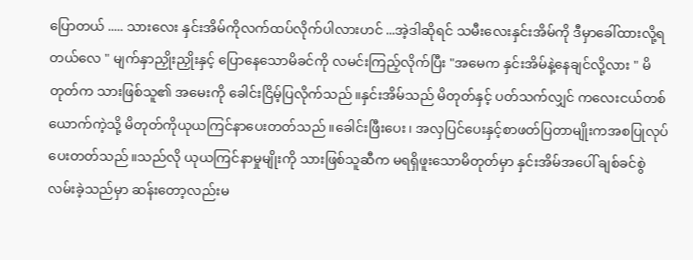ပြောတယ် ..... သားလေး နှင်းအိမ်ကိုလက်ထပ်လိုက်ပါလားဟင် ...အဲ့ဒါဆိုရင် သမီးလေးနှင်းအိမ်ကို ဒီမှာခေါ်ထားလို့ရတယ်လေ " မျက်နှာညှိုးညှိုးနှင့် ပြောနေသောမိခင်ကို လမင်းကြည့်လိုက်ပြီး "အမေက နှင်းအိမ်နဲ့နေချင်လို့လား " မိတုတ်က သားဖြစ်သူ၏ အမေးကို ခေါင်းငြိမ့်ပြလိုက်သည်။နှင်းအိမ်သည် မိတုတ်နှင့် ပတ်သက်လျှင် ကလေးငယ်တစ်ယောက်ကဲ့သို့ မိတုတ်ကိုယုယကြင်နာပေးတတ်သည်။ခေါင်းဖြီးပေး၊ အလှပြင်ပေးနှင့်စာဖတ်ပြတာမျိုးကအစပြုလုပ်ပေးတတ်သည်။သည်လို ယုယကြင်နာမှုမျိုးကို သားဖြစ်သူဆီက မရရှိဖူးသောမိတုတ်မှာ နှင်းအိမ်အပေါ် ချစ်ခင်စွဲလမ်းခဲ့သည်မှာ ဆန်းတော့လည်းမ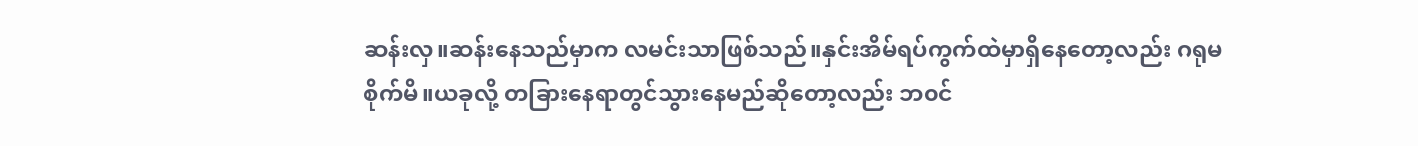ဆန်းလှ။ဆန်းနေသည်မှာက လမင်းသာဖြစ်သည်။နှင်းအိမ်ရပ်ကွက်ထဲမှာရှိနေတော့လည်း ဂရုမစိုက်မိ။ယခုလို့ တခြားနေရာတွင်သွားနေမည်ဆိုတော့လည်း ဘ၀င်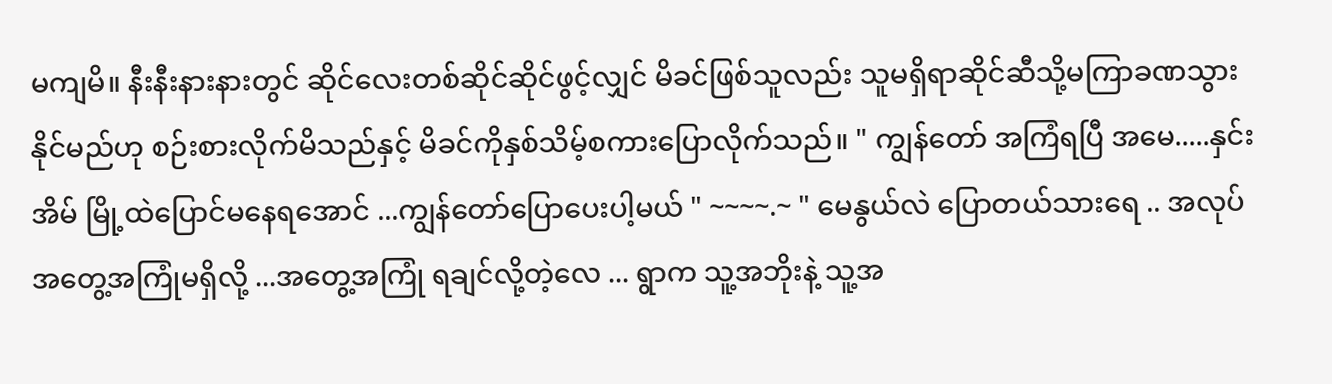မကျမိ။ နီးနီးနားနားတွင် ဆိုင်လေးတစ်ဆိုင်ဆိုင်ဖွင့်လျှင် မိခင်ဖြစ်သူလည်း သူမရှိရာဆိုင်ဆီသို့မကြာခဏသွားနိုင်မည်ဟု စဉ်းစားလိုက်မိသည်နှင့် မိခင်ကိုနှစ်သိမ့်စကားပြောလိုက်သည်။ " ကျွန်တော် အကြံရပြီ အမေ.....နှင်းအိမ် မြို့ထဲပြောင်မနေရအောင် ...ကျွန်တော်ပြောပေးပါ့မယ် " ~~~~.~ " မေနွယ်လဲ ပြောတယ်သားရေ .. အလုပ်အတွေ့အကြုံမရှိလို့ ...အတွေ့အကြုံ ရချင်လို့တဲ့လေ ... ရွာက သူ့အဘိုးနဲ့ သူ့အ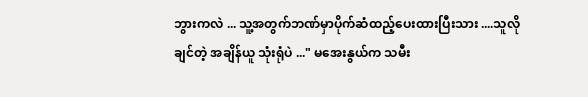ဘွားကလဲ ... သူ့အတွက်ဘဏ်မှာပိုက်ဆံထည့်ပေးထားပြီးသား ....သူလိုချင်တဲ့ အချိန်ယူ သုံးရုံပဲ ..." မအေးနွယ်က သမီး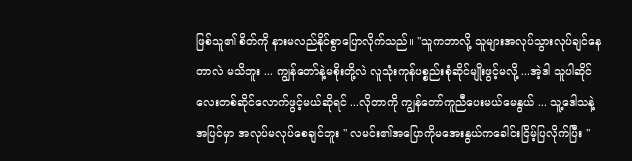ဖြစ်သူ၏ စိတ်ကို နားမလည်နိုင်စွာပြောလိုက်သည်။ "သူကဘာလို့ သူများအလုပ်သွားလုပ်ချင်နေတာလဲ မသိဘူး ... ကျွန်တော်နဲ့မစိုးတို့လဲ လူသုံးကုန်ပစ္စည်းစုံဆိုင်မျိုးဖွင့်မလို့ ...အဲ့ဒါ သူပါဆိုင်လေးတစ်ဆိုင်လောက်ဖွင့်မယ်ဆိုရင် ...လိုတာကို ကျွန်တော်ကူညီပေးမယ်မေနွယ် ... သူ့ဒေါသနဲ့အပြင်မှာ အလုပ်မလုပ်စေချင်ဘူး " လမင်း၏အပြောကိုမအေးနွယ်ကခေါင်းငြိမ့်ပြလိုက်ပြီး "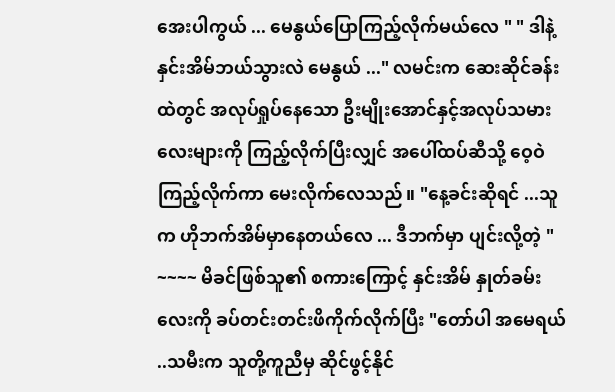အေးပါကွယ် ... မေနွယ်ပြောကြည့်လိုက်မယ်လေ " " ဒါနဲ့ နှင်းအိမ်ဘယ်သွားလဲ မေနွယ် ..." လမင်းက ဆေးဆိုင်ခန်းထဲတွင် အလုပ်ရှုပ်နေသော ဦးမျိုးအောင်နှင့်အလုပ်သမားလေးများကို ကြည့်လိုက်ပြီးလျှင် အပေါ်ထပ်ဆီသို့ ဝေ့ဝဲကြည့်လိုက်ကာ မေးလိုက်လေသည်။ "နေ့ခင်းဆိုရင် ...သူက ဟိုဘက်အိမ်မှာနေတယ်လေ ... ဒီဘက်မှာ ပျင်းလို့တဲ့ " ~~~~ မိခင်ဖြစ်သူ၏ စကားကြောင့် နှင်းအိမ် နှုတ်ခမ်းလေးကို ခပ်တင်းတင်းဖိကိုက်လိုက်ပြီး "တော်ပါ အမေရယ် ..သမီးက သူတို့ကူညီမှ ဆိုင်ဖွင့်နိုင်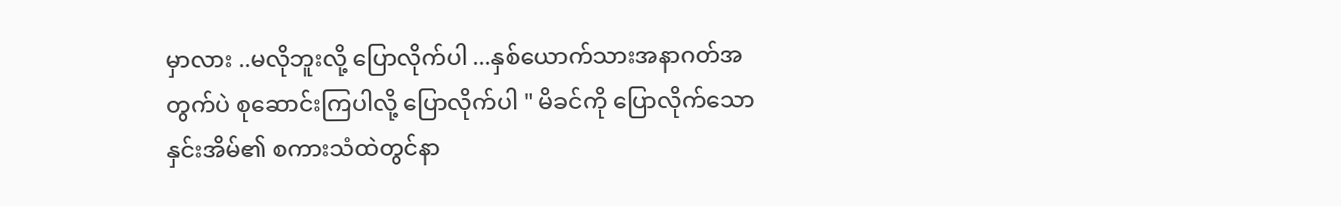မှာလား ..မလိုဘူးလို့ ပြောလိုက်ပါ ...နှစ်ယောက်သားအနာဂတ်အတွက်ပဲ စုဆောင်းကြပါလို့ ပြောလိုက်ပါ " မိခင်ကို ပြောလိုက်သောနှင်းအိမ်၏ စကားသံထဲတွင်နာ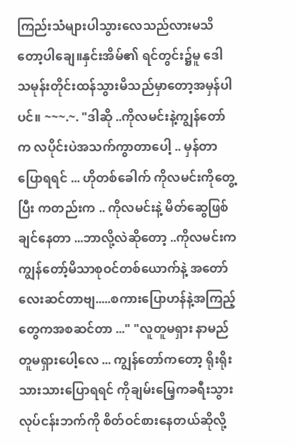ကြည်းသံများပါသွားလေသည်လားမသိ တော့ပါချေ။နှင်းအိမ်၏ ရင်တွင်း၌မူ ဒေါသမုန်းတိုင်းထန်သွားမိသည်မှာတော့အမှန်ပါပင်။ ~~~.~. "ဒါဆို ..ကိုလမင်းနဲ့ကျွန်တော်က လပိုင်းပဲအသက်ကွာတာပေါ့ .. မှန်တာပြောရရင် ... ဟိုတစ်ခေါက် ကိုလမင်းကိုတွေ့ပြီး ကတည်းက .. ကိုလမင်းနဲ့ မိတ်ဆွေဖြစ်ချင်နေတာ ...ဘာလို့လဲဆိုတော့ ..ကိုလမင်းကကျွန်တော့်မိသာစုဝင်တစ်ယောက်နဲ့ အတော်လေးဆင်တာဗျ.....စကားပြောဟန်နဲ့အကြည့်တွေကအစဆင်တာ ..." "လူတူမရှား နာမည်တူမရှားပေါ့လေ ... ကျွန်တော်ကတော့ ရိုးရိုးသားသားပြောရရင် ကိုချမ်းမြေ့ကခရီးသွားလုပ်ငန်းဘက်ကို စိတ်ဝင်စားနေတယ်ဆိုလို့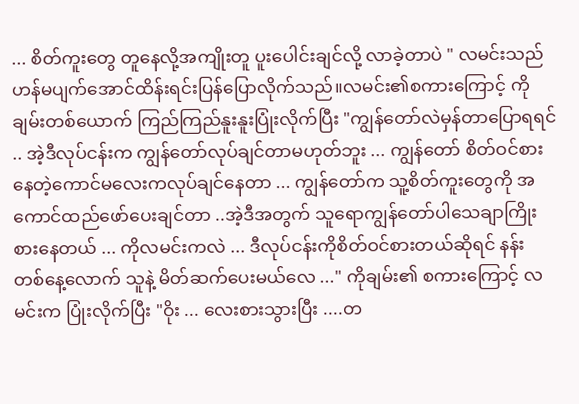... စိတ်ကူးတွေ တူနေလို့အကျိုးတူ ပူးပေါင်းချင်လို့ လာခဲ့တာပဲ " လမင်းသည် ဟန်မပျက်အောင်ထိန်းရင်းပြန်ပြောလိုက်သည်။လမင်း၏စကားကြောင့် ကိုချမ်းတစ်ယောက် ကြည်ကြည်နူးနူးပြုံးလိုက်ပြီး "ကျွန်တော်လဲမှန်တာပြောရရင် .. အဲ့ဒီလုပ်ငန်းက ကျွန်တော်လုပ်ချင်တာမဟုတ်ဘူး ... ကျွန်တော် စိတ်ဝင်စားနေတဲ့ကောင်မလေးကလုပ်ချင်နေတာ ... ကျွန်တော်က သူ့စိတ်ကူးတွေကို အကောင်ထည်ဖော်ပေးချင်တာ ..အဲ့ဒီအတွက် သူရောကျွန်တော်ပါသေချာကြိုးစားနေတယ် ... ကိုလမင်းကလဲ ... ဒီလုပ်ငန်းကိုစိတ်ဝင်စားတယ်ဆိုရင် နန်း တစ်နေ့လောက် သူနဲ့ မိတ်ဆက်ပေးမယ်လေ ..." ကိုချမ်း၏ စကားကြောင့် လမင်းက ပြုံးလိုက်ပြီး "ဝိုး ... လေးစားသွားပြီး ....တ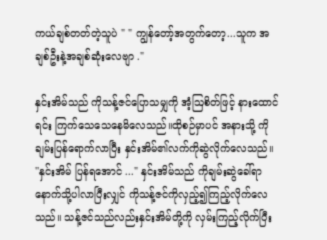ကယ်ချစ်တတ်တဲ့သူပဲ " " ကျွန်တော့်အတွက်တော့...သူက အချစ်ဦးနဲ့အချစ်ဆုံးလေဗျာ ."

နှင်းအိမ်သည် ကိုသန့်ဇင်ပြောသမျှကို အံ့ဩစိတ်ဖြင့် နားထောင်ရင်း ကြက်သေသေနေမိလေသည်။ထိုစဉ်မှာပင် အနားသို့ ကိုချမ်းပြန်ရောက်လာပြီး နှင်းအိမ်၏လက်ကိုဆွဲလိုက်လေသည်။ ''နှင်းအိမ် ပြန်ရအောင် ..." နှင်းအိမ်သည် ကိုချမ်းဆွဲခေါ်ရာနောက်သို့ပါလာပြီးလျှင် ကိုသန့်ဇင်ကိုလှည့်၍ကြည့်လိုက်လေသည်။ သန့်ဇင်သည်လည်းနှင်းအိမ်တို့ကို လှမ်းကြည့်လိုက်ပြီး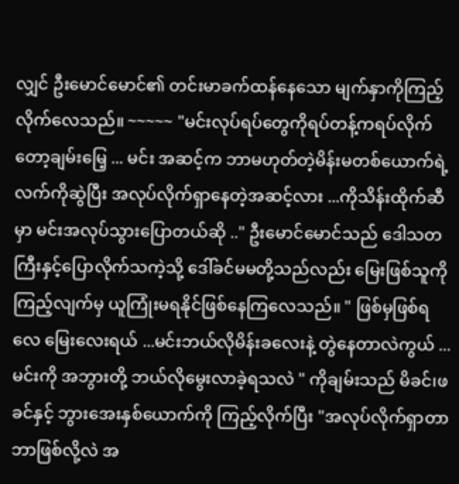လျှင် ဦးမောင်မောင်၏ တင်းမာခက်ထန်နေသော မျက်နှာကိုကြည့်လိုက်လေသည်။ ~~~~~ "မင်းလုပ်ရပ်တွေကိုရပ်တန့်ကရပ်လိုက်တော့ချမ်းမြေ့ ... မင်း အဆင့်က ဘာမဟုတ်တဲ့မိန်းမတစ်ယောက်ရဲ့လက်ကိုဆွဲပြီး အလုပ်လိုက်ရှာနေတဲ့အဆင့်လား ...ကိုသိန်းထိုက်ဆီမှာ မင်းအလုပ်သွားပြောတယ်ဆို .." ဦးမောင်မောင်သည် ဒေါသတကြီးနှင့်ပြောလိုက်သကဲ့သို့ ဒေါ်ခင်မမတို့သည်လည်း မြေးဖြစ်သူကို ကြည့်လျက်မှ ယူကြုံးမရနိုင်ဖြစ်နေကြလေသည်။ " ဖြစ်မှဖြစ်ရလေ မြေးလေးရယ် ...မင်းဘယ်လိုမိန်းခလေးနဲ့ တွဲနေတာလဲကွယ် ... မင်းကို အဘွားတို့ ဘယ်လိုမွေးလာခဲ့ရသလဲ " ကိုချမ်းသည် မိခင်၊ဖခင်နှင့် ဘွားအေးနှစ်ယောက်ကို ကြည့်လိုက်ပြီး "အလုပ်လိုက်ရှာတာ ဘာဖြစ်လို့လဲ အ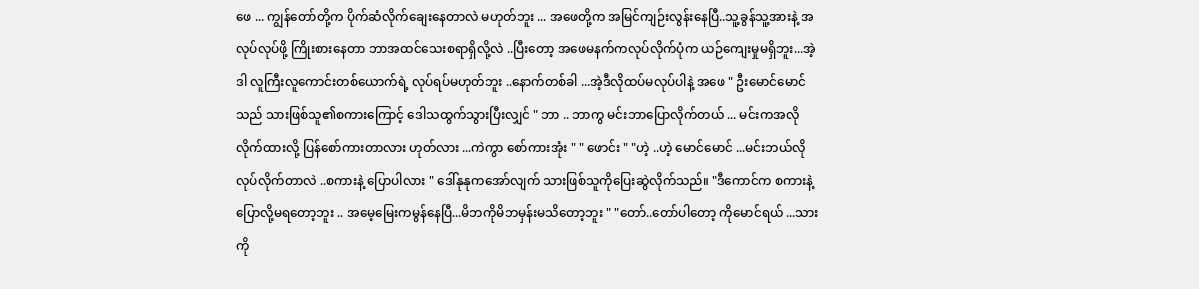ဖေ ... ကျွန်တော်တို့က ပိုက်ဆံလိုက်ချေးနေတာလဲ မဟုတ်ဘူး ... အဖေတို့က အမြင်ကျဉ်းလွန်းနေပြီ..သူ့ခွန်သူ့အားနဲ့ အလုပ်လုပ်ဖို့ ကြိုးစားနေတာ ဘာအထင်သေးစရာရှိလို့လဲ ..ပြီးတော့ အဖေမနက်ကလုပ်လိုက်ပုံက ယဉ်ကျေးမှုမရှိဘူး...အဲ့ဒါ လူကြီးလူကောင်းတစ်ယောက်ရဲ့ လုပ်ရပ်မဟုတ်ဘူး ..နောက်တစ်ခါ ...အဲ့ဒီလိုထပ်မလုပ်ပါနဲ့ အဖေ " ဦးမောင်မောင်သည် သားဖြစ်သူ၏စကားကြောင့် ဒေါသထွက်သွားပြီးလျှင် " ဘာ .. ဘာကွ မင်းဘာပြောလိုက်တယ် ... မင်းကအလိုလိုက်ထားလို့ ပြန်စော်ကားတာလား ဟုတ်လား ...ကဲကွာ စော်ကားအုံး " " ဖောင်း " "ဟဲ့ ..ဟဲ့ မောင်မောင် ...မင်းဘယ်လိုလုပ်လိုက်တာလဲ ..စကားနဲ့ ပြောပါလား " ဒေါ်နုနုကအော်လျက် သားဖြစ်သူကိုပြေးဆွဲလိုက်သည်။ "ဒီကောင်က စကားနဲ့ပြောလို့မရတော့ဘူး .. အမေ့မြေးကမွန်နေပြီ...မိဘကိုမိဘမှန်းမသိတော့ဘူး " "တော်..တော်ပါတော့ ကိုမောင်ရယ် ...သားကို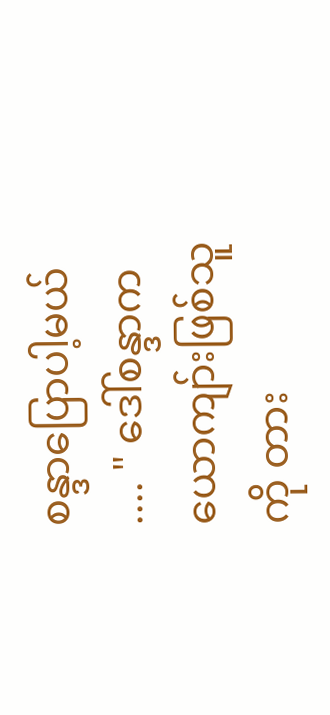စန္ဒာပြောပါ့မယ် .... " ဒေါ်စန္ဒာက ယောကျာ်းဖြစ်သူကို တား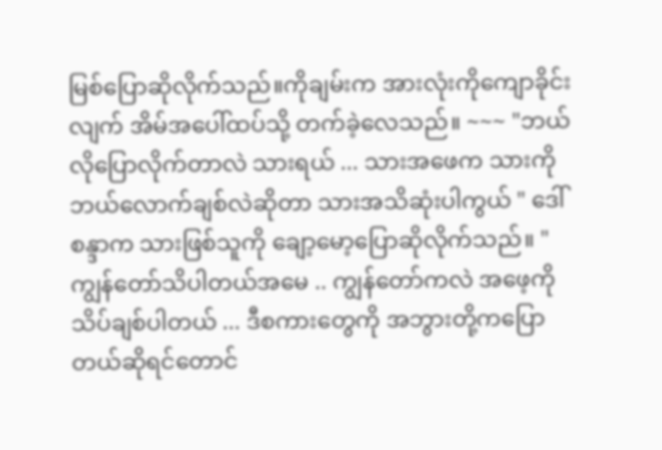မြစ်ပြောဆိုလိုက်သည်။ကိုချမ်းက အားလုံးကိုကျောခိုင်းလျက် အိမ်အပေါ်ထပ်သို့ တက်ခဲ့လေသည်။ ~~~ "ဘယ်လိုပြောလိုက်တာလဲ သားရယ် ... သားအဖေက သားကို ဘယ်လောက်ချစ်လဲဆိုတာ သားအသိဆုံးပါကွယ် " ဒေါ်စန္ဒာက သားဖြစ်သူကို ချော့မော့ပြောဆိုလိုက်သည်။ "ကျွန်တော်သိပါတယ်အမေ .. ကျွန်တော်ကလဲ အဖေ့ကိုသိပ်ချစ်ပါတယ် ... ဒီစကားတွေကို အဘွားတို့ကပြောတယ်ဆိုရင်တောင်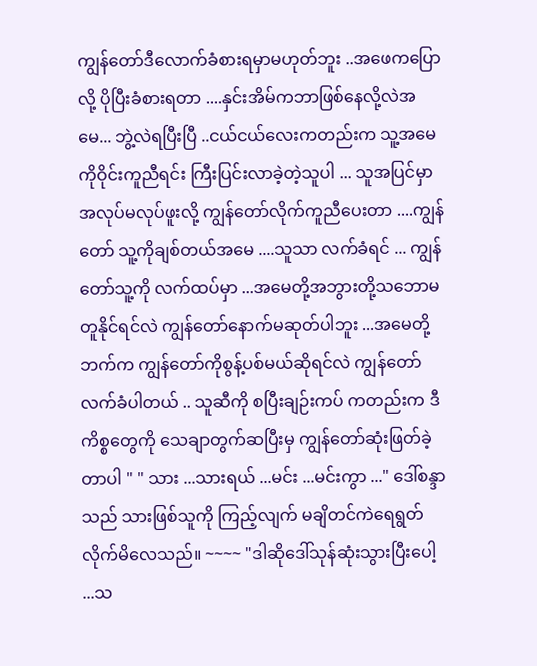ကျွန်တော်ဒီလောက်ခံစားရမှာမဟုတ်ဘူး ..အဖေကပြောလို့ ပိုပြီးခံစားရတာ ....နှင်းအိမ်ကဘာဖြစ်နေလို့လဲအမေ... ဘွဲ့လဲရပြီးပြီ ..ငယ်ငယ်လေးကတည်းက သူ့အမေကိုဝိုင်းကူညီရင်း ကြီးပြင်းလာခဲ့တဲ့သူပါ ... သူအပြင်မှာအလုပ်မလုပ်ဖူးလို့ ကျွန်တော်လိုက်ကူညီပေးတာ ....ကျွန်တော် သူ့ကိုချစ်တယ်အမေ ....သူသာ လက်ခံရင် ... ကျွန်တော်သူ့ကို လက်ထပ်မှာ ...အမေတို့အဘွားတို့သဘောမတူနိုင်ရင်လဲ ကျွန်တော်နောက်မဆုတ်ပါဘူး ...အမေတို့ဘက်က ကျွန်တော်ကိုစွန့်ပစ်မယ်ဆိုရင်လဲ ကျွန်တော်လက်ခံပါတယ် .. သူဆီကို စပြီးချဉ်းကပ် ကတည်းက ဒီကိစ္စတွေကို သေချာတွက်ဆပြီးမှ ကျွန်တော်ဆုံးဖြတ်ခဲ့တာပါ " " သား ...သားရယ် ...မင်း ...မင်းကွာ ..." ဒေါ်စန္ဒာသည် သားဖြစ်သူကို ကြည့်လျက် မချိတင်ကဲရေရွတ်လိုက်မိလေသည်။ ~~~~ "ဒါဆိုဒေါ်သုန်ဆုံးသွားပြီးပေါ့ ...သ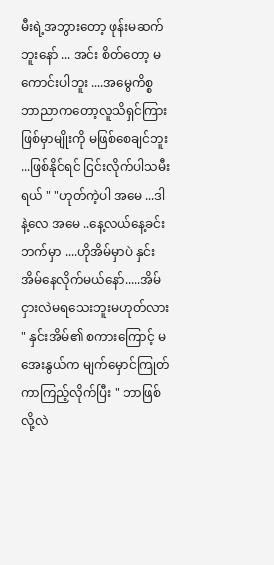မီးရဲ့အဘွားတော့ ဖုန်းမဆက်ဘူးနော် ... အင်း စိတ်တော့ မကောင်းပါဘူး ....အမွေကိစ္စ ဘာညာကတော့လူသိရှင်ကြားဖြစ်မှာမျိုးကို မဖြစ်စေချင်ဘူး ...ဖြစ်နိုင်ရင် ငြင်းလိုက်ပါသမီးရယ် " "ဟုတ်ကဲ့ပါ အမေ ...ဒါနဲ့လေ အမေ ..နေ့လယ်နေ့ခင်းဘက်မှာ ....ဟိုအိမ်မှာပဲ နှင်းအိမ်နေလိုက်မယ်နော်.....အိမ်ငှားလဲမရသေးဘူးမဟုတ်လား " နှင်းအိမ်၏ စကားကြောင့် မအေးနွယ်က မျက်မှောင်ကြုတ်ကာကြည့်လိုက်ပြီး " ဘာဖြစ်လို့လဲ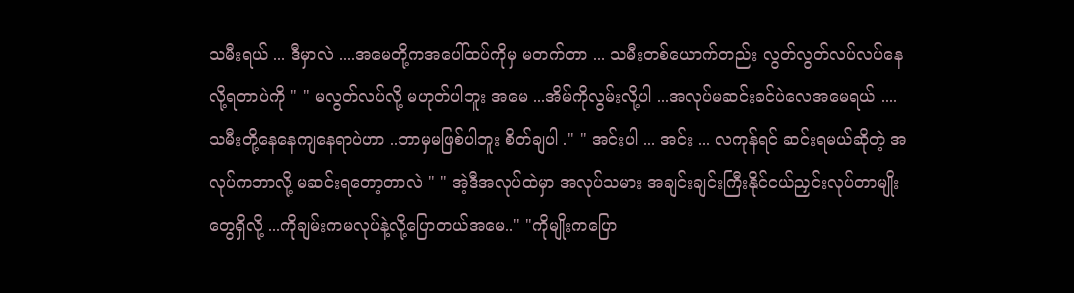သမီးရယ် ... ဒီမှာလဲ ....အမေတို့ကအပေါ်ထပ်ကိုမှ မတက်တာ ... သမီးတစ်ယောက်တည်း လွတ်လွတ်လပ်လပ်နေလို့ရတာပဲကို " " မလွတ်လပ်လို့ မဟုတ်ပါဘူး အမေ ...အိမ်ကိုလွမ်းလို့ပါ ...အလုပ်မဆင်းခင်ပဲလေအမေရယ် .... သမီးတို့နေနေကျနေရာပဲဟာ ..ဘာမှမဖြစ်ပါဘူး စိတ်ချပါ ." " အင်းပါ ... အင်း ... လကုန်ရင် ဆင်းရမယ်ဆိုတဲ့ အလုပ်ကဘာလို့ မဆင်းရတော့တာလဲ " " အဲ့ဒီအလုပ်ထဲမှာ အလုပ်သမား အချင်းချင်းကြီးနိုင်ငယ်ညှင်းလုပ်တာမျိုးတွေရှိလို့ ...ကိုချမ်းကမလုပ်နဲ့လို့ပြောတယ်အမေ.." "ကိုမျိုးကပြော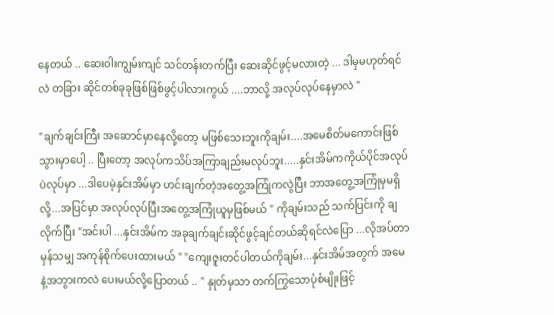နေတယ် .. ဆေးဝါးကျွမ်းကျင် သင်တန်းတက်ပြီး ဆေးဆိုင်ဖွင့်မလားတဲ့ ... ဒါမှမဟုတ်ရင်လဲ တခြား ဆိုင်တစ်ခုခုဖြစ်ဖြစ်ဖွင့်ပါလားကွယ် ....ဘာလို့ အလုပ်လုပ်နေမှာလဲ "

"ချက်ချင်းကြီး အဆောင်မှာနေလို့တော့ မဖြစ်သေးဘူးကိုချမ်း....အမေစိတ်မကောင်းဖြစ်သွားမှာပေါ့ .. ပြီးတော့ အလုပ်ကသိပ်အကြာချည်းမလုပ်ဘူး.....နှင်းအိမ်ကကိုယ်ပိုင်အလုပ်ပဲလုပ်မှာ ...ဒါပေမဲ့နှင်းအိမ်မှာ ဟင်းချက်တဲ့အတွေ့အကြုံကလွဲပြီး ဘာအတွေ့အကြုံမှမရှိလို့...အပြင်မှာ အလုပ်လုပ်ပြီးအတွေ့အကြုံယူမှဖြစ်မယ် " ကိုချမ်းသည် သက်ပြင်းကို ချလိုက်ပြီး "အင်းပါ ...နှင်းအိမ်က အခုချက်ချင်းဆိုင်ဖွင့်ချင်တယ်ဆိုရင်လဲပြော ...လိုအပ်တာမှန်သမျှ အကုန်စိုက်ပေးထားမယ် " "ကျေးဇူးတင်ပါတယ်ကိုချမ်း...နှင်းအိမ်အတွက် အမေနဲ့အဘွားကလဲ ပေးမယ်လို့ပြောတယ် .. " နှုတ်မှသာ တက်ကြွသောပုံစံမျိုးဖြင့်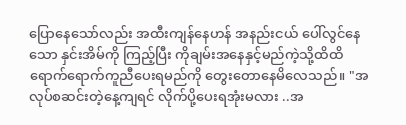ပြောနေသော်လည်း အထီးကျန်နေဟန် အနည်းငယ် ပေါ်လွင်နေသော နှင်းအိမ်ကို ကြည့်ပြီး ကိုချမ်းအနေနှင့်မည်ကဲ့သို့ထိထိရောက်ရောက်ကူညီပေးရမည်ကို တွေးတောနေမိလေသည်။ "အလုပ်စဆင်းတဲ့နေ့ကျရင် လိုက်ပို့ပေးရအုံးမလား ..အ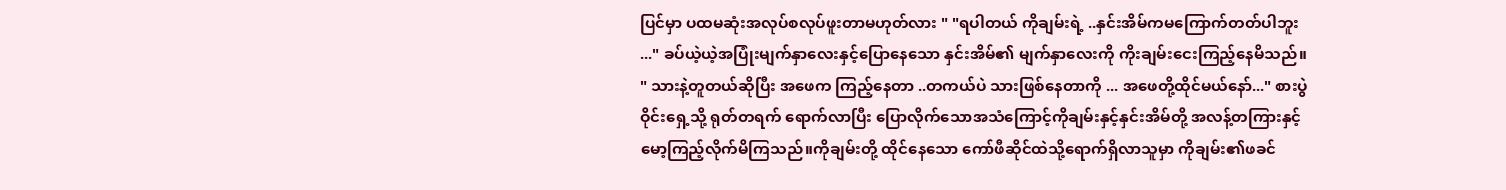ပြင်မှာ ပထမဆုံးအလုပ်စလုပ်ဖူးတာမဟုတ်လား " "ရပါတယ် ကိုချမ်းရဲ့ ..နှင်းအိမ်ကမကြောက်တတ်ပါဘူး ..." ခပ်ယဲ့ယဲ့အပြုံးမျက်နှာလေးနှင့်ပြောနေသော နှင်းအိမ်၏ မျက်နှာလေးကို ကိုးချမ်းငေးကြည့်နေမိသည်။ " သားနဲ့တူတယ်ဆိုပြီး အဖေက ကြည့်နေတာ ..တကယ်ပဲ သားဖြစ်နေတာကို ... အဖေတို့ထိုင်မယ်နော်..." စားပွဲဝိုင်းရှေ့သို့ ရုတ်တရက် ရောက်လာပြီး ပြောလိုက်သောအသံကြောင့်ကိုချမ်းနှင့်နှင်းအိမ်တို့ အလန့်တကြားနှင့်မော့ကြည့်လိုက်မိကြသည်။ကိုချမ်းတို့ ထိုင်နေသော ကော်ဖီဆိုင်ထဲသို့ရောက်ရှိလာသူမှာ ကိုချမ်း၏ဖခင်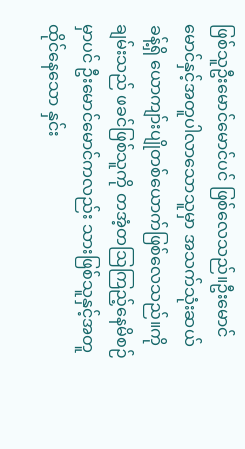ဖြစ်သူဦးမောင်မောင်ပင် ဖြစ်လေသည်။ဦးမောင်မောင်နှင့်အတူပါလာသောသူမှာ အသက်သုံးဆယ်ခန့်ရှိ ယောကျာ်းပျိုတစ်ယောက်ဖြစ်လေသည်။ကိုချမ်းသည် ဖခင်ဖြစ်သူကို တအံ့တဩကြည့်နေမိစဉ်မှာပင် ဦးမောင်မောင်ကလည်း သားဖြစ်သူနှင့်အတူထိုင်နေသော နှင်း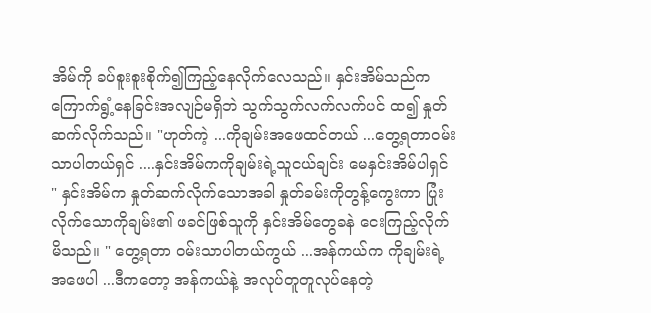အိမ်ကို ခပ်စူးစူးစိုက်၍ကြည့်နေလိုက်လေသည်။ နှင်းအိမ်သည်က ကြောက်ရွံ့နေခြင်းအလျဉ်မရှိဘဲ သွက်သွက်လက်လက်ပင် ထ၍ နှုတ်ဆက်လိုက်သည်။ "ဟုတ်ကဲ့ ...ကိုချမ်းအဖေထင်တယ် ...တွေ့ရတာဝမ်းသာပါတယ်ရှင် ....နှင်းအိမ်ကကိုချမ်းရဲ့သူငယ်ချင်း မေနှင်းအိမ်ပါရှင် " နှင်းအိမ်က နှုတ်ဆက်လိုက်သောအခါ နှုတ်ခမ်းကိုတွန့်ကွေးကာ ပြုံးလိုက်သောကိုချမ်း၏ ဖခင်ဖြစ်သူကို နှင်းအိမ်တွေခနဲ ငေးကြည့်လိုက်မိသည်။ " တွေ့ရတာ ဝမ်းသာပါတယ်ကွယ် ...အန်ကယ်က ကိုချမ်းရဲ့ အဖေပါ ...ဒီကတော့ အန်ကယ်နဲ့ အလုပ်တူတူလုပ်နေတဲ့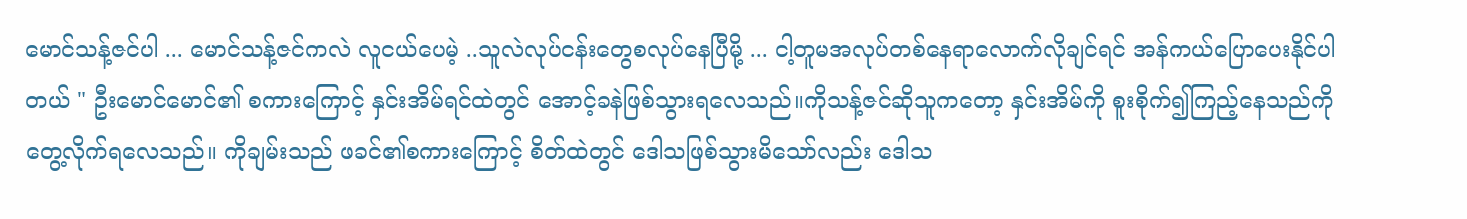မောင်သန့်ဇင်ပါ ... မောင်သန့်ဇင်ကလဲ လူငယ်ပေမဲ့ ..သူလဲလုပ်ငန်းတွေစလုပ်နေပြီမို့ ... ငါ့တူမအလုပ်တစ်နေရာလောက်လိုချင်ရင် အန်ကယ်ပြောပေးနိုင်ပါတယ် " ဦးမောင်မောင်၏ စကားကြောင့် နှင်းအိမ်ရင်ထဲတွင် အောင့်ခနဲဖြစ်သွားရလေသည်။ကိုသန့်ဇင်ဆိုသူကတော့ နှင်းအိမ်ကို စူးစိုက်၍ကြည့်နေသည်ကိုတွေ့လိုက်ရလေသည်။ ကိုချမ်းသည် ဖခင်၏စကားကြောင့် စိတ်ထဲတွင် ဒေါသဖြစ်သွားမိသော်လည်း ဒေါသ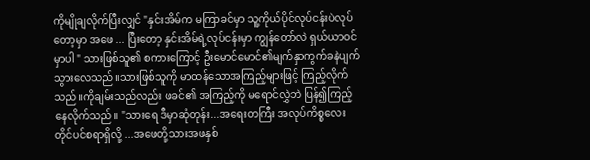ကိုမျိုချလိုက်ပြီးလျှင် "နှင်းအိမ်က မကြာခင်မှာ သူ့ကိုယ်ပိုင်လုပ်ငန်းပဲလုပ်တော့မှာ အဖေ ... ပြီးတော့ နှင်းအိမ်ရဲ့လုပ်ငန်းမှာ ကျွန်တော်လဲ ရှယ်ယာဝင်မှာပါ " သားဖြစ်သူ၏ စကားကြောင့် ဦးမောင်မောင်၏မျက်နှာကွက်ခနဲပျက်သွားလေသည်။သားဖြစ်သူကို မာထန်သောအကြည့်များဖြင့် ကြည့်လိုက်သည်။ကိုချမ်းသည်လည်း ဖခင်၏ အကြည့်ကို မရောင်လွှဲဘဲ ပြန်၍ကြည့်နေလိုက်သည်။ "သားရေ ဒီမှာဆုံတုန်း...အရေးတကြီး အလုပ်ကိစ္စလေးတိုင်ပင်စရာရှိလို့ ...အဖေတို့သားအဖနှစ်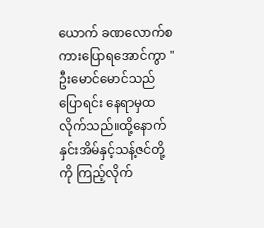ယောက် ခဏလောက်စကားပြောရအောင်ကွာ " ဦးမောင်မောင်သည် ပြောရင်း နေရာမှထလိုက်သည်။ထို့နောက် နှင်းအိမ်နှင့်သန့်ဇင်တို့ကို ကြည့်လိုက်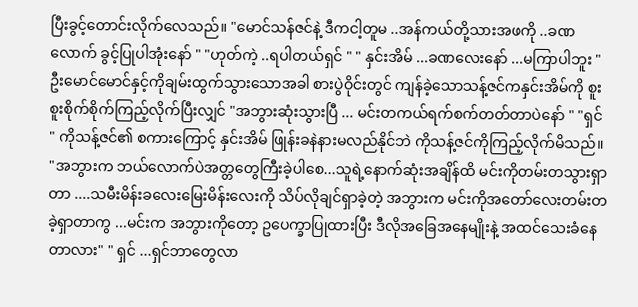ပြီးခွင့်တောင်းလိုက်လေသည်။ "မောင်သန်ဇင်နဲ့ ဒီကငါ့တူမ ..အန်ကယ်တို့သားအဖကို ..ခဏလောက် ခွင့်ပြုပါအုံးနော် " "ဟုတ်ကဲ့ ..ရပါတယ်ရှင် " " နှင်းအိမ် ...ခဏလေးနော် ...မကြာပါဘူး " ဦးမောင်မောင်နှင့်ကိုချမ်းထွက်သွားသောအခါ စားပွဲဝိုင်းတွင် ကျန်ခဲ့သောသန့်ဇင်ကနှင်းအိမ်ကို စူးစူးစိုက်စိုက်ကြည့်လိုက်ပြီးလျှင် "အဘွားဆုံးသွားပြီ ... မင်းတကယ်ရက်စက်တတ်တာပဲနော် " "ရှင် " ကိုသန့်ဇင်၏ စကားကြောင့် နှင်းအိမ် ဖြုန်းခနဲနားမလည်နိုင်ဘဲ ကိုသန့်ဇင်ကိုကြည့်လိုက်မိသည်။ "အဘွားက ဘယ်လောက်ပဲအတ္တတွေကြီးခဲ့ပါစေ...သူရဲ့နောက်ဆုံးအချိန်ထိ မင်းကိုတမ်းတသွားရှာတာ ....သမီးမိန်းခလေးမြေးမိန်းလေးကို သိပ်လိုချင်ရှာခဲ့တဲ့ အဘွားက မင်းကိုအတော်လေးတမ်းတခဲ့ရှာတာကွ ...မင်းက အဘွားကိုတော့ ဥပေက္ခာပြုထားပြီး ဒီလိုအခြေအနေမျိုးနဲ့ အထင်သေးခံနေတာလား" " ရှင် ...ရှင်ဘာတွေလာ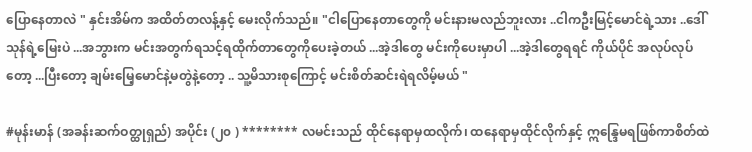ပြောနေတာလဲ " နှင်းအိမ်က အထိတ်တလန့်နှင့် မေးလိုက်သည်။ "ငါပြောနေတာတွေကို မင်းနားမလည်ဘူးလား ..ငါကဦးမြင့်မောင်ရဲ့သား ..ဒေါ်သုန်ရဲ့မြေးပဲ ...အဘွားက မင်းအတွက်ရသင့်ရထိုက်တာတွေကိုပေးခဲ့တယ် ...အဲ့ဒါတွေ မင်းကိုပေးမှာပါ ...အဲ့ဒါတွေရရင် ကိုယ်ပိုင် အလုပ်လုပ်တော့ ...ပြီးတော့ ချမ်းမြေ့မောင်နဲ့မတွဲနဲ့တော့ .. သူ့မိသားစုကြောင့် မင်းစိတ်ဆင်းရဲရလိမ့်မယ် "

#မုန်းမာန် (အခန်းဆက်ဝတ္ထုရှည်) အပိုင်း (၂၀ ) ******** လမင်းသည် ထိုင်နေရာမှထလိုက်၊ ထနေရာမှထိုင်လိုက်နှင့် ဣန္ဒြေမရဖြစ်ကာစိတ်ထဲ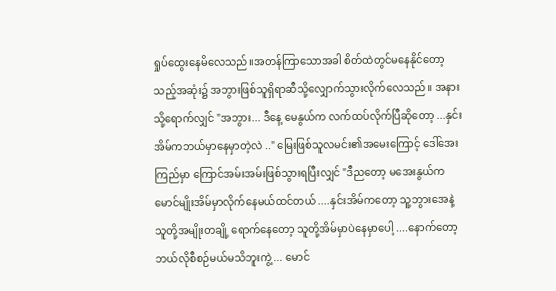ရှုပ်ထွေးနေမိလေသည်။အတန်ကြာသောအခါ စိတ်ထဲတွင်မနေနိုင်တော့သည့်အဆုံး၌ အဘွားဖြစ်သူရှိရာဆီသို့လျှောက်သွားလိုက်လေသည်။ အနားသို့ရောက်လျှင် "အဘွား... ဒီနေ့ မေနွယ်က လက်ထပ်လိုက်ပြီဆိုတော့ ...နှင်းအိမ်ကဘယ်မှာနေမှာတဲ့လဲ .." မြေးဖြစ်သူလမင်း၏အမေးကြောင့် ဒေါ်အေးကြည်မှာ ကြောင်အမ်းအမ်းဖြစ်သွားရပြီးလျှင် "ဒီညတော့ မအေးနွယ်ကမောင်မျိုးအိမ်မှာလိုက်နေမယ်ထင်တယ် ....နှင်းအိမ်ကတော့ သူ့ဘွားအေနဲ့ သူတို့အမျိုးတချို့ ရောက်နေတော့ သူတို့အိမ်မှာပဲနေမှာပေါ့ ....နောက်တော့ ဘယ်လိုစီစဉ်မယ်မသိဘူးကွဲ့ ... မောင်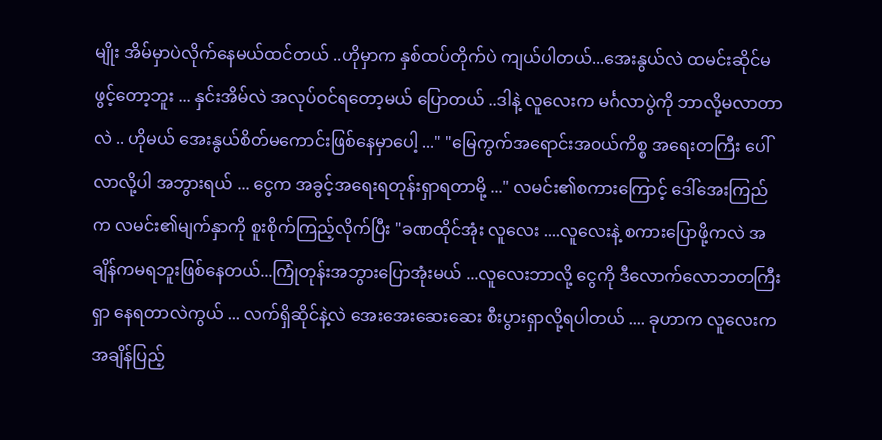မျိုး အိမ်မှာပဲလိုက်နေမယ်ထင်တယ် ..ဟိုမှာက နှစ်ထပ်တိုက်ပဲ ကျယ်ပါတယ်...အေးနွယ်လဲ ထမင်းဆိုင်မဖွင့်တော့ဘူး ... နှင်းအိမ်လဲ အလုပ်ဝင်ရတော့မယ် ပြောတယ် ..ဒါနဲ့ လူလေးက မင်္ဂလာပွဲကို ဘာလို့မလာတာလဲ .. ဟိုမယ် အေးနွယ်စိတ်မကောင်းဖြစ်နေမှာပေါ့ ..." "မြေကွက်အရောင်းအ၀ယ်ကိစ္စ အရေးတကြီး ပေါ်လာလို့ပါ အဘွားရယ် ... ငွေက အခွင့်အရေးရတုန်းရှာရတာမို့ ..." လမင်း၏စကားကြောင့် ဒေါ်အေးကြည်က လမင်း၏မျက်နှာကို စူးစိုက်ကြည့်လိုက်ပြီး "ခဏထိုင်အုံး လူလေး ....လူလေးနဲ့ စကားပြောဖို့ကလဲ အချိန်ကမရဘူးဖြစ်နေတယ်...ကြုံတုန်းအဘွားပြောအုံးမယ် ...လူလေးဘာလို့ ငွေကို ဒီလောက်လောဘတကြီးရှာ နေရတာလဲကွယ် ... လက်ရှိဆိုင်နဲ့လဲ အေးအေးဆေးဆေး စီးပွားရှာလို့ရပါတယ် .... ခုဟာက လူလေးက အချိန်ပြည့်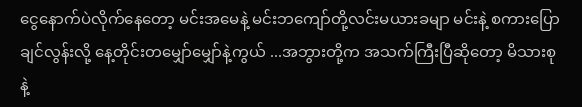ငွေနောက်ပဲလိုက်နေတော့ မင်းအမေနဲ့ မင်းဘကျော်တို့လင်းမယားခမျာ မင်းနဲ့ စကားပြောချင်လွန်းလို့ နေ့တိုင်းတမျှော်မျှော်နဲ့ကွယ် ...အဘွားတို့က အသက်ကြီးပြီဆိုတော့ မိသားစုနဲ့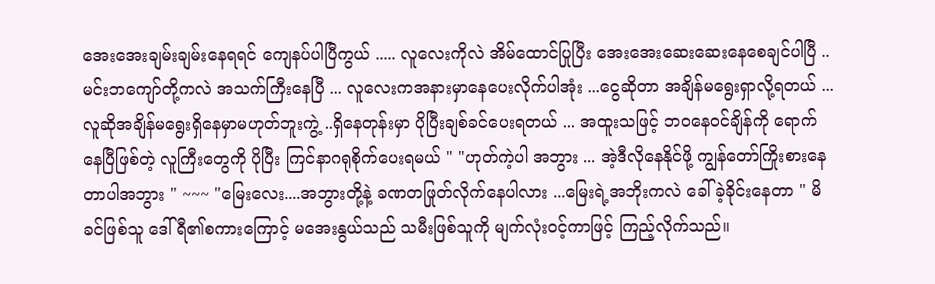အေးအေးချမ်းချမ်းနေရရင် ကျေနပ်ပါပြီကွယ် ..... လူလေးကိုလဲ အိမ်ထောင်ပြုပြီး အေးအေးဆေးဆေးနေစေချင်ပါပြီ ..မင်းဘကျော်တို့ကလဲ အသက်ကြီးနေပြီ ... လူလေးကအနားမှာနေပေးလိုက်ပါအုံး ...ငွေဆိုတာ အချိန်မရွေးရှာလို့ရတယ် ...လူဆိုအချိန်မရွေးရှိနေမှာမဟုတ်ဘူးကွဲ့ ..ရှိနေတုန်းမှာ ပိုပြီးချစ်ခင်ပေးရတယ် ... အထူးသဖြင့် ဘ၀နေ၀င်ချိန်ကို ရောက်နေပြီဖြစ်တဲ့ လူကြီးတွေကို ပိုပြီး ကြင်နာဂရုစိုက်ပေးရမယ် " "ဟုတ်ကဲ့ပါ အဘွား ... အဲ့ဒီလိုနေနိုင်ဖို့ ကျွန်တော်ကြိုးစားနေတာပါအဘွား " ~~~ "မြေးလေး....အဘွားတို့နဲ့ ခဏတဖြုတ်လိုက်နေပါလား ...မြေးရဲ့အဘိုးကလဲ ခေါ်ခဲ့ခိုင်းနေတာ " မိခင်ဖြစ်သူ ဒေါ်ရီ၏စကားကြောင့် မအေးနွယ်သည် သမီးဖြစ်သူကို မျက်လုံးဝင့်ကာဖြင့် ကြည့်လိုက်သည်။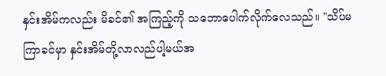နှင်းအိမ်ကလည်း မိခင်၏ အကြည့်ကို သဘောပေါက်လိုက်လေသည်။ "သိပ်မကြာခင်မှာ နှင်းအိမ်တို့လာလည်ပါ့မယ်အ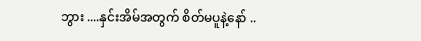ဘွား ....နှင်းအိမ်အတွက် စိတ်မပူနဲ့နော် ..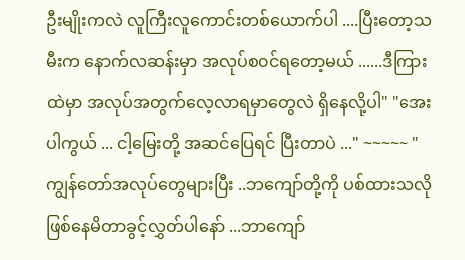ဦးမျိုးကလဲ လူကြီးလူကောင်းတစ်ယောက်ပါ ....ပြီးတော့သမီးက နောက်လဆန်းမှာ အလုပ်စ၀င်ရတော့မယ် ......ဒီကြားထဲမှာ အလုပ်အတွက်လေ့လာရမှာတွေလဲ ရှိနေလို့ပါ" "အေးပါကွယ် ... ငါ့မြေးတို့ အဆင်ပြေရင် ပြီးတာပဲ ..." ~~~~~ " ကျွန်တော်အလုပ်တွေများပြီး ..ဘကျော်တို့ကို ပစ်ထားသလို ဖြစ်နေမိတာခွင့်လွှတ်ပါနော် ...ဘာကျော်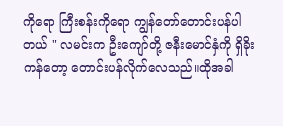ကိုရော ကြီးစန်းကိုရော ကျွန်တော်တောင်းပန်ပါတယ် " လမင်းက ဦးကျော်တို့ ဇနီးမောင်နှံကို ရှိခိုးကန်တော့ တောင်းပန်လိုက်လေသည်။ထိုအခါ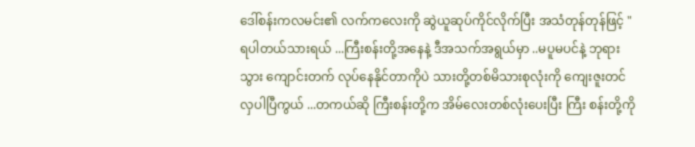ဒေါ်စန်းကလမင်း၏ လက်ကလေးကို ဆွဲယူဆုပ်ကိုင်လိုက်ပြီး အသံတုန်တုန်ဖြင့် "ရပါတယ်သားရယ် ...ကြီးစန်းတို့အနေနဲ့ ဒီအသက်အရွယ်မှာ ..မပူမပင်နဲ့ ဘုရားသွား ကျောင်းတက် လုပ်နေနိုင်တာကိုပဲ သားတို့တစ်မိသားစုလုံးကို ကျေးဇူးတင်လှပါပြီကွယ် ...တကယ်ဆို ကြီးစန်းတို့က အိမ်လေးတစ်လုံးပေးပြီး ကြီး စန်းတို့ကို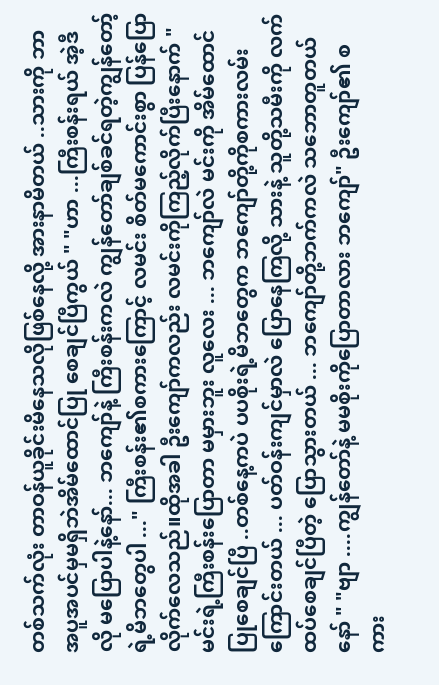တစ်သက်လုံး တာဝန်ယူခိုင်းမိနေသလိုဖြစ်နေလို့ အားနာမိတယ် ..သားကို ဘာအပူအပင်မှမရှိဘဲအိမ်ထောင်ပြု စေချင်ပြီကွယ် " "ဟာ ...ကြီးစန်းရယ် အဲ့ဒီလို မပြောပါနဲ့နော်... ဘကျော်နဲ့ ကြီးစန်းကလဲ ကျွန်တော်ချစ်ခင်ရတဲ့ကျွန်တော့်ရဲ့မိဘတွေပါ ..." ကြီးစန်း၏စကားကြောင့် လမင်း စိတ်မကောင်းစွာ ပြန်ပြောလိုက်လေသည်။ထိုအခါ ဦးကျော်ကလည်း လမင်းကိုကြည့်လိုက်ပြီးနောက် "မင်းရဲ့ကြီးစန်းပြောတာ မမှားဘူး လူလေး ... ဘကျော်လဲ မင်းကို အိမ်ထောင်ပြုစေချင်ပြီ ..တစ်နေ့ကပဲ ပပစိုးရဲ့မိဘတွေက ဘကျော်တို့ကိုစကားလမ်းကြောင်းတယ် ... ပတ်ဝန်းကျင်မှာလဲ ပြောနေကြလို့ သားနဲ့ သူတို့သမီးကို လက်ထပ်စေချင်ပြီတဲ့ ပြောသွားတယ် ... ဘကျော်တို့ဘက်ကလဲ သဘောတူတယ်နော် " "ဗျာ ....ကျွန်တော်နဲ့ မမစိုးကိုပြောတာလား ဘကျော်" ဦးကျော်၏ စကား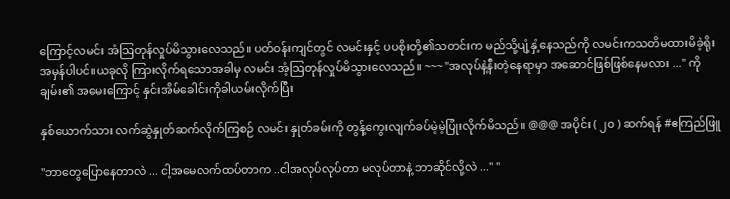ကြောင့်လမင်း အံဩတုန်လှုပ်မိသွားလေသည်။ ပတ်ဝန်းကျင်တွင် လမင်းနှင့် ပပစိုးတို့၏သတင်းက မည်သို့ပျံ့နှံ့နေသည်ကို လမင်းကသတိမထားမိခဲ့ရိုးအမှန်ပါပင်။ယခုလို ကြားလိုက်ရသောအခါမှ လမင်း အံ့ဩတုန်လှုပ်မိသွားလေသည်။ ~~~ "အလုပ်နဲ့နီးတဲ့နေရာမှာ အဆောင်ဖြစ်ဖြစ်နေမလား ..." ကိုချမ်း၏ အမေးကြောင့် နှင်းအိမ်ခေါင်းကိုခါယမ်းလိုက်ပြီး

နှစ်ယောက်သား လက်ဆွဲနှုတ်ဆက်လိုက်ကြစဉ် လမင်း နှုတ်ခမ်းကို တွန့်ကွေးလျက်ခပ်မဲ့မဲ့ပြုံးလိုက်မိသည်။ @@@ အပိုင်း ( ၂၀ ) ဆက်ရန် #ဧကြည်ဖြူ

"ဘာတွေပြောနေတာလဲ ... ငါ့အမေလက်ထပ်တာက ..ငါအလုပ်လုပ်တာ မလုပ်တာနဲ့ ဘာဆိုင်လို့လဲ ..." "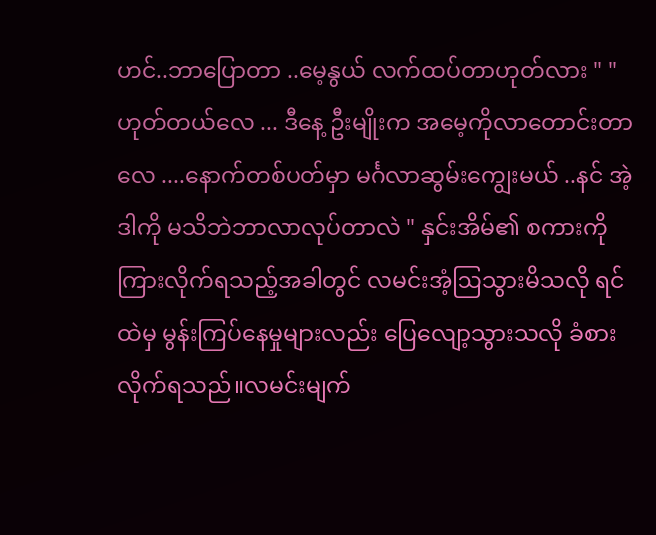ဟင်..ဘာပြောတာ ..မေ့နွယ် လက်ထပ်တာဟုတ်လား " " ဟုတ်တယ်လေ ... ဒီနေ့ ဦးမျိုးက အမေ့ကိုလာတောင်းတာလေ ....နောက်တစ်ပတ်မှာ မင်္ဂလာဆွမ်းကျွေးမယ် ..နင် အဲ့ဒါကို မသိဘဲဘာလာလုပ်တာလဲ " နှင်းအိမ်၏ စကားကိုကြားလိုက်ရသည့်အခါတွင် လမင်းအံ့ဩသွားမိသလို ရင်ထဲမှ မွန်းကြပ်နေမှုများလည်း ပြေလျော့သွားသလို ခံစားလိုက်ရသည်။လမင်းမျက်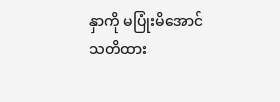နှာကို မပြုံးမိအောင် သတိထား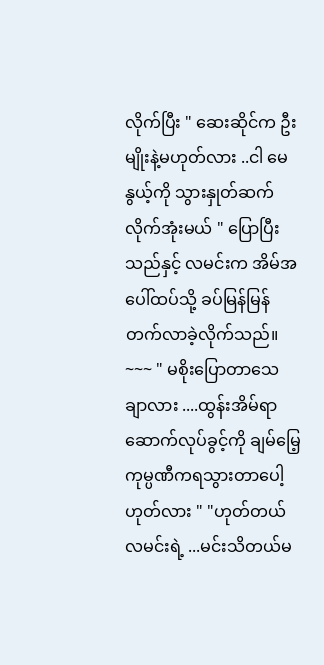လိုက်ပြီး " ဆေးဆိုင်က ဦးမျိုးနဲ့မဟုတ်လား ..ငါ မေနွယ့်ကို သွားနှုတ်ဆက်လိုက်အုံးမယ် " ပြောပြီးသည်နှင့် လမင်းက အိမ်အပေါ်ထပ်သို့ ခပ်မြန်မြန်တက်လာခဲ့လိုက်သည်။ ~~~ " မစိုးပြောတာသေချာလား ....ထွန်းအိမ်ရာဆောက်လုပ်ခွင့်ကို ချမ်မြေ့ကုမ္ပဏီကရသွားတာပေါ့ ဟုတ်လား " "ဟုတ်တယ် လမင်းရဲ့ ...မင်းသိတယ်မ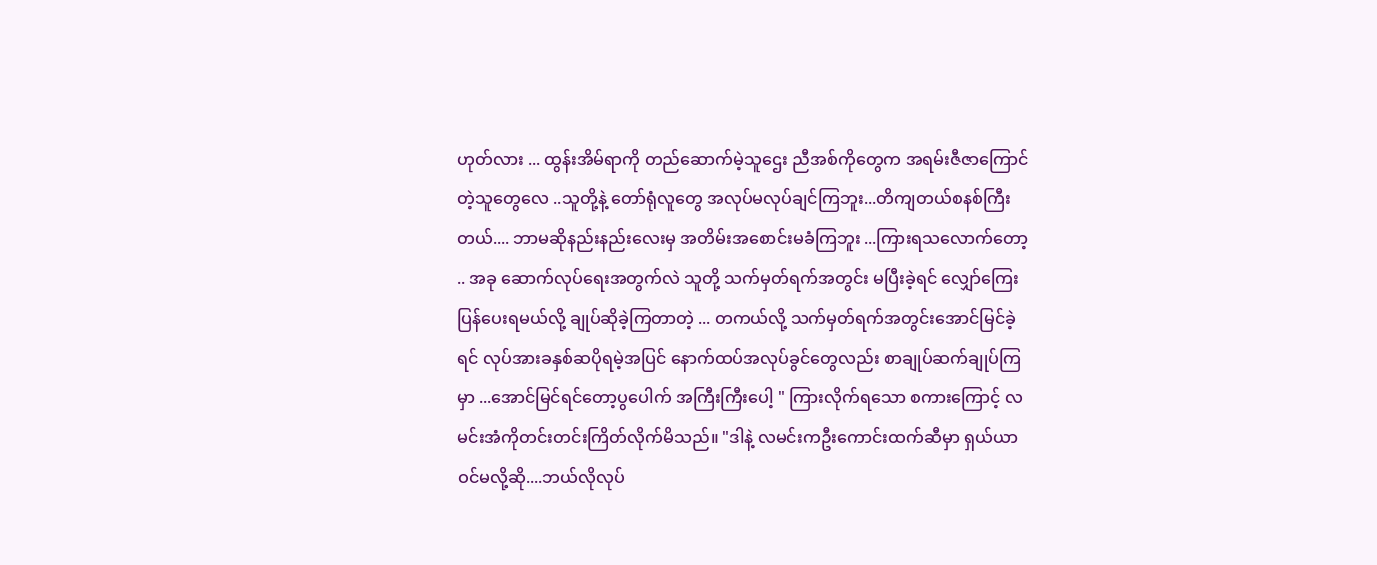ဟုတ်လား ... ထွန်းအိမ်ရာကို တည်ဆောက်မဲ့သူဌေး ညီအစ်ကိုတွေက အရမ်းဇီဇာကြောင်တဲ့သူတွေလေ ..သူတို့နဲ့ တော်ရုံလူတွေ အလုပ်မလုပ်ချင်ကြဘူး...တိကျတယ်စနစ်ကြီးတယ်.... ဘာမဆိုနည်းနည်းလေးမှ အတိမ်းအစောင်းမခံကြဘူး ...ကြားရသလောက်တော့ .. အခု ဆောက်လုပ်ရေးအတွက်လဲ သူတို့ သက်မှတ်ရက်အတွင်း မပြီးခဲ့ရင် လျှော်ကြေးပြန်ပေးရမယ်လို့ ချုပ်ဆိုခဲ့ကြတာတဲ့ ... တကယ်လို့ သက်မှတ်ရက်အတွင်းအောင်မြင်ခဲ့ရင် လုပ်အားခနှစ်ဆပိုရမဲ့အပြင် နောက်ထပ်အလုပ်ခွင်တွေလည်း စာချုပ်ဆက်ချုပ်ကြမှာ ...အောင်မြင်ရင်တော့ပွပေါက် အကြီးကြီးပေါ့ " ကြားလိုက်ရသော စကားကြောင့် လမင်းအံကိုတင်းတင်းကြိတ်လိုက်မိသည်။ "ဒါနဲ့ လမင်းကဦးကောင်းထက်ဆီမှာ ရှယ်ယာဝင်မလို့ဆို....ဘယ်လိုလုပ်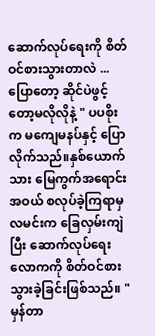ဆောက်လုပ်ရေးကို စိတ်ဝင်စားသွားတာလဲ ...ပြောတော့ ဆိုင်ပဲဖွင့်တော့မလိုလိုနဲ့ " ပပစိုးက မကျေမနပ်နှင့် ပြောလိုက်သည်။နှစ်ယောက်သား မြေကွက်အရောင်းအဝယ် စလုပ်ခဲ့ကြရာမှလမင်းက ခြေလှမ်းကျဲပြီး ဆောက်လုပ်ရေးလောကကို စိတ်ဝင်စားသွားခဲ့ခြင်းဖြစ်သည်။ " မှန်တာ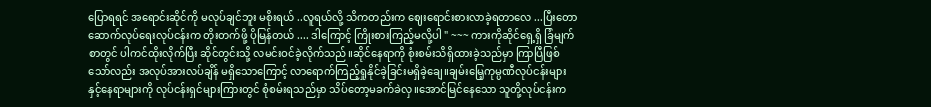ပြောရရင် အရောင်းဆိုင်ကို မလုပ်ချင်ဘူး မစိုးရယ် ..လူရယ်လို့ သိကတည်းက ဈေးရောင်းစားလာခဲ့ရတာလေ ...ပြီးတော ဆောက်လုပ်ရေးလုပ်ငန်းက တိုးတက်ဖို့ ပိုမြန်တယ် .... ဒါကြောင့် ကြိုးစားကြည့်မလို့ပါ " ~~~ ကားကိုဆိုင်ရှေ့ရှိ ခြံမျက်စာတွင် ပါကင်ထိုးလိုက်ပြီး ဆိုင်တွင်းသို့ လမင်းဝင်ခဲ့လိုက်သည်။ဆိုင်နေရာကို စုံးစမ်းသိရှိထားခဲ့သည်မှာ ကြာပြီဖြစ်သော်လည်း အလုပ်အားလပ်ချိန် မရှိသောကြောင့် လာရောက်ကြည့်ရှုနိုင်ခဲ့ခြင်းမရှိခဲ့ချေ။ချမ်းမြေ့ကုမ္ပဏီလုပ်ငန်းများနှင့်နေရာများကို လုပ်ငန်းရှင်များကြားတွင် စုံစမ်းရသည်မှာ သိပ်တော့မခက်ခဲလှ။အောင်မြင်နေသော သူတို့လုပ်ငန်းက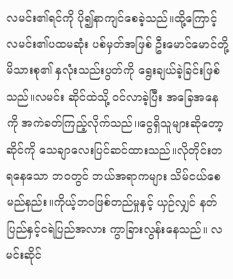လမင်း၏ရင်ကို ပို၍နာကျင်စေခဲ့သည်။ထို့ကြောင့် လမင်း၏ပထမဆုံး ပစ်မှတ်အဖြစ် ဦးမောင်မောင်တို့မိသားစု၏ နှလုံးသည်းပွတ်ကို ရွေးချယ်ခဲ့ခြင်းဖြစ်သည်။လမင်း ဆိုင်ထဲသို့ ဝင်လာခဲ့ပြီး အခြေအနေကို အကဲခတ်ကြည့်လိုက်သည်၊၊ငွေရှိသူများဆိုတော့ ဆိုင်ကို သေချာလေးပြင်ဆင်ထားသည်။လိုတိုင်းတရနေသော ဘ၀တွင် ဘယ်အရာကများ သိမ်ငယ်စေမည်နည်း။ကိုယ့်ဘ၀ဖြစ်တည်မှုနှင့် ယှဉ်လျှင် နတ်ပြည်နှင့်ငရဲပြည်အလား ကွာခြားလွန်းနေသည်။ လမင်းဆိုင်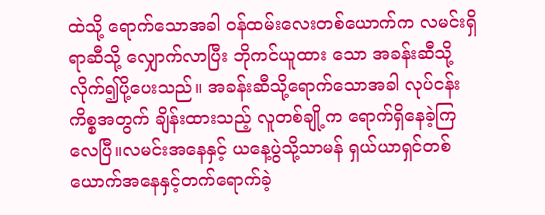ထဲသို့ ရောက်သောအခါ ဝန်ထမ်းလေးတစ်ယောက်က လမင်းရှိရာဆီသို့ လျှောက်လာပြီး ဘိုကင်ယူထား သော အခန်းဆီသို့လိုက်၍ပို့ပေးသည်။ အခန်းဆီသို့ရောက်သောအခါ လုပ်ငန်းကိစ္စအတွက် ချိန်းထားသည့် လူတစ်ချို့က ရောက်ရှိနေခဲ့ကြလေပြီ။လမင်းအနေနှင့် ယနေ့ပွဲသို့သာမန် ရှယ်ယာရှင်တစ်ယောက်အနေနှင့်တက်ရောက်ခဲ့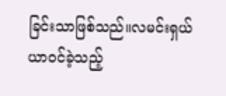ခြင်းသာဖြစ်သည်။လမင်းရှယ်ယာဝင်ခဲ့သည့်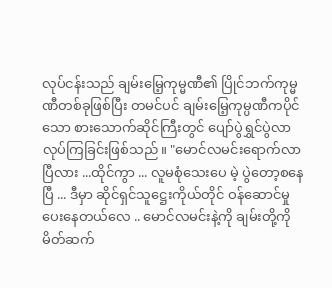လုပ်ငန်းသည် ချမ်းမြေ့ကုမ္မဏီ၏ ပြိုင်ဘက်ကုမ္မဏီတစ်ခုဖြစ်ပြီး တမင်ပင် ချမ်းမြေ့ကုမ္ပဏီကပိုင် သော စားသောက်ဆိုင်ကြီးတွင် ပျော်ပွဲရွှင်ပွဲလာလုပ်ကြခြင်းဖြစ်သည်။ "မောင်လမင်းရောက်လာပြီလား ...ထိုင်ကွာ ... လူမစုံသေးပေ မဲ့ ပွဲတော့စနေပြီ ... ဒီမှာ ဆိုင်ရှင်သူဋ္ဌေးကိုယ်တိုင် ဝန်ဆောင်မှုပေးနေတယ်လေ .. မောင်လမင်းနဲ့ကို ချမ်းတို့ကို မိတ်ဆက်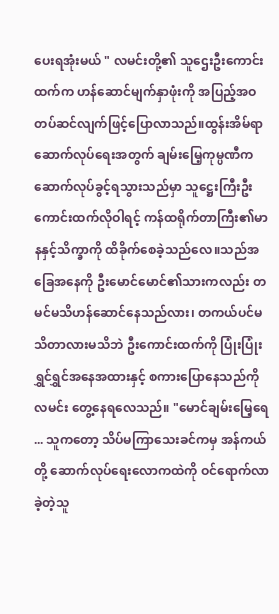ပေးရအုံးမယ် " လမင်းတို့၏ သူဌေးဦးကောင်းထက်က ဟန်ဆောင်မျက်နှာဖုံးကို အပြည့်အဝတပ်ဆင်လျက်ဖြင့်ပြောလာသည်။ထွန်းအိမ်ရာ ဆောက်လုပ်ရေးအတွက် ချမ်းမြေ့ကုမ္ပဏီက ဆောက်လုပ်ခွင့်ရသွားသည်မှာ သူဋ္ဌေးကြီးဦးကောင်းထက်လိုဝါရင့် ကန်ထရိုက်တာကြီး၏မာနနှင့်သိက္ခာကို ထိခိုက်စေခဲ့သည်လေ။သည်အခြေအနေကို ဦးမောင်မောင်၏သားကလည်း တမင်မသိဟန်ဆောင်နေသည်လား၊ တကယ်ပင်မသိတာလားမသိဘဲ ဦးကောင်းထက်ကို ပြုံးပြုံးရွှင်ရွှင်အနေအထားနှင့် စကားပြောနေသည်ကို လမင်း တွေ့နေရလေသည်။ "မောင်ချမ်းမြေ့ရေ ... သူကတော့ သိပ်မကြာသေးခင်ကမှ အန်ကယ်တို့ ဆောက်လုပ်ရေးလောကထဲကို ဝင်ရောက်လာခဲ့တဲ့သူ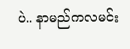ပဲ.. နာမည်ကလမင်း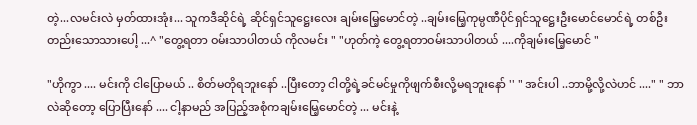တဲ့...လမင်းလဲ မှတ်ထားအုံး... သူကဒီဆိုင်ရဲ့ ဆိုင်ရှင်သူဋ္ဌေးလေး ချမ်းမြေ့မောင်တဲ့ ..ချမ်းမြေ့ကုမ္ပဏီပိုင်ရှင်သူဋ္ဌေးဦးမောင်မောင်ရဲ့ တစ်ဦးတည်းသောသားပေါ့ ...^ "တွေ့ရတာ ဝမ်းသာပါတယ် ကိုလမင်း " "ဟုတ်ကဲ့ တွေ့ရတာဝမ်းသာပါတယ် ....ကိုချမ်းမြေ့မောင် "

"ဟိုကွာ .... မင်းကို ငါပြောမယ် .. စိတ်မတိုရဘူးနော် ..ပြီးတော့ ငါတို့ရဲ့ခင်မင်မှုကိုဖျက်စီးလို့မရဘူးနော် '' " အင်းပါ ..ဘာမို့လို့လဲဟင် ...." " ဘာလဲဆိုတော့ ပြောပြီးနော် .... ငါ့နာမည် အပြည့်အစုံကချမ်းမြေ့မောင်တဲ့ ... မင်းနဲ့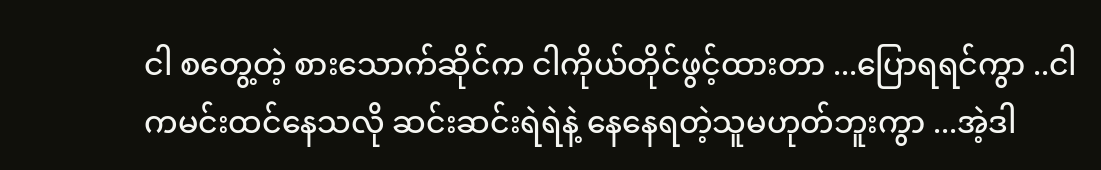ငါ စတွေ့တဲ့ စားသောက်ဆိုင်က ငါကိုယ်တိုင်ဖွင့်ထားတာ ...ပြောရရင်ကွာ ..ငါကမင်းထင်နေသလို ဆင်းဆင်းရဲရဲနဲ့ နေနေရတဲ့သူမဟုတ်ဘူးကွာ ...အဲ့ဒါ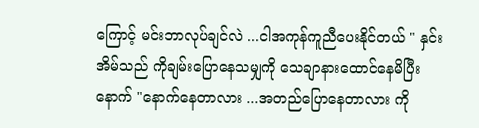ကြောင့် မင်းဘာလုပ်ချင်လဲ ...ငါအကုန်ကူညီပေးနိုင်တယ် " နှင်းအိမ်သည် ကိုချမ်းပြောနေသမျှကို သေချာနားထောင်နေမိပြီးနောက် "နောက်နေတာလား ...အတည်ပြောနေတာလား ကို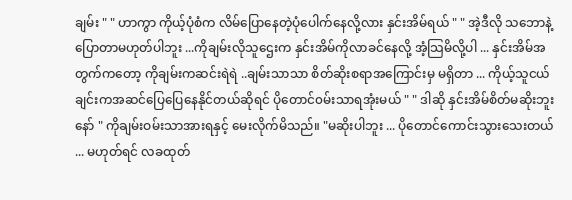ချမ်း " " ဟာကွာ ကိုယ့်ပုံစံက လိမ်ပြောနေတဲ့ပုံပေါက်နေလို့လား နှင်းအိမ်ရယ် " " အဲ့ဒီလို သဘောနဲ့ ပြောတာမဟုတ်ပါဘူး ...ကိုချမ်းလိုသူဌေးက နှင်းအိမ်ကိုလာခင်နေလို့ အံ့သြမိလို့ပါ ... နှင်းအိမ်အတွက်ကတော့ ကိုချမ်းကဆင်းရဲရဲ ..ချမ်းသာသာ စိတ်ဆိုးစရာအကြောင်းမှ မရှိတာ ... ကိုယ့်သူငယ်ချင်းကအဆင်ပြေပြေနေနိုင်တယ်ဆိုရင် ပိုတောင်၀မ်းသာရအုံးမယ် " " ဒါဆို နှင်းအိမ်စိတ်မဆိုးဘူးနော် " ကိုချမ်းဝမ်းသာအားရနှင့် မေးလိုက်မိသည်။ "မဆိုးပါဘူး ... ပိုတောင်ကောင်းသွားသေးတယ် ... မဟုတ်ရင် လခထုတ်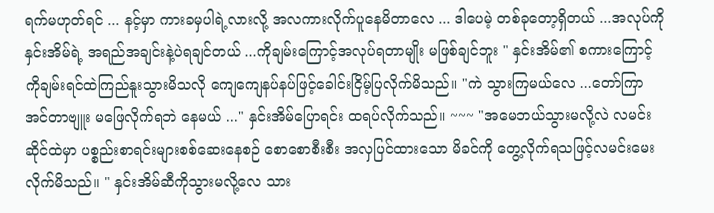ရက်မဟုတ်ရင် ... နင့်မှာ ကားခမှပါရဲ့လားလို့ အလကားလိုက်ပူနေမိတာလေ ... ဒါပေမဲ့ တစ်ခုတော့ရှိတယ် ...အလုပ်ကို နှင်းအိမ်ရဲ့ အရည်အချင်းနဲ့ပဲရချင်တယ် ...ကိုချမ်းကြောင့်အလုပ်ရတာမျိုး မဖြစ်ချင်ဘူး " နှင်းအိမ်၏ စကားကြောင့် ကိုချမ်းရင်ထဲကြည်နူးသွားမိသလို ကျေကျေနပ်နပ်ဖြင့်ခေါင်းငြိမ့်ပြလိုက်မိသည်။ "ကဲ သွားကြမယ်လေ ...တော်ကြာ အင်တာဗျူး မဖြေလိုက်ရဘဲ နေမယ် ..." နှင်းအိမ်ပြောရင်း ထရပ်လိုက်သည်။ ~~~ "အမေဘယ်သွားမလို့လဲ လမင်းဆိုင်ထဲမှာ ပစ္စည်းစာရင်းများစစ်ဆေးနေစဉ် စောစောစီးစီး အလှပြင်ထားသော မိခင်ကို တွေ့လိုက်ရသဖြင့်လမင်းမေးလိုက်မိသည်။ " နှင်းအိမ်ဆီကိုသွားမလို့လေ သား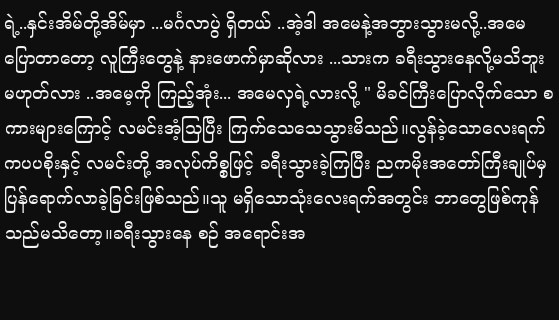ရဲ့..နှင်းအိမ်တို့အိမ်မှာ ...မင်္ဂလာပွဲ ရှိတယ် ..အဲ့ဒါ အမေနဲ့အဘွားသွားမလို့..အမေပြောတာတော့ လူကြီးတွေနဲ့ နားဖောက်မှာဆိုလား ...သားက ခရီးသွားနေလို့မသိဘူး မဟုတ်လား ..အမေ့ကို ကြည့်အုံး... အမေလှရဲ့လားလို့ " မိခင်ကြီးပြောလိုက်သော စကားများကြောင့် လမင်းအံ့သြပြီး ကြက်သေသေသွားမိသည်။လွန်ခဲ့သောလေးရက်ကပပစိုးနှင့် လမင်းတို့ အလုပ်ကိစ္စဖြင့် ခရီးသွားခဲ့ကြပြီး ညကမိုးအတော်ကြီးချုပ်မှ ပြန်ရောက်လာခဲ့ခြင်းဖြစ်သည်။သူ မရှိသောသုံးလေးရက်အတွင်း ဘာတွေဖြစ်ကုန်သည်မသိတော့။ခရီးသွားနေ စဉ် အရောင်းအ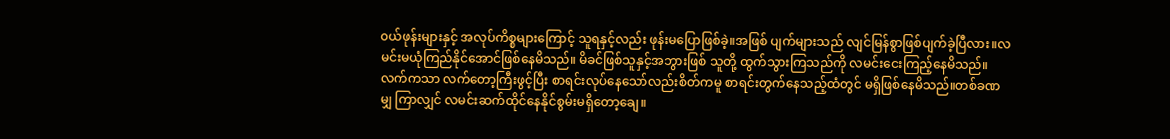၀ယ်ဖုန်းများနှင့် အလုပ်ကိစ္စများကြောင့် သူရနှင့်လည်း ဖုန်းမပြောဖြစ်ခဲ့။အဖြစ် ပျက်များသည် လျင်မြန်စွာဖြစ်ပျက်ခဲ့ပြီလား။လမင်းမယုံကြည်နိုင်အောင်ဖြစ်နေမိသည်။ မိခင်ဖြစ်သူနှင့်အဘွားဖြစ် သူတို့ ထွက်သွားကြသည်ကို လမင်းငေးကြည့်နေမိသည်။လက်ကသာ လက်တော့ကြီးဖွင့်ပြီး စာရင်းလုပ်နေသော်လည်းစိတ်ကမူ စာရင်းတွက်နေသည့်ထံတွင် မရှိဖြစ်နေမိသည်။တစ်ခဏမျှ ကြာလျှင် လမင်းဆက်ထိုင်နေနိုင်စွမ်းမရှိတော့ချေ။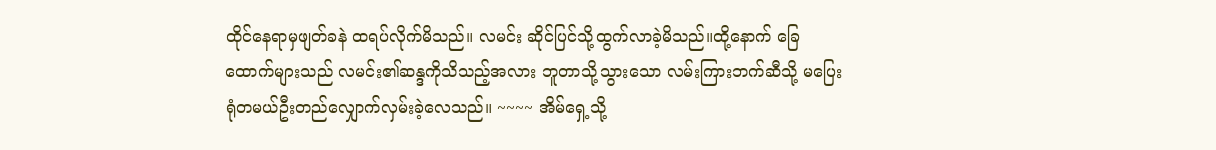ထိုင်နေရာမှဖျတ်ခနဲ ထရပ်လိုက်မိသည်။ လမင်း ဆိုင်ပြင်သို့ထွက်လာခဲ့မိသည်။ထို့နောက် ခြေထောက်များသည် လမင်း၏ဆန္ဒကိုသိသည့်အလား ဘူတာသို့သွားသော လမ်းကြားဘက်ဆီသို့ မပြေးရုံတမယ်ဦးတည်လျှောက်လှမ်းခဲ့လေသည်။ ~~~~ အိမ်ရှေ့သို့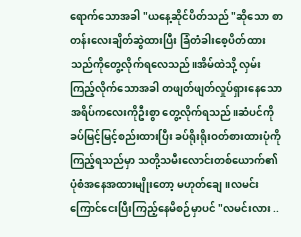ရောက်သောအခါ "ယနေ့ဆိုင်ပိတ်သည် "ဆိုသော စာတန်းလေးချိတ်ဆွဲထားပြီး ခြံတံခါးစေ့ပိတ်ထားသည်ကိုတွေ့လိုက်ရလေသည်။အိမ်ထဲသို့ လှမ်းကြည့်လိုက်သောအခါ တဖျတ်ဖျတ်လှုပ်ရှားနေသော အရိပ်ကလေးကိုဦးစွာ တွေ့လိုက်ရသည်။ဆံပင်ကို ခပ်မြင့်မြင့်စည်းထားပြီး ခပ်ရိုးရိုးဝတ်စားထားပုံကိုကြည့်ရသည်မှာ သတို့သမီးလောင်းတစ်ယောက်၏ ပုံစံအနေအထားမျိုးတော့ မဟုတ်ချေ။လမင်းကြောင်ငေးပြီးကြည့်နေမိစဉ်မှာပင် "လမင်းလား ..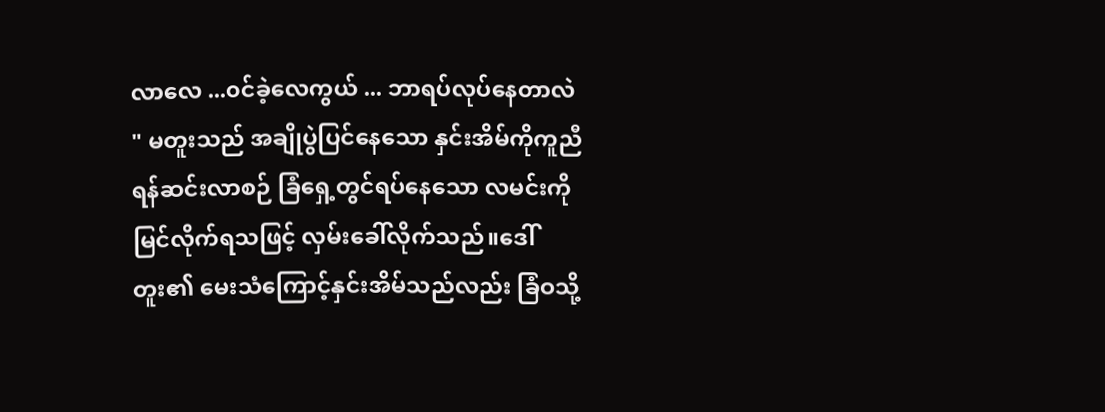လာလေ ...၀င်ခဲ့လေကွယ် ... ဘာရပ်လုပ်နေတာလဲ " မတူးသည် အချိုပွဲပြင်နေသော နှင်းအိမ်ကိုကူညီရန်ဆင်းလာစဉ် ခြံရှေ့တွင်ရပ်နေသော လမင်းကို မြင်လိုက်ရသဖြင့် လှမ်းခေါ်လိုက်သည်။ဒေါ်တူး၏ မေးသံကြောင့်နှင်းအိမ်သည်လည်း ခြံဝသို့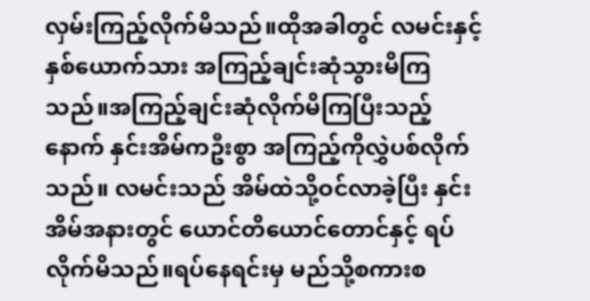လှမ်းကြည့်လိုက်မိသည်။ထိုအခါတွင် လမင်းနှင့်နှစ်ယောက်သား အကြည့်ချင်းဆုံသွားမိကြသည်။အကြည့်ချင်းဆုံလိုက်မိကြပြီးသည့်နောက် နှင်းအိမ်ကဦးစွာ အကြည့်ကိုလွှဲပစ်လိုက်သည်။ လမင်းသည် အိမ်ထဲသို့ဝင်လာခဲ့ပြီး နှင်းအိမ်အနားတွင် ယောင်တိယောင်တောင်နှင့် ရပ်လိုက်မိသည်။ရပ်နေရင်းမှ မည်သို့စကားစ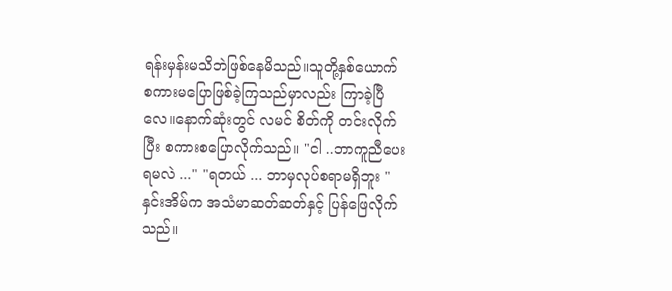ရန်းမှန်းမသိဘဲဖြစ်နေမိသည်။သူတို့နှစ်ယောက် စကားမပြောဖြစ်ခဲ့ကြသည်မှာလည်း ကြာခဲ့ပြီလေ။နောက်ဆုံးတွင် လမင် စိတ်ကို တင်းလိုက်ပြီး စကားစပြောလိုက်သည်။ "ငါ ..ဘာကူညီပေးရမလဲ ..." "ရတယ် ... ဘာမှလုပ်စရာမရှိဘူး " နှင်းအိမ်က အသံမာဆတ်ဆတ်နှင့် ပြန်ဖြေလိုက်သည်။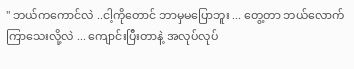" ဘယ်ကကောင်လဲ ..ငါ့ကိုတောင် ဘာမှမပြောဘူး ... တွေ့တာ ဘယ်လောက်ကြာသေးလို့လဲ ... ကျောင်းပြီးတာနဲ့ အလုပ်လုပ်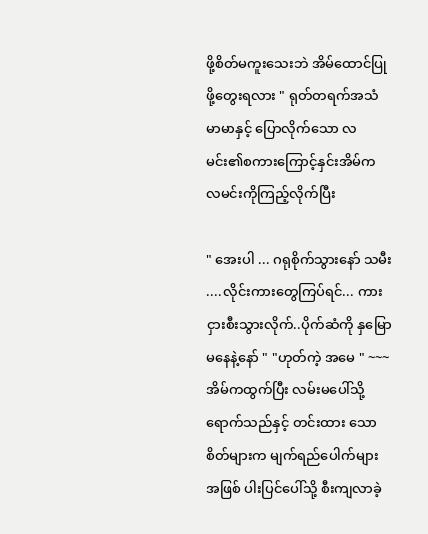ဖို့စိတ်မကူးသေးဘဲ အိမ်ထောင်ပြုဖို့တွေးရလား " ရုတ်တရက်အသံမာမာနှင့် ပြောလိုက်သော လမင်း၏စကားကြောင့်နှင်းအိမ်က လမင်းကိုကြည့်လိုက်ပြီး

" အေးပါ ... ဂရုစိုက်သွားနော် သမီး ....လိုင်းကားတွေကြပ်ရင်... ကားငှားစီးသွားလိုက်..ပိုက်ဆံကို နှမြောမနေနဲ့နော် " "ဟုတ်ကဲ့ အမေ " ~~~ အိမ်ကထွက်ပြီး လမ်းမပေါ်သို့ ရောက်သည်နှင့် တင်းထား သောစိတ်များက မျက်ရည်ပေါက်များအဖြစ် ပါးပြင်ပေါ်သို့ စီးကျလာခဲ့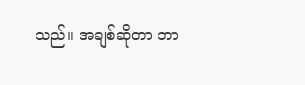သည်။ အချစ်ဆိုတာ ဘာ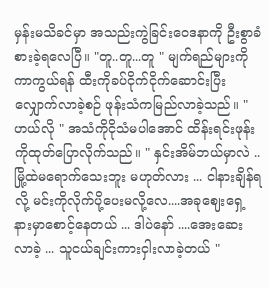မှန်းမသိခင်မှာ အသည်းကွဲခြင်းဝေဒနာကို ဦးစွာခံစားခဲ့ရလေပြီ။ "တူ..တူ...တူ " မျက်ရည်များကို ကာကွယ်ရန် ထီးကိုခပ်ငိုက်ငိုက်ဆောင်းပြီး လျှောက်လာခဲ့စဉ် ဖုန်းသံကမြည်လာခဲ့သည်။ "ဟယ်လို " အသံကိုငိုသံမပါအောင် ထိန်းရင်းဖုန်းကိုထုတ်ပြောလိုက်သည်။ " နှင်းအိမ်ဘယ်မှာလဲ .. မြို့ထဲမရောက်သေးဘူး မဟုတ်လား ... ငါနားချိန်ရလို့ မင်းကိုလိုက်ပို့ပေးမလို့လေ....အခုဈေးရှေ့နားမှာစောင့်နေတယ် ... ဒါပဲနော် ....အေးဆေး လာခဲ့ ... သူငယ်ချင်းကားငှါးလာခဲ့တယ် "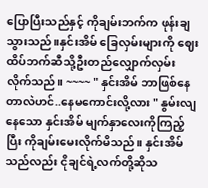ပြောပြီးသည်နှင့် ကိုချမ်းဘက်က ဖုန်းချသွားသည်။နှင်းအိမ် ခြေလှမ်းများကို ဈေးထိပ်ဘက်ဆီသို့ဦးတည်လျှောက်လှမ်းလိုက်သည်။ ~~~~ " နှင်းအိမ် ဘာဖြစ်နေတာလဲဟင်..နေမကောင်းလို့လား " နွမ်းလျနေသော နှင်းအိမ် မျက်နှာလေးကိုကြည့်ပြီး ကိုချမ်းမေးလိုက်မိသည်။ နှင်းအိမ်သည်လည်း ငိုချင်ရဲ့လက်တို့ဆိုသ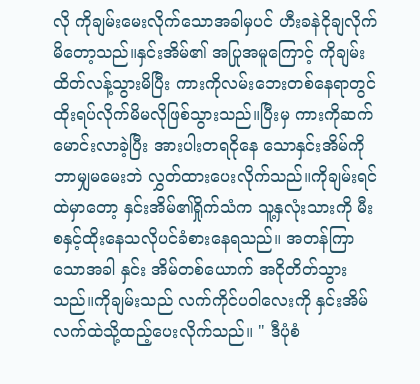လို ကိုချမ်းမေးလိုက်သောအခါမှပင် ဟီးခနဲငိုချလိုက်မိတော့သည်။နှင်းအိမ်၏ အပြုအမူကြောင့် ကိုချမ်းထိတ်လန့်သွားမိပြီး ကားကိုလမ်းဘေးတစ်နေရာတွင် ထိုးရပ်လိုက်မိမလိုဖြစ်သွားသည်။ပြီးမှ ကားကိုဆက်မောင်းလာခဲ့ပြီး အားပါးတရငိုနေ သောနှင်းအိမ်ကို ဘာမျှမမေးဘဲ လွှတ်ထားပေးလိုက်သည်။ကိုချမ်းရင်ထဲမှာတော့ နှင်းအိမ်၏ရှိုက်သံက သူ့နှလုံးသားကို မီးစနှင့်ထိုးနေသလိုပင်ခံစားနေရသည်။ အတန်ကြာသောအခါ နှင်း အိမ်တစ်ယောက် အငိုတိတ်သွားသည်။ကိုချမ်းသည် လက်ကိုင်ပဝါလေးကို နှင်းအိမ်လက်ထဲသို့ထည့်ပေးလိုက်သည်။ " ဒီပုံစံ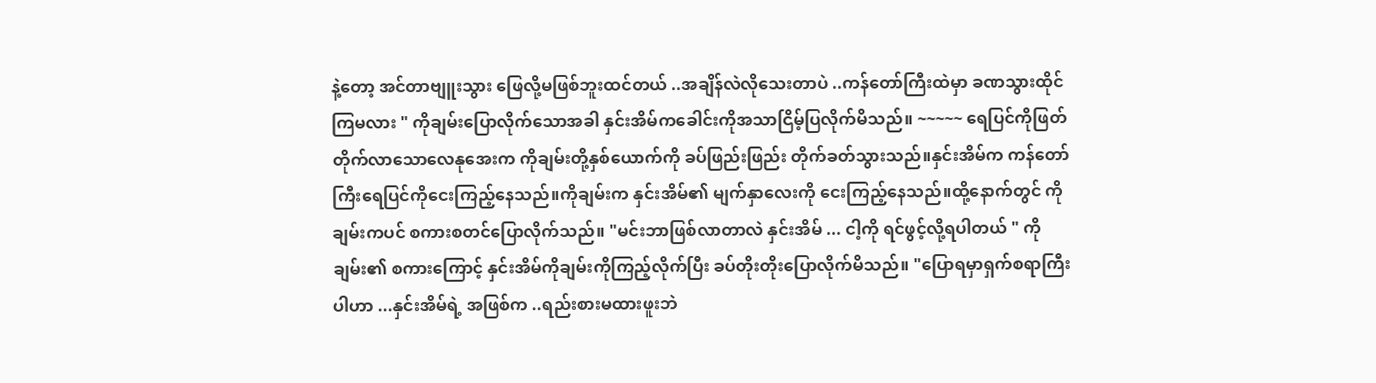နဲ့တော့ အင်တာဗျူးသွား ဖြေလို့မဖြစ်ဘူးထင်တယ် ..အချိန်လဲလိုသေးတာပဲ ..ကန်တော်ကြီးထဲမှာ ခဏသွားထိုင်ကြမလား " ကိုချမ်းပြောလိုက်သောအခါ နှင်းအိမ်ကခေါင်းကိုအသာငြိမ့်ပြလိုက်မိသည်။ ~~~~~ ရေပြင်ကိုဖြတ်တိုက်လာသောလေနုအေးက ကိုချမ်းတို့နှစ်ယောက်ကို ခပ်ဖြည်းဖြည်း တိုက်ခတ်သွားသည်။နှင်းအိမ်က ကန်တော်ကြီးရေပြင်ကိုငေးကြည့်နေသည်။ကိုချမ်းက နှင်းအိမ်၏ မျက်နှာလေးကို ငေးကြည့်နေသည်။ထို့နောက်တွင် ကိုချမ်းကပင် စကားစတင်ပြောလိုက်သည်။ "မင်းဘာဖြစ်လာတာလဲ နှင်းအိမ် ... ငါ့ကို ရင်ဖွင့်လို့ရပါတယ် " ကိုချမ်း၏ စကားကြောင့် နှင်းအိမ်ကိုချမ်းကိုကြည့်လိုက်ပြီး ခပ်တိုးတိုးပြောလိုက်မိသည်။ "ပြောရမှာရှက်စရာကြီးပါဟာ ...နှင်းအိမ်ရဲ့ အဖြစ်က ..ရည်းစားမထားဖူးဘဲ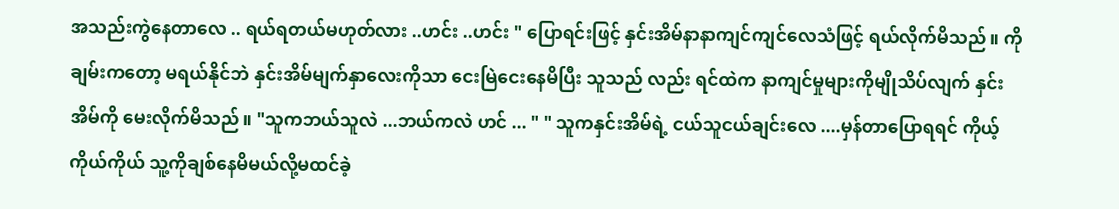အသည်းကွဲနေတာလေ .. ရယ်ရတယ်မဟုတ်လား ..ဟင်း ..ဟင်း " ပြောရင်းဖြင့် နှင်းအိမ်နာနာကျင်ကျင်လေသံဖြင့် ရယ်လိုက်မိသည်။ ကိုချမ်းကတော့ မရယ်နိုင်ဘဲ နှင်းအိမ်မျက်နှာလေးကိုသာ ငေးမြဲငေးနေမိပြီး သူသည် လည်း ရင်ထဲက နာကျင်မှုများကိုမျိုသိပ်လျက် နှင်းအိမ်ကို မေးလိုက်မိသည်။ "သူကဘယ်သူလဲ ...ဘယ်ကလဲ ဟင် ... " " သူကနှင်းအိမ်ရဲ့ ငယ်သူငယ်ချင်းလေ ....မှန်တာပြောရရင် ကိုယ့်ကိုယ်ကိုယ် သူ့ကိုချစ်နေမိမယ်လို့မထင်ခဲ့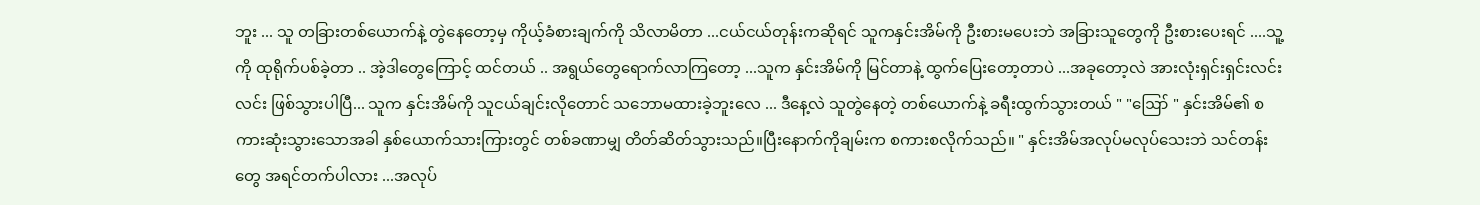ဘူး ... သူ တခြားတစ်ယောက်နဲ့ တွဲနေတော့မှ ကိုယ့်ခံစားချက်ကို သိလာမိတာ ...ငယ်ငယ်တုန်းကဆိုရင် သူကနှင်းအိမ်ကို ဦးစားမပေးဘဲ အခြားသူတွေကို ဦးစားပေးရင် ....သူ့ကို ထုရိုက်ပစ်ခဲ့တာ .. အဲ့ဒါတွေကြောင့် ထင်တယ် .. အရွယ်တွေရောက်လာကြတော့ ...သူက နှင်းအိမ်ကို မြင်တာနဲ့ ထွက်ပြေးတော့တာပဲ ...အခုတော့လဲ အားလုံးရှင်းရှင်းလင်းလင်း ဖြစ်သွားပါပြီ... သူက နှင်းအိမ်ကို သူငယ်ချင်းလိုတောင် သဘောမထားခဲ့ဘူးလေ ... ဒီနေ့လဲ သူတွဲနေတဲ့ တစ်ယောက်နဲ့ ခရီးထွက်သွားတယ် " "ဪ " နှင်းအိမ်၏ စကားဆုံးသွားသောအခါ နှစ်ယောက်သားကြားတွင် တစ်ခဏာမျှ တိတ်ဆိတ်သွားသည်။ပြီးနောက်ကိုချမ်းက စကားစလိုက်သည်။ " နှင်းအိမ်အလုပ်မလုပ်သေးဘဲ သင်တန်းတွေ အရင်တက်ပါလား ...အလုပ်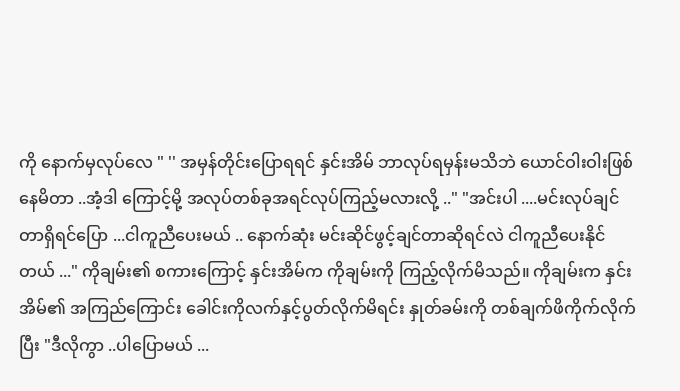ကို နောက်မှလုပ်လေ " '' အမှန်တိုင်းပြောရရင် နှင်းအိမ် ဘာလုပ်ရမှန်းမသိဘဲ ယောင်ဝါးဝါးဖြစ်နေမိတာ ..အံ့ဒါ ကြောင့်မို့ အလုပ်တစ်ခုအရင်လုပ်ကြည့်မလားလို့ .." "အင်းပါ ....မင်းလုပ်ချင်တာရှိရင်ပြော ...ငါကူညီပေးမယ် .. နောက်ဆုံး မင်းဆိုင်ဖွင့်ချင်တာဆိုရင်လဲ ငါကူညီပေးနိုင်တယ် ..." ကိုချမ်း၏ စကားကြောင့် နှင်းအိမ်က ကိုချမ်းကို ကြည့်လိုက်မိသည်။ ကိုချမ်းက နှင်းအိမ်၏ အကြည်ကြောင်း ခေါင်းကိုလက်နှင့်ပွတ်လိုက်မိရင်း နှုတ်ခမ်းကို တစ်ချက်ဖိကိုက်လိုက်ပြီး "ဒီလိုကွာ ..ပါပြောမယ် ...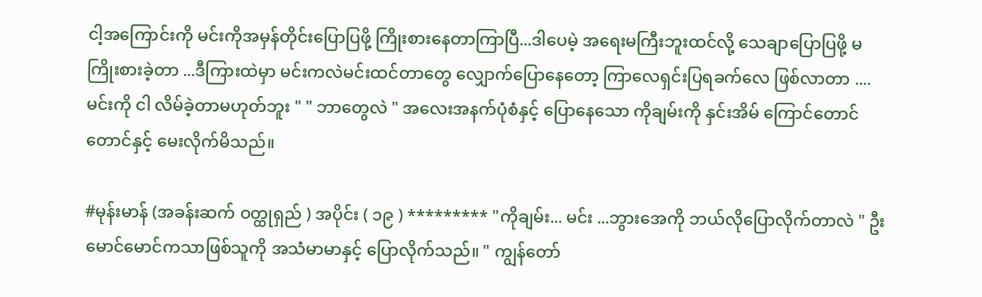ငါ့အကြောင်းကို မင်းကိုအမှန်တိုင်းပြောပြဖို့ ကြိုးစားနေတာကြာပြီ...ဒါပေမဲ့ အရေးမကြီးဘူးထင်လို့ သေချာပြောပြဖို့ မကြိုးစားခဲ့တာ ...ဒီကြားထဲမှာ မင်းကလဲမင်းထင်တာတွေ လျှောက်ပြောနေတော့ ကြာလေရှင်းပြရခက်လေ ဖြစ်လာတာ ....မင်းကို ငါ လိမ်ခဲ့တာမဟုတ်ဘူး " " ဘာတွေလဲ " အလေးအနက်ပုံစံနှင့် ပြောနေသော ကိုချမ်းကို နှင်းအိမ် ကြောင်တောင်တောင်နှင့် မေးလိုက်မိသည်။

#မုန်းမာန် (အခန်းဆက် ဝတ္ထုရှည် ) အပိုင်း ( ၁၉ ) ********* "ကိုချမ်း... မင်း ...ဘွားအေကို ဘယ်လိုပြောလိုက်တာလဲ " ဦးမောင်မောင်ကသာဖြစ်သူကို အသံမာမာနှင့် ပြောလိုက်သည်။ " ကျွန်တော်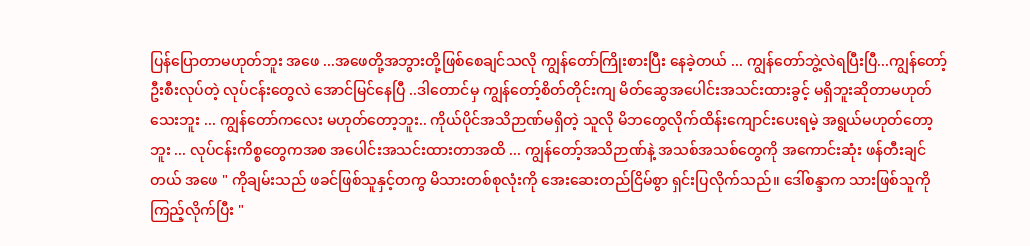ပြန်ပြောတာမဟုတ်ဘူး အဖေ ...အဖေတို့အဘွားတို့ဖြစ်စေချင်သလို ကျွန်တော်ကြိုးစားပြီး နေခဲ့တယ် ... ကျွန်တော်ဘွဲ့လဲရပြီးပြီ...ကျွန်တော့်ဦးစီးလုပ်တဲ့ လုပ်ငန်းတွေလဲ အောင်မြင်နေပြီ ..ဒါတောင်မှ ကျွန်တော့်စိတ်တိုင်းကျ မိတ်ဆွေအပေါင်းအသင်းထားခွင့် မရှိဘူးဆိုတာမဟုတ်သေးဘူး ... ကျွန်တော်ကလေး မဟုတ်တော့ဘူး.. ကိုယ်ပိုင်အသိဉာဏ်မရှိတဲ့ သူလို မိဘတွေလိုက်ထိန်းကျောင်းပေးရမဲ့ အရွယ်မဟုတ်တော့ဘူး ... လုပ်ငန်းကိစ္စတွေကအစ အပေါင်းအသင်းထားတာအထိ ... ကျွန်တော့်အသိဉာဏ်နဲ့ အသစ်အသစ်တွေကို အကောင်းဆုံး ဖန်တီးချင်တယ် အဖေ " ကိုချမ်းသည် ဖခင်ဖြစ်သူနှင့်တကွ မိသားတစ်စုလုံးကို အေးဆေးတည်ငြိမ်စွာ ရှင်းပြလိုက်သည်။ ဒေါ်စန္ဒာက သားဖြစ်သူကို ကြည့်လိုက်ပြီး "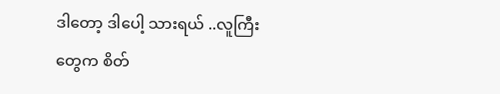ဒါတော့ ဒါပေါ့ သားရယ် ..လူကြီးတွေက စိတ်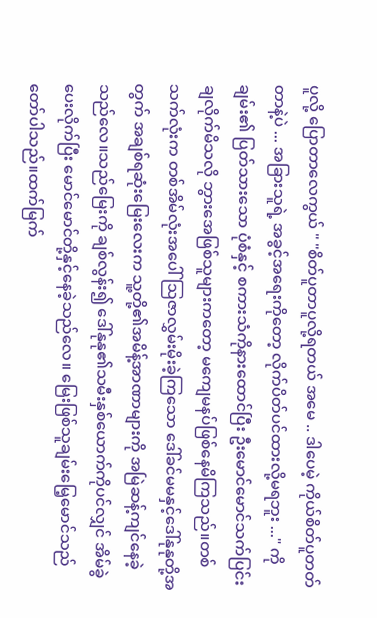ပူလို့ ပြောတာလေကွယ် " "စိတ်ပူတာပူလို့ရတယ် အမေ .. ဒါပေမဲ့ ကိုယ်စိတ်ပူတတ်တာနဲ့ပဲ ... အခြားသူရဲ့ အခွင့်အရေးကိုတော့ လိုက်ပိတ်ပင်ထားလို့မရဘူး ..." ကိုချမ်း၏ ပြတ်သားသော ပုံစံနှင့် စကားသံကိုနားထောင်ပြီး ဦးမောင်မောင်သက်ပြင်းချလိုက်မိသလို ဘွားအေဖြစ်သူများကတော့ မကျေမနပ်ဖြစ်နေမိကြသည်။တစ်သက်လုံးက တစ်အိမ်လုံးအပေါ် ဩဇာလွှမ်းမိုးခဲ့ကြသော ဒေါ်ခင်မမနှင့်ဒေါ်နုနုတို့အတွက် အချစ်ရဆုံးမြေးလေးက သူ့တို့၏အမိန့်အာဏာများကို အမြဲဆန့်ကျင်နေခဲ့သည်လေ။သည်မြေးကို ချစ်လွန်း၍ ဒေါ်နုနု၏သမီးနှစ်ယောက်ကိုပင်လျှင် အိမ်ခွဲပေးလိုက်ပြီး မောင်မောင်တို့နှင့်နေခဲ့သည်လေ။ မြေးဖြစ်သူချမ်းမြေ့မောင်သည် တော်ပါသည်။ထက်မြက်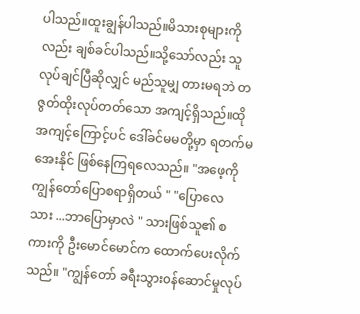ပါသည်။ထူးချွန်ပါသည်။မိသားစုများကိုလည်း ချစ်ခင်ပါသည်။သို့သော်လည်း သူလုပ်ချင်ပြီဆိုလျှင် မည်သူမျှ တားမရဘဲ တဇွတ်ထိုးလုပ်တတ်သော အကျင့်ရှိသည်။ထိုအကျင့်ကြောင့်ပင် ဒေါ်ခင်မမတို့မှာ ရတက်မအေးနိုင် ဖြစ်နေကြရလေသည်။ "အဖေ့ကို ကျွန်တော်ပြောစရာရှိတယ် " "ပြောလေ သား ...ဘာပြောမှာလဲ " သားဖြစ်သူ၏ စကားကို ဦးမောင်မောင်က ထောက်ပေးလိုက်သည်။ "ကျွန်တော် ခရီးသွား၀န်ဆောင်မှုလုပ်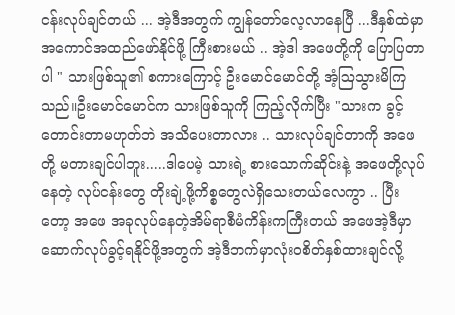ငန်းလုပ်ချင်တယ် ... အဲ့ဒီအတွက် ကျွန်တော်လေ့လာနေပြီ ...ဒီနှစ်ထဲမှာအကောင်အထည်ဖော်နိုင်ဖို့ ကြီးစားမယ် .. အဲ့ဒါ အဖေတို့ကို ပြောပြတာပါ " သားဖြစ်သူ၏ စကားကြောင့် ဦးမောင်မောင်တို့ အံ့ဩသွားမိကြသည်။ဦးမောင်မောင်က သားဖြစ်သူကို ကြည့်လိုက်ပြီး "သားက ခွင့်တောင်းတာမဟုတ်ဘဲ အသိပေးတာလား .. သားလုပ်ချင်တာကို အဖေတို့ မတားချင်ပါဘူး.....ဒါပေမဲ့ သားရဲ့ စားသောက်ဆိုင်းနဲ့ အဖေတို့လုပ်နေတဲ့ လုပ်ငန်းတွေ တိုးချဲ့ဖို့ကိစ္စတွေလဲရှိသေးတယ်လေကွာ .. ပြီးတော့ အဖေ အခုလုပ်နေတဲ့အိမ်ရာစီမံကိန်းကကြီးတယ် အဖေအဲ့ဒီမှာ ဆောက်လုပ်ခွင့်ရနိုင်ဖို့အတွက် အဲ့ဒီဘက်မှာလုံးဝစိတ်နှစ်ထားချင်လို့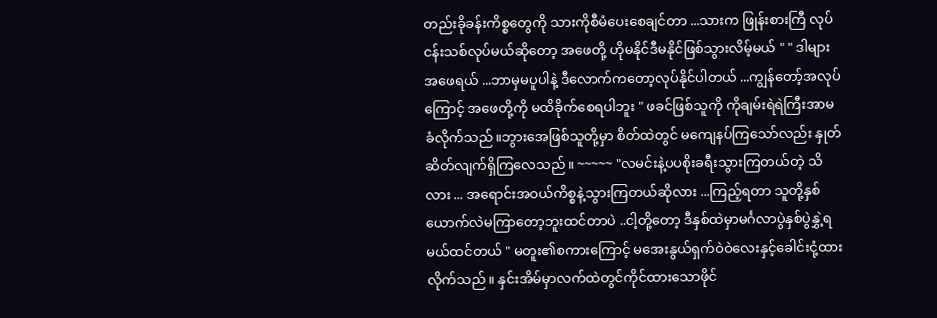တည်းခိုခန်းကိစ္စတွေကို သားကိုစီမံပေးစေချင်တာ ...သားက ဖြုန်းစားကြီ လုပ်ငန်းသစ်လုပ်မယ်ဆိုတော့ အဖေတို့ ဟိုမနိုင်ဒီမနိုင်ဖြစ်သွားလိမ့်မယ် " " ဒါများ အဖေရယ် ...ဘာမှမပူပါနဲ့ ဒီလောက်ကတော့လုပ်နိုင်ပါတယ် ...ကျွန်တော့်အလုပ်ကြောင့် အဖေတို့ကို မထိခိုက်စေရပါဘူး " ဖခင်ဖြစ်သူကို ကိုချမ်းရဲရဲကြီးအာမခံလိုက်သည်။ဘွားအေဖြစ်သူတို့မှာ စိတ်ထဲတွင် မကျေနပ်ကြသော်လည်း နှုတ်ဆိတ်လျက်ရှိကြလေသည်။ ~~~~~ "လမင်းနဲ့ပပစိုးခရီးသွားကြတယ်တဲ့ သိလား ... အရောင်းအဝယ်ကိစ္စနဲ့သွားကြတယ်ဆိုလား ...ကြည့်ရတာ သူတို့နှစ်ယောက်လဲမကြာတော့ဘူးထင်တာပဲ ..ငါ့တို့တော့ ဒီနှစ်ထဲမှာမင်္ဂလာပွဲနှစ်ပွဲနွှဲ့ရမယ်ထင်တယ် " မတူး၏စကားကြောင့် မအေးနွယ်ရှက်ဝဲဝဲလေးနှင့်ခေါင်းငုံ့ထားလိုက်သည်။ နှင်းအိမ်မှာလက်ထဲတွင်ကိုင်ထားသောဖိုင်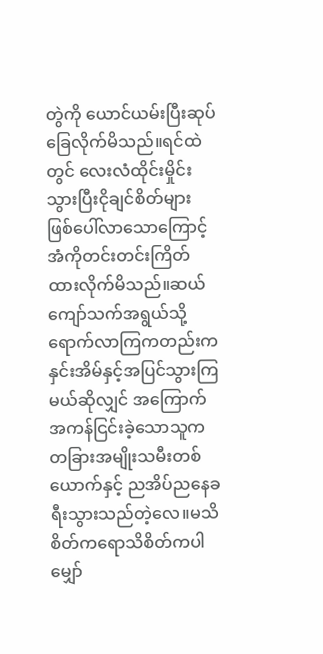တွဲကို ယောင်ယမ်းပြီးဆုပ်ခြေလိုက်မိသည်။ရင်ထဲတွင် လေးလံထိုင်းမှိုင်းသွားပြီးငိုချင်စိတ်များ ဖြစ်ပေါ်လာသောကြောင့် အံကိုတင်းတင်းကြိတ်ထားလိုက်မိသည်။ဆယ်ကျော်သက်အရွယ်သို့ ရောက်လာကြကတည်းက နှင်းအိမ်နှင့်အပြင်သွားကြမယ်ဆိုလျှင် အကြောက်အကန်ငြင်းခဲ့သောသူက တခြားအမျိုးသမီးတစ်ယောက်နှင့် ညအိပ်ညနေခရီးသွားသည်တဲ့လေ။မသိစိတ်ကရောသိစိတ်ကပါ မျှော်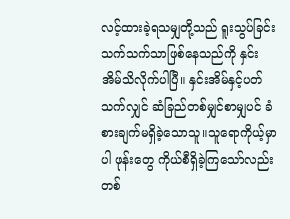လင့်ထားခဲ့ရသမျှတို့သည် ရူးသွပ်ခြင်းသက်သက်သာဖြစ်နေသည်ကို နှင်းအိမ်သိလိုက်ပါပြီ။ နှင်းအိမ်နှင့်ပတ်သက်လျှင် ဆံခြည်တစ်မျှင်စာမျှပင် ခံစားချက်မရှိခဲ့သောသူ။သူရောကိုယ့်မှာပါ ဖုန်းတွေ ကိုယ်စီရှိခဲ့ကြသော်လည်း တစ်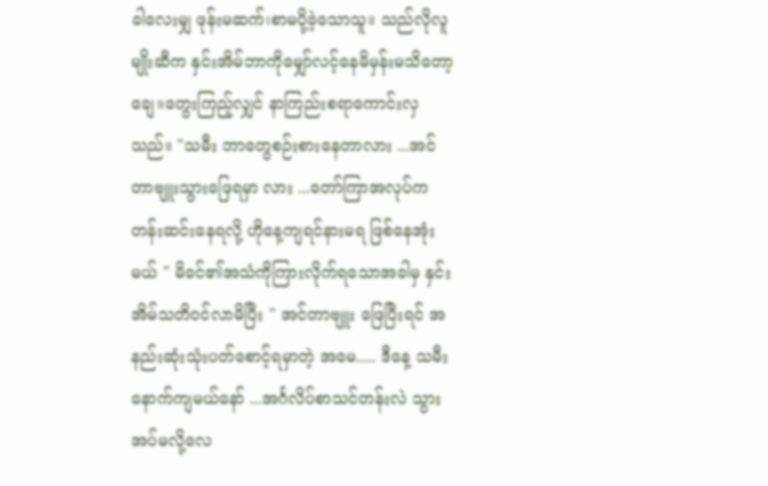ခါလေးမျှ ဖုန်းမဆက်၊စာမပို့ခဲ့သောသူ။ သည်လိုလူမျိုးဆီက နှင်းအိမ်ဘာကိုမျှော်လင့်နေမိမှန်းမသိတော့ချေ။တွေးကြည့်လျှင် နာကြည်းစရာကောင်းလှသည်။ "သမီး ဘာတွေစဉ်းစားနေတာလား ...အင်တာဗျူးသွားဖြေရမှာ လား ...တော်ကြာအလုပ်ကတန်းဆင်းနေရလို့ ဟိုနေ့ကျရင်နားမရ ဖြစ်နေအုံးမယ် " မိခင်၏အသံကိုကြားလိုက်ရသောအခါမှ နှင်းအိမ်သတိဝင်လာမိပြီး " အင်တာဗျူး ဖြေပြီးရင် အနည်းဆုံးသုံးပတ်စောင့်ရမှာတဲ့ အမေ..... ဒီနေ့ သမီးနောက်ကျမယ်နော် ...အင်္ဂလိပ်စာသင်တန်းလဲ သွားအပ်မလို့လေ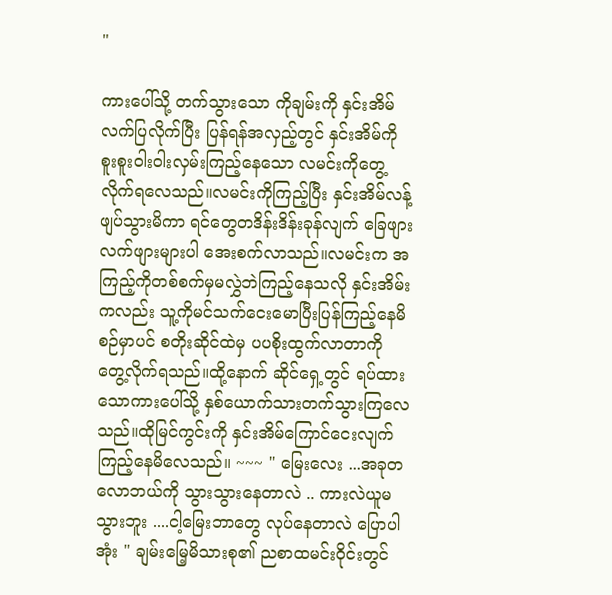"

ကားပေါ်သို့ တက်သွားသော ကိုချမ်းကို နှင်းအိမ်လက်ပြလိုက်ပြီး ပြန်ရန်အလှည့်တွင် နှင်းအိမ်ကို စူးစူးဝါးဝါးလှမ်းကြည့်နေသော လမင်းကိုတွေ့လိုက်ရလေသည်။လမင်းကိုကြည့်ပြီး နှင်းအိမ်လန့်ဖျပ်သွားမိကာ ရင်တွေတဒိန်းဒိန်းခုန်လျက် ခြေဖျားလက်ဖျားများပါ အေးစက်လာသည်။လမင်းက အကြည့်ကိုတစ်စက်မှမလွှဲဘဲကြည့်နေသလို နှင်းအိမ်းကလည်း သူ့ကိုမင်သက်ငေးမောပြီးပြန်ကြည့်နေမိစဉ်မှာပင် စတိုးဆိုင်ထဲမှ ပပစိုးထွက်လာတာကို တွေ့လိုက်ရသည်။ထို့နောက် ဆိုင်ရှေ့တွင် ရပ်ထားသောကားပေါ်သို့ နှစ်ယောက်သားတက်သွားကြလေသည်။ထိုမြင်ကွင်းကို နှင်းအိမ်ကြောင်ငေးလျက်ကြည့်နေမိလေသည်။ ~~~ " မြေးလေး ...အခုတလောဘယ်ကို သွားသွားနေတာလဲ .. ကားလဲယူမသွားဘူး ....ငါ့မြေးဘာတွေ လုပ်နေတာလဲ ပြောပါအုံး " ချမ်းမြေ့မိသားစု၏ ညစာထမင်းဝိုင်းတွင်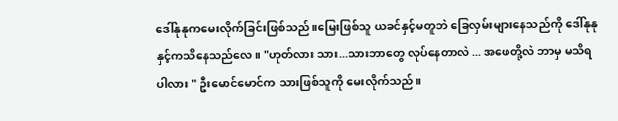ဒေါ်နုနုကမေးလိုက်ခြင်းဖြစ်သည်။မြေးဖြစ်သူ ယခင်နှင့်မတူဘဲ ခြေလှမ်းများနေသည်ကို ဒေါ်နုနုနှင့်ကသိနေသည်လေ။ "ဟုတ်လား သား...သားဘာတွေ လုပ်နေတာလဲ ... အဖေတို့လဲ ဘာမှ မသိရပါလား " ဦးမောင်မောင်က သားဖြစ်သူကို မေးလိုက်သည်။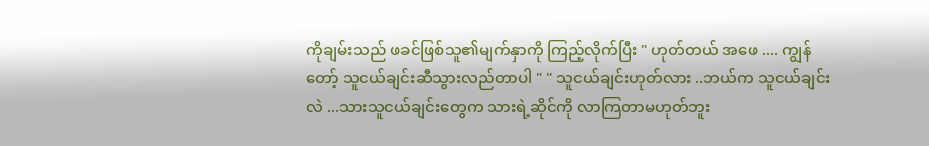ကိုချမ်းသည် ဖခင်ဖြစ်သူ၏မျက်နှာကို ကြည့်လိုက်ပြီး " ဟုတ်တယ် အဖေ .... ကျွန်တော့် သူငယ်ချင်းဆီသွားလည်တာပါ " " သူငယ်ချင်းဟုတ်လား ..ဘယ်က သူငယ်ချင်းလဲ ...သားသူငယ်ချင်းတွေက သားရဲ့ဆိုင်ကို လာကြတာမဟုတ်ဘူး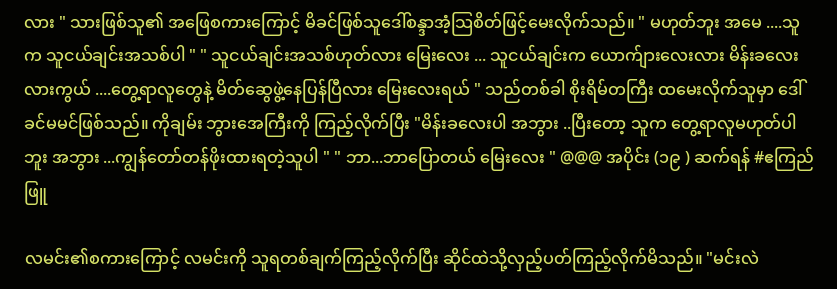လား " သားဖြစ်သူ၏ အဖြေစကားကြောင့် မိခင်ဖြစ်သူဒေါ်စန္ဒာအံ့သြစိတ်ဖြင့်မေးလိုက်သည်။ " မဟုတ်ဘူး အမေ ....သူက သူငယ်ချင်းအသစ်ပါ " " သူငယ်ချင်းအသစ်ဟုတ်လား မြေးလေး ... သူငယ်ချင်းက ယောက်ျားလေးလား မိန်းခလေးလားကွယ် ....တွေ့ရာလူတွေနဲ့ မိတ်ဆွေဖွဲ့နေပြန်ပြီလား မြေးလေးရယ် " သည်တစ်ခါ စိုးရိမ်တကြီး ထမေးလိုက်သူမှာ ဒေါ်ခင်မမင်ဖြစ်သည်။ ကိုချမ်း ဘွားအေကြီးကို ကြည့်လိုက်ပြီး "မိန်းခလေးပါ အဘွား ..ပြီးတော့ သူက တွေ့ရာလူမဟုတ်ပါဘူး အဘွား ...ကျွန်တော်တန်ဖိုးထားရတဲ့သူပါ " " ဘာ...ဘာပြောတယ် မြေးလေး " @@@ အပိုင်း (၁၉ ) ဆက်ရန် #ဧကြည်ဖြူ

လမင်း၏စကားကြောင့် လမင်းကို သူရတစ်ချက်ကြည့်လိုက်ပြီး ဆိုင်ထဲသို့လှည့်ပတ်ကြည့်လိုက်မိသည်။ "မင်းလဲ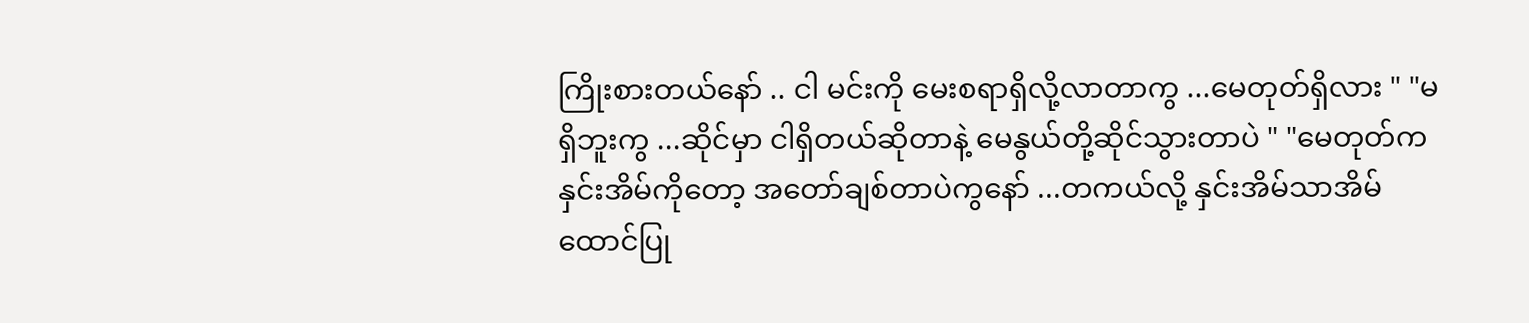ကြိုးစားတယ်နော် .. ငါ မင်းကို မေးစရာရှိလို့လာတာကွ ...မေတုတ်ရှိလား " "မရှိဘူးကွ ...ဆိုင်မှာ ငါရှိတယ်ဆိုတာနဲ့ မေနွယ်တို့ဆိုင်သွားတာပဲ " "မေတုတ်က နှင်းအိမ်ကိုတော့ အတော်ချစ်တာပဲကွနော် ...တကယ်လို့ နှင်းအိမ်သာအိမ်ထောင်ပြု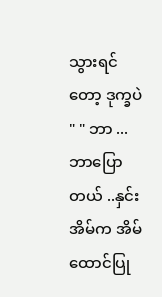သွားရင်တော့ ဒုက္ခပဲ " " ဘာ ...ဘာပြောတယ် ..နှင်းအိမ်က အိမ်ထောင်ပြု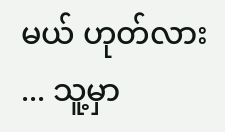မယ် ဟုတ်လား ... သူ့မှာ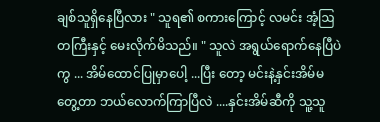ချစ်သူရှိနေပြီလား " သူရ၏ စကားကြောင့် လမင်း အံ့ဩတကြီးနှင့် မေးလိုက်မိသည်။ " သူလဲ အရွယ်ရောက်နေပြီပဲကွ ... အိမ်ထောင်ပြုမှာပေါ့ ...ပြီး တော့ မင်းနဲ့နှင်းအိမ်မတွေ့တာ ဘယ်လောက်ကြာပြီလဲ ....နှင်းအိမ်ဆီကို သူ့သူ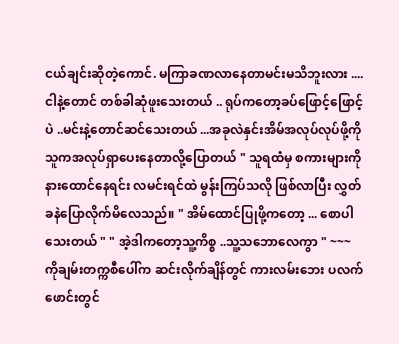ငယ်ချင်းဆိုတဲ့ကောင်. မကြာခဏလာနေတာမင်းမသိဘူးလား ....ငါနဲ့တောင် တစ်ခါဆုံဖူးသေးတယ် .. ရုပ်ကတော့ခပ်ဖြောင့်ဖြောင့်ပဲ ..မင်းနဲ့တောင်ဆင်သေးတယ် ...အခုလဲနှင်းအိမ်အလုပ်လုပ်ဖို့ကို သူကအလုပ်ရှာပေးနေတာလို့ပြောတယ် " သူရထံမှ စကားများကို နားထောင်နေရင်း လမင်းရင်ထဲ မွန်းကြပ်သလို ဖြစ်လာပြီး လွှတ်ခနဲပြောလိုက်မိလေသည်။ " အိမ်ထောင်ပြုဖို့ကတော့ ... စောပါသေးတယ် " " အဲ့ဒါကတော့သူ့ကိစ္စ ..သူ့သဘောလေကွာ " ~~~ ကိုချမ်းတက္ကစီပေါ်က ဆင်းလိုက်ချိန်တွင် ကားလမ်းဘေး ပလက်ဖောင်းတွင်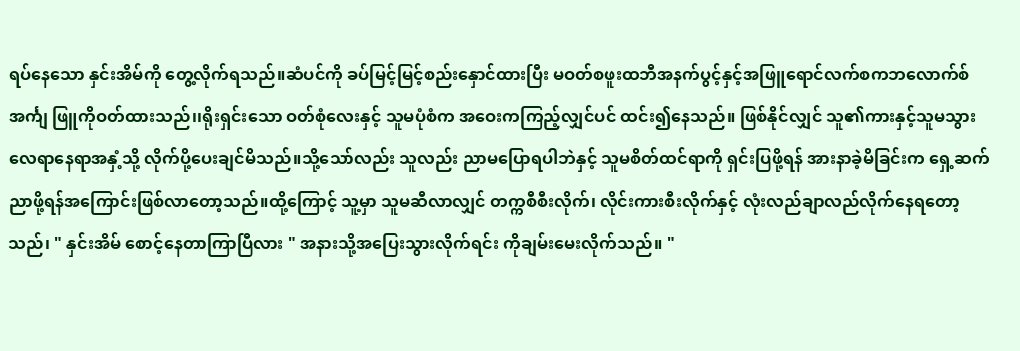ရပ်နေသော နှင်းအိမ်ကို တွေ့လိုက်ရသည်။ဆံပင်ကို ခပ်မြင့်မြင့်စည်းနှောင်ထားပြီး မဝတ်စဖူးထဘီအနက်ပွင့်နှင့်အဖြူရောင်လက်စကဘလောက်စ်အင်္ကျ ဖြူကိုဝတ်ထားသည်၊၊ရိုးရှင်းသော ဝတ်စုံလေးနှင့် သူမပုံစံက အဝေးကကြည့်လျှင်ပင် ထင်း၍နေသည်။ ဖြစ်နိုင်လျှင် သူ၏ကားနှင့်သူမသွားလေရာနေရာအနှံ့သို့ လိုက်ပို့ပေးချင်မိသည်။သို့သော်လည်း သူလည်း ညာမပြောရပါဘဲနှင့် သူမစိတ်ထင်ရာကို ရှင်းပြဖို့ရန် အားနာခဲ့မိခြင်းက ရှေ့ဆက်ညာဖို့ရန်အကြောင်းဖြစ်လာတော့သည်။ထို့ကြောင့် သူ့မှာ သူမဆီလာလျှင် တက္ကစီစီးလိုက်၊ လိုင်းကားစီးလိုက်နှင့် လုံးလည်ချာလည်လိုက်နေရတော့သည်၊ " နှင်းအိမ် စောင့်နေတာကြာပြီလား " အနားသို့အပြေးသွားလိုက်ရင်း ကိုချမ်းမေးလိုက်သည်။ "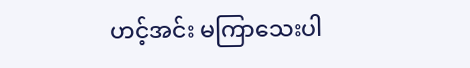ဟင့်အင်း မကြာသေးပါ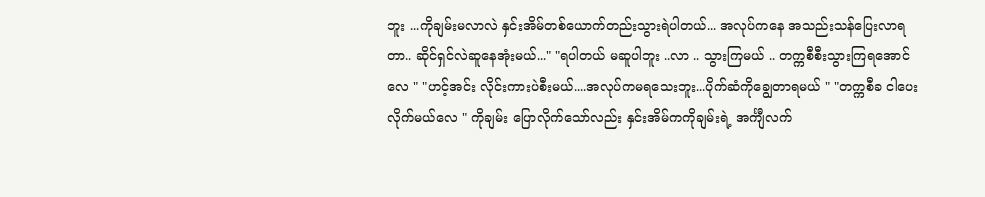ဘူး ...ကိုချမ်းမလာလဲ နှင်းအိမ်တစ်ယောက်တည်းသွားရဲပါတယ်... အလုပ်ကနေ အသည်းသန်ပြေးလာရတာ.. ဆိုင်ရှင်လဲဆူနေအုံးမယ်..." "ရပါတယ် မဆူပါဘူး ..လာ .. သွားကြမယ် .. တက္ကစီစီးသွားကြရအောင်လေ " "ဟင့်အင်း လိုင်းကားပဲစီးမယ်....အလုပ်ကမရသေးဘူး...ပိုက်ဆံကိုချွေတာရမယ် " "တက္ကစီခ ငါပေးလိုက်မယ်လေ " ကိုချမ်း ပြောလိုက်သော်လည်း နှင်းအိမ်ကကိုချမ်းရဲ့ အင်္ကျီလက်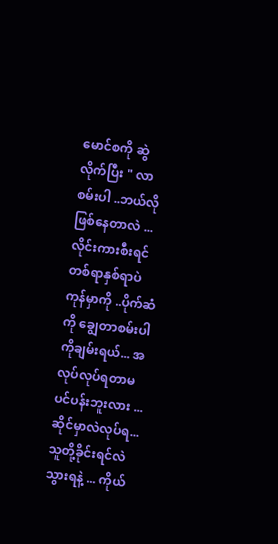မောင်စကို ဆွဲလိုက်ပြီး " လာစမ်းပါ ..ဘယ်လိုဖြစ်နေတာလဲ ...လိုင်းကားစီးရင် တစ်ရာနှစ်ရာပဲကုန်မှာကို ..ပိုက်ဆံကို ချွေတာစမ်းပါ ကိုချမ်းရယ်... အလုပ်လုပ်ရတာမပင်ပန်းဘူးလား ... ဆိုင်မှာလဲလုပ်ရ...သူတို့ခိုင်းရင်လဲသွားရနဲ့ ... ကိုယ်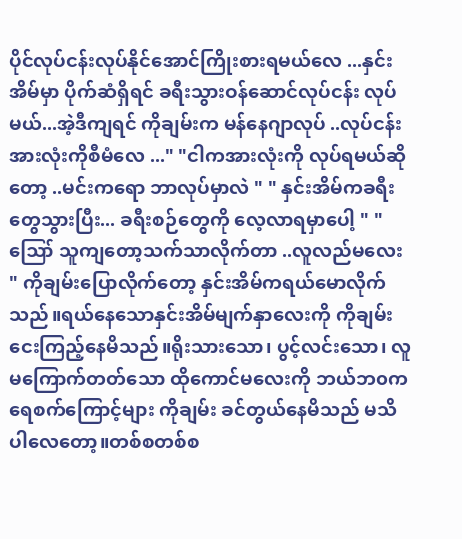ပိုင်လုပ်ငန်းလုပ်နိုင်အောင်ကြိုးစားရမယ်လေ ...နှင်းအိမ်မှာ ပိုက်ဆံရှိရင် ခရီးသွားဝန်ဆောင်လုပ်ငန်း လုပ်မယ်...အဲ့ဒီကျရင် ကိုချမ်းက မန်နေဂျာလုပ် ..လုပ်ငန်းအားလုံးကိုစီမံလေ ..." "ငါကအားလုံးကို လုပ်ရမယ်ဆိုတော့ ..မင်းကရော ဘာလုပ်မှာလဲ " " နှင်းအိမ်ကခရီးတွေသွားပြီး... ခရီးစဉ်တွေကို လေ့လာရမှာပေါ့ " " ဪ သူကျတော့သက်သာလိုက်တာ ..လူလည်မလေး " ကိုချမ်းပြောလိုက်တော့ နှင်းအိမ်ကရယ်မောလိုက်သည်။ရယ်နေသောနှင်းအိမ်မျက်နှာလေးကို ကိုချမ်းငေးကြည့်နေမိသည်။ရိုးသားသော၊ ပွင့်လင်းသော၊ လူမကြောက်တတ်သော ထိုကောင်မလေးကို ဘယ်ဘ၀က ရေစက်ကြောင့်များ ကိုချမ်း ခင်တွယ်နေမိသည် မသိပါလေတော့။တစ်စတစ်စ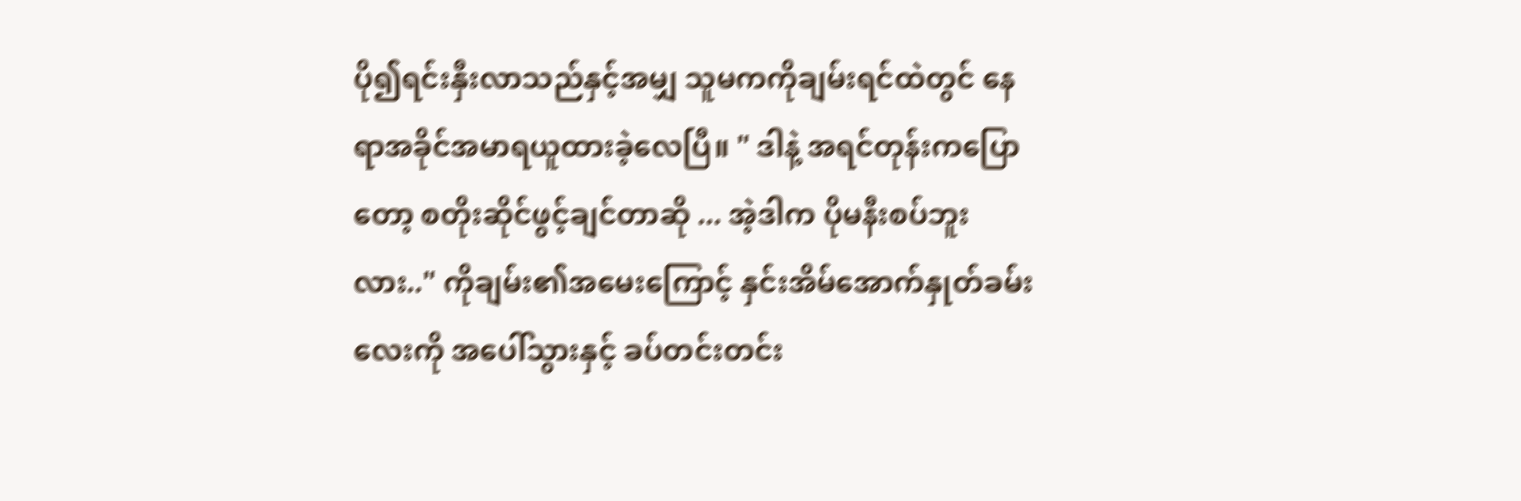ပို၍ရင်းနှီးလာသည်နှင့်အမျှ သူမကကိုချမ်းရင်ထဲတွင် နေရာအခိုင်အမာရယူထားခဲ့လေပြီ။ " ဒါနဲ့ အရင်တုန်းကပြောတော့ စတိုးဆိုင်ဖွင့်ချင်တာဆို ... အဲ့ဒါက ပိုမနီးစပ်ဘူးလား.." ကိုချမ်း၏အမေးကြောင့် နှင်းအိမ်အောက်နှုတ်ခမ်းလေးကို အပေါ်သွားနှင့် ခပ်တင်းတင်း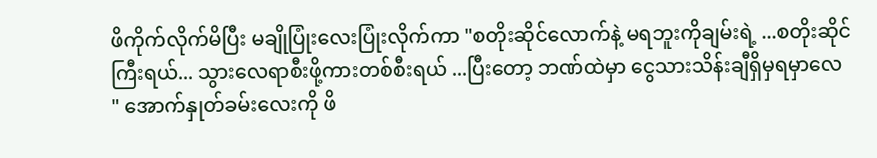ဖိကိုက်လိုက်မိပြီး မချိုပြုံးလေးပြုံးလိုက်ကာ "စတိုးဆိုင်လောက်နဲ့ မရဘူးကိုချမ်းရဲ့ ...စတိုးဆိုင်ကြီးရယ်... သွားလေရာစီးဖို့ကားတစ်စီးရယ် ...ပြီးတော့ ဘဏ်ထဲမှာ ငွေသားသိန်းချီရှိမှရမှာလေ " အောက်နှုတ်ခမ်းလေးကို ဖိ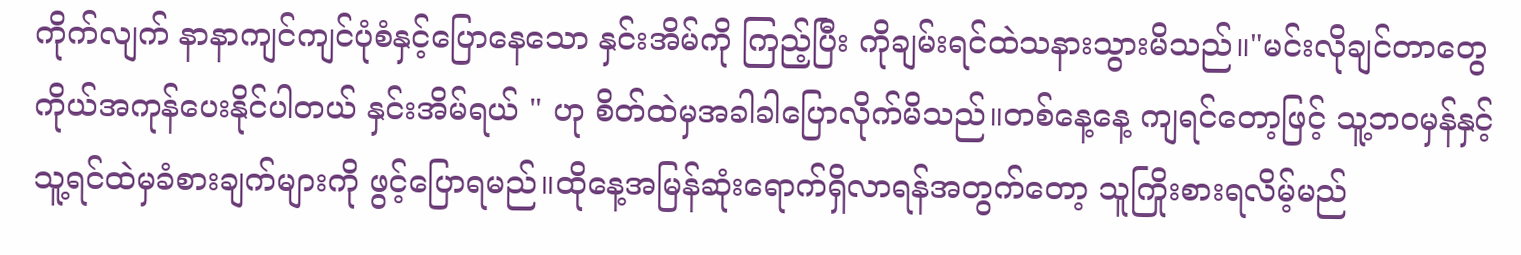ကိုက်လျက် နာနာကျင်ကျင်ပုံစံနှင့်ပြောနေသော နှင်းအိမ်ကို ကြည့်ပြီး ကိုချမ်းရင်ထဲသနားသွားမိသည်။"မင်းလိုချင်တာတွေ ကိုယ်အကုန်ပေးနိုင်ပါတယ် နှင်းအိမ်ရယ် " ဟု စိတ်ထဲမှအခါခါပြောလိုက်မိသည်။တစ်နေ့နေ့ ကျရင်တော့ဖြင့် သူ့ဘ၀မှန်နှင့် သူ့ရင်ထဲမှခံစားချက်များကို ဖွင့်ပြောရမည်။ထိုနေ့အမြန်ဆုံးရောက်ရှိလာရန်အတွက်တော့ သူကြိုးစားရလိမ့်မည်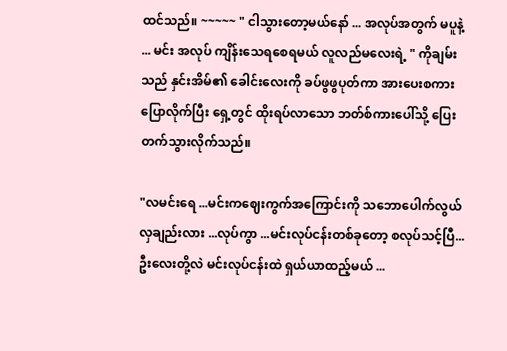ထင်သည်။ ~~~~~ " ငါသွားတော့မယ်နော် ... အလုပ်အတွက် မပူနဲ့ ... မင်း အလုပ် ကျိန်းသေရစေရမယ် လူလည်မလေးရဲ့ " ကိုချမ်းသည် နှင်းအိမ်၏ ခေါင်းလေးကို ခပ်ဖွဖွပုတ်ကာ အားပေးစကားပြောလိုက်ပြီး ရှေ့တွင် ထိုးရပ်လာသော ဘတ်စ်ကားပေါ်သို့ ပြေးတက်သွားလိုက်သည်။

"လမင်းရေ ...မင်းကဈေးကွက်အကြောင်းကို သဘောပေါက်လွယ်လှချည်းလား ...လုပ်ကွာ ...မင်းလုပ်ငန်းတစ်ခုတော့ စလုပ်သင့်ပြီ...ဦးလေးတို့လဲ မင်းလုပ်ငန်းထဲ ရှယ်ယာထည့်မယ် ...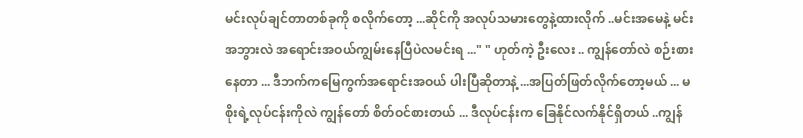မင်းလုပ်ချင်တာတစ်ခုကို စလိုက်တော့ ...ဆိုင်ကို အလုပ်သမားတွေနဲ့ထားလိုက် ..မင်းအမေနဲ့ မင်းအဘွားလဲ အရောင်းအဝယ်ကျွမ်းနေပြီပဲလမင်းရ ..." " ဟုတ်ကဲ့ ဦးလေး .. ကျွန်တော်လဲ စဉ်းစားနေတာ ... ဒီဘက်ကမြေကွက်အရောင်းအဝယ် ပါးပြီဆိုတာနဲ့ ...အပြတ်ဖြတ်လိုက်တော့မယ် ... မစိုးရဲ့လုပ်ငန်းကိုလဲ ကျွန်တော် စိတ်ဝင်စားတယ် ... ဒီလုပ်ငန်းက ခြေနိုင်လက်နိုင်ရှိတယ် ..ကျွန်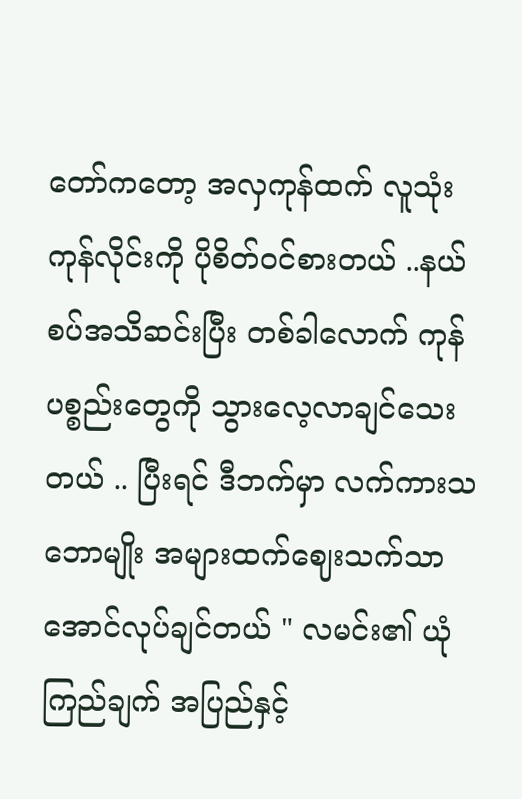တော်ကတော့ အလှကုန်ထက် လူသုံးကုန်လိုင်းကို ပိုစိတ်ဝင်စားတယ် ..နယ်စပ်အသိဆင်းပြီး တစ်ခါလောက် ကုန်ပစ္စည်းတွေကို သွားလေ့လာချင်သေးတယ် .. ပြီးရင် ဒီဘက်မှာ လက်ကားသဘောမျိုး အများထက်ဈေးသက်သာအောင်လုပ်ချင်တယ် " လမင်း၏ ယုံကြည်ချက် အပြည်နှင့်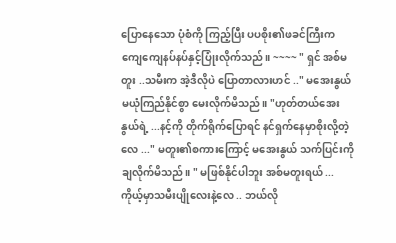ပြောနေသော ပုံစံကို ကြည့်ပြီး ပပစိုး၏ဖခင်ကြီးက ကျေကျေနပ်နပ်နှင့်ပြုံးလိုက်သည်။ ~~~~ " ရှင် အစ်မတူး ..သမီးက အဲ့ဒီလိုပဲ ပြောတာလားဟင် .." မအေးနွယ် မယုံကြည်နိုင်စွာ မေးလိုက်မိသည်။ "ဟုတ်တယ်အေးနွယ်ရဲ့ ...နင့်ကို တိုက်ရိုက်ပြောရင် နင်ရှက်နေမှာစိုးလို့တဲ့လေ ..." မတူး၏စကားကြောင့် မအေးနွယ် သက်ပြင်းကိုချလိုက်မိသည်။ " မဖြစ်နိုင်ပါဘူး အစ်မတူးရယ် ... ကိုယ့်မှာသမီးပျိုလေးနဲ့လေ .. ဘယ်လို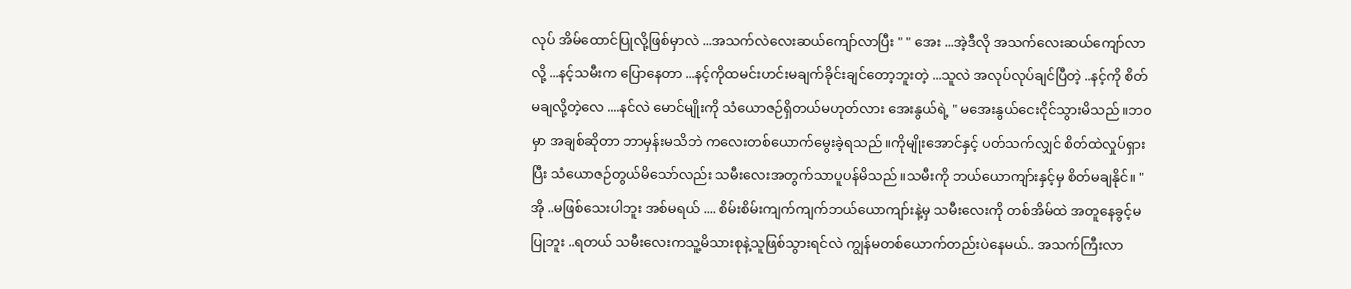လုပ် အိမ်ထောင်ပြုလို့ဖြစ်မှာလဲ ...အသက်လဲလေးဆယ်ကျော်လာပြီး " " အေး ...အဲ့ဒီလို အသက်လေးဆယ်ကျော်လာလို့ ...နင့်သမီးက ပြောနေတာ ...နင့်ကိုထမင်းဟင်းမချက်ခိုင်းချင်တော့ဘူးတဲ့ ...သူလဲ အလုပ်လုပ်ချင်ပြီတဲ့ ..နင့်ကို စိတ်မချလို့တဲ့လေ ....နင်လဲ မောင်မျိုးကို သံယောဇဉ်ရှိတယ်မဟုတ်လား အေးနွယ်ရဲ့ " မအေးနွယ်ငေးငိုင်သွားမိသည်။ဘ၀မှာ အချစ်ဆိုတာ ဘာမှန်းမသိဘဲ ကလေးတစ်ယောက်မွေးခဲ့ရသည်။ကိုမျိုးအောင်နှင့် ပတ်သက်လျှင် စိတ်ထဲလှုပ်ရှားပြီး သံယောဇဉ်တွယ်မိသော်လည်း သမီးလေးအတွက်သာပူပန်မိသည်။သမီးကို ဘယ်ယောကျာ်းနှင့်မှ စိတ်မချနိုင်။ " အို ..မဖြစ်သေးပါဘူး အစ်မရယ် .... စိမ်းစိမ်းကျက်ကျက်ဘယ်ယောကျာ်းနဲ့မှ သမီးလေးကို တစ်အိမ်ထဲ အတူနေခွင့်မပြုဘူး ..ရတယ် သမီးလေးကသူ့မိသားစုနဲ့သူဖြစ်သွားရင်လဲ ကျွန်မတစ်ယောက်တည်းပဲနေမယ်.. အသက်ကြီးလာ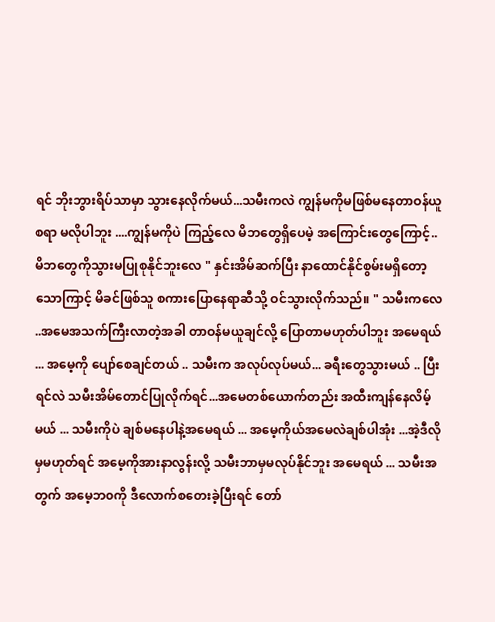ရင် ဘိုးဘွားရိပ်သာမှာ သွားနေလိုက်မယ်...သမီးကလဲ ကျွန်မကိုမဖြစ်မနေတာဝန်ယူစရာ မလိုပါဘူး ....ကျွန်မကိုပဲ ကြည့်လေ မိဘတွေရှိပေမဲ့ အကြောင်းတွေကြောင့်.. မိဘတွေကိုသွားမပြုစုနိုင်ဘူးလေ " နှင်းအိမ်ဆက်ပြီး နာထောင်နိုင်စွမ်းမရှိတော့သောကြာင့် မိခင်ဖြစ်သူ စကားပြောနေရာဆီသို့ ဝင်သွားလိုက်သည်။ " သမီးကလေ ..အမေအသက်ကြီးလာတဲ့အခါ တာဝန်မယူချင်လို့ ပြောတာမဟုတ်ပါဘူး အမေရယ် ... အမေ့ကို ပျော်စေချင်တယ် .. သမီးက အလုပ်လုပ်မယ်... ခရီးတွေသွားမယ် .. ပြီးရင်လဲ သမီးအိမ်တောင်ပြုလိုက်ရင်...အမေတစ်ယောက်တည်း အထီးကျန်နေလိမ့်မယ် ... သမီးကိုပဲ ချစ်မနေပါနဲ့အမေရယ် ... အမေ့ကိုယ်အမေလဲချစ်ပါအုံး ...အဲ့ဒီလိုမှမဟုတ်ရင် အမေ့ကိုအားနာလွန်းလို့ သမီးဘာမှမလုပ်နိုင်ဘူး အမေရယ် ... သမီးအတွက် အမေ့ဘ၀ကို ဒီလောက်စတေးခဲ့ပြီးရင် တော်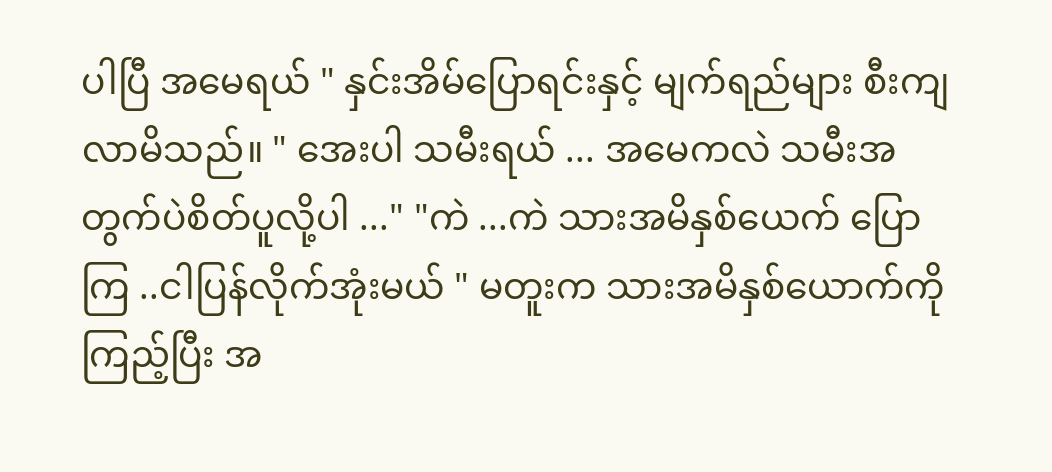ပါပြီ အမေရယ် " နှင်းအိမ်ပြောရင်းနှင့် မျက်ရည်များ စီးကျလာမိသည်။ " အေးပါ သမီးရယ် ... အမေကလဲ သမီးအတွက်ပဲစိတ်ပူလို့ပါ ..." "ကဲ ...ကဲ သားအမိနှစ်ယေက် ပြောကြ ..ငါပြန်လိုက်အုံးမယ် " မတူးက သားအမိနှစ်ယောက်ကို ကြည့်ပြီး အ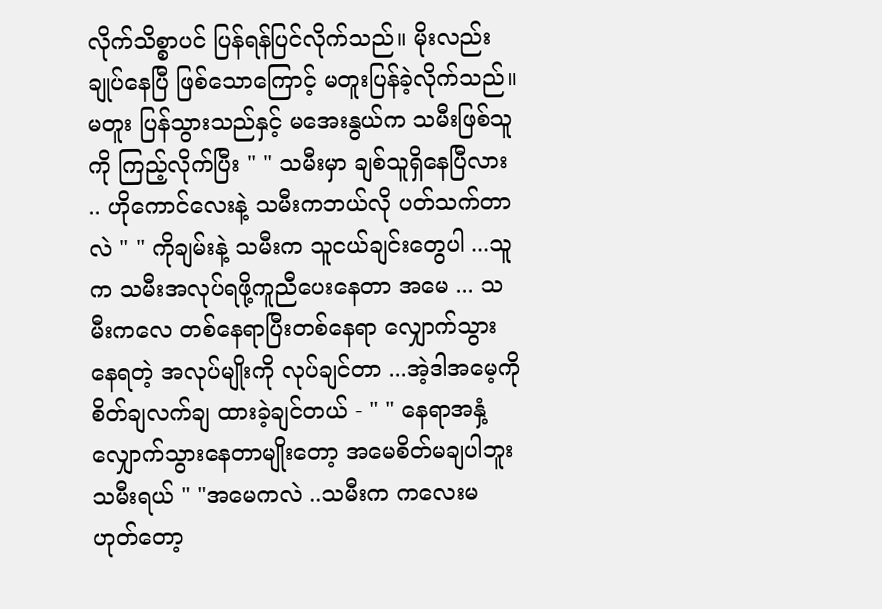လိုက်သိစ္စာပင် ပြန်ရန်ပြင်လိုက်သည်။ မိုးလည်းချုပ်နေပြီ ဖြစ်သောကြောင့် မတူးပြန်ခဲ့လိုက်သည်။မတူး ပြန်သွားသည်နှင့် မအေးနွယ်က သမီးဖြစ်သူကို ကြည့်လိုက်ပြီး " " သမီးမှာ ချစ်သူရှိနေပြီလား .. ဟိုကောင်လေးနဲ့ သမီးကဘယ်လို ပတ်သက်တာလဲ " " ကိုချမ်းနဲ့ သမီးက သူငယ်ချင်းတွေပါ ...သူက သမီးအလုပ်ရဖို့ကူညီပေးနေတာ အမေ ... သမီးကလေ တစ်နေရာပြီးတစ်နေရာ လျှောက်သွားနေရတဲ့ အလုပ်မျိုးကို လုပ်ချင်တာ ...အဲ့ဒါအမေ့ကို စိတ်ချလက်ချ ထားခဲ့ချင်တယ် - " " နေရာအနှံ့လျှောက်သွားနေတာမျိုးတော့ အမေစိတ်မချပါဘူး သမီးရယ် " "အမေကလဲ ..သမီးက ကလေးမဟုတ်တော့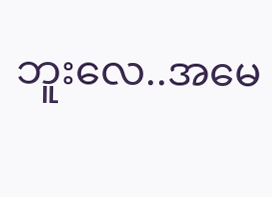ဘူးလေ..အမေ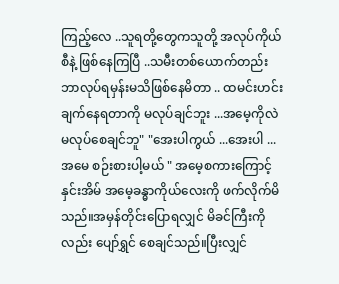ကြည့်လေ ..သူရတို့တွေကသူတို့ အလုပ်ကိုယ်စီနဲ့ ဖြစ်နေကြပြီ ..သမီးတစ်ယောက်တည်း ဘာလုပ်ရမှန်းမသိဖြစ်နေမိတာ .. ထမင်းဟင်းချက်နေရတာကို မလုပ်ချင်ဘူး ...အမေ့ကိုလဲ မလုပ်စေချင်ဘူ" "အေးပါကွယ် ...အေးပါ ...အမေ စဉ်းစားပါ့မယ် " အမေ့စကားကြောင့် နှင်းအိမ် အမေ့ခန္ဓာကိုယ်လေးကို ဖက်လိုက်မိသည်။အမှန်တိုင်းပြောရလျှင် မိခင်ကြီးကိုလည်း ပျော်ရွှင် စေချင်သည်။ပြီးလျှင်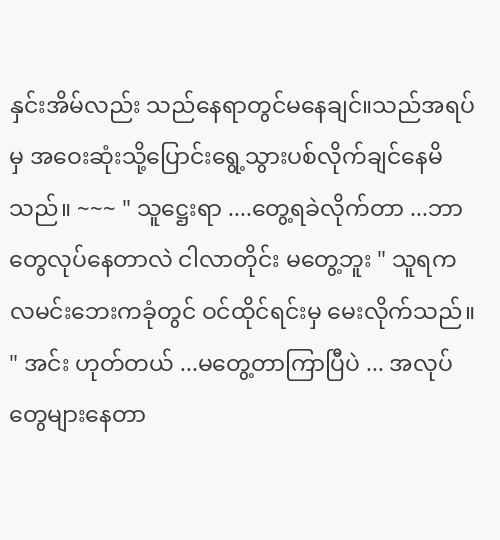နှင်းအိမ်လည်း သည်နေရာတွင်မနေချင်။သည်အရပ်မှ အဝေးဆုံးသို့ပြောင်းရွေ့သွားပစ်လိုက်ချင်နေမိသည်။ ~~~ " သူဋ္ဌေးရာ ....တွေ့ရခဲလိုက်တာ ...ဘာတွေလုပ်နေတာလဲ ငါလာတိုင်း မတွေ့ဘူး " သူရက လမင်းဘေးကခုံတွင် ဝင်ထိုင်ရင်းမှ မေးလိုက်သည်။ " အင်း ဟုတ်တယ် ...မတွေ့တာကြာပြီပဲ ... အလုပ်တွေများနေတာ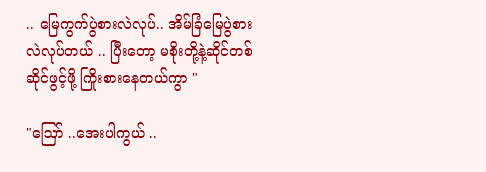.. မြေကွက်ပွဲစားလဲလုပ်.. အိမ်ခြံမြေပွဲစားလဲလုပ်တယ် .. ပြီးတော့ မစိုးတို့နဲ့ဆိုင်တစ်ဆိုင်ဖွင့်ဖို့ ကြိုးစားနေတယ်ကွာ "

"ဪ ..အေးပါကွယ် ..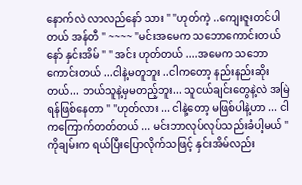နောက်လဲ လာလည်နော် သား " "ဟုတ်ကဲ့ ..ကျေးဇူးတင်ပါတယ် အန်တီ " ~~~~ "မင်းအမေက သဘောကောင်းတယ်နော် နှင်းအိမ် " " အင်း ဟုတ်တယ် ....အမေက သဘောကောင်းတယ် ...ငါနဲ့မတူဘူး ..ငါကတော့ နည်းနည်းဆိုးတယ်... ဘယ်သူနဲ့မှမတည့်ဘူး... သူငယ်ချင်းတွေနဲ့လဲ အမြဲရန်ဖြစ်နေတာ " "ဟုတ်လား ... ငါနဲ့တော့ မဖြစ်ပါနဲ့ဟာ ... ငါကကြောက်တတ်တယ် ... မင်းဘာလုပ်လုပ်သည်းခံပါ့မယ် " ကိုချမ်းက ရယ်ပြီးပြောလိုက်သဖြင့် နှင်းအိမ်လည်း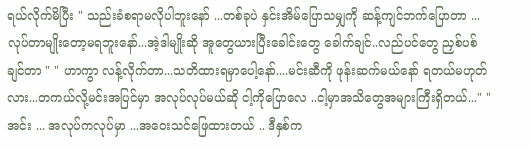ရယ်လိုက်မိပြီး " သည်းခံစရာမလိုပါဘူးနော် ...တစ်ခုပဲ နှင်းအိမ်ပြောသမျှကို ဆန့်ကျင်ဘက်ပြောတာ ...လုပ်တာမျိုးတော့မရဘူးနော်...အဲ့ဒါမျိုးဆို အူတွေယားပြီးခေါင်းတွေ ခေါက်ချင်..လည်ပင်တွေ ညှစ်ပစ်ချင်တာ " " ဟာကွာ လန့်လိုက်တာ...သတိထားရမှာပေါ့နော်....မင်းဆီကို ဖုန်းဆက်မယ်နော် ရတယ်မဟုတ်လား...တကယ်လို့မင်းအပြင်မှာ အလုပ်လုပ်မယ်ဆို ငါ့ကိုပြောလေ ..ငါ့မှာအသိတွေအများကြီးရှိတယ်..." "အင်း ... အလုပ်ကလုပ်မှာ ...အဝေးသင်ဖြေထားတယ် .. ဒီနှစ်က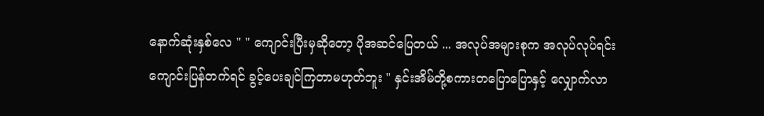နောက်ဆုံးနှစ်လေ " " ကျောင်းပြီးမှဆိုတော့ ပိုအဆင်ပြေတယ် ... အလုပ်အများစုက အလုပ်လုပ်ရင်းကျောင်းပြန်တက်ရင် ခွင့်ပေးချင်ကြတာမဟုတ်ဘူး " နှင်းအိမ်တို့စကားတပြောပြောနှင့် လျှောက်လာ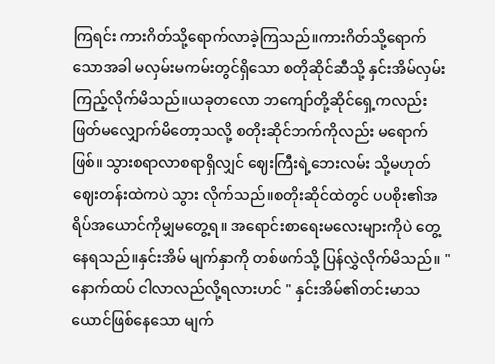ကြရင်း ကားဂိတ်သို့ရောက်လာခဲ့ကြသည်။ကားဂိတ်သို့ရောက်သောအခါ မလှမ်းမကမ်းတွင်ရှိသော စတိုဆိုင်ဆီသို့ နှင်းအိမ်လှမ်းကြည့်လိုက်မိသည်။ယခုတလော ဘကျော်တို့ဆိုင်ရှေ့ကလည်း ဖြတ်မလျှောက်မိတော့သလို့ စတိုးဆိုင်ဘက်ကိုလည်း မရောက်ဖြစ်။ သွားစရာလာစရာရှိလျှင် ဈေးကြီးရဲ့ဘေးလမ်း သို့မဟုတ် ဈေးတန်းထဲကပဲ သွား လိုက်သည်။စတိုးဆိုင်ထဲတွင် ပပစိုး၏အရိပ်အယောင်ကိုမျှမတွေ့ရ။ အရောင်းစာရေးမလေးများကိုပဲ တွေ့နေရသည်။နှင်းအိမ် မျက်နှာကို တစ်ဖက်သို့ ပြန်လွှဲလိုက်မိသည်။ " နောက်ထပ် ငါလာလည်လို့ရလားဟင် " နှင်းအိမ်၏တင်းမာသယောင်ဖြစ်နေသော မျက်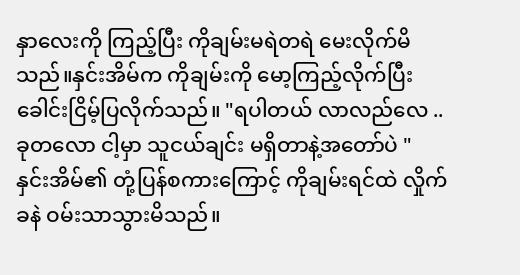နှာလေးကို ကြည့်ပြီး ကိုချမ်းမရဲတရဲ မေးလိုက်မိသည်။နှင်းအိမ်က ကိုချမ်းကို မော့ကြည့်လိုက်ပြီး ခေါင်းငြိမ့်ပြလိုက်သည်။ "ရပါတယ် လာလည်လေ ..ခုတလော ငါ့မှာ သူငယ်ချင်း မရှိတာနဲ့အတော်ပဲ " နှင်းအိမ်၏ တုံ့ပြန်စကားကြောင့် ကိုချမ်းရင်ထဲ လှိုက်ခနဲ ဝမ်းသာသွားမိသည်။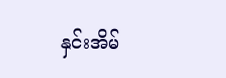နှင်းအိမ်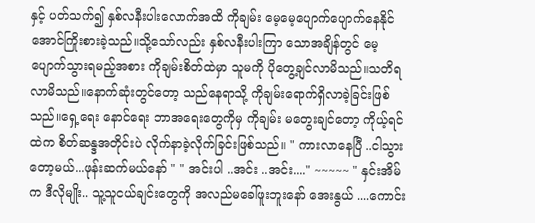နှင့် ပတ်သက်၍ နှစ်လနီးပါးလောက်အထိ ကိုချမ်း မေ့မေ့ပျောက်ပျောက်နေနိုင်အောင်ကြိုးစားခဲ့သည်။သို့သော်လည်း နှစ်လနီးပါးကြာ သောအချိန်တွင် မေ့ပျောက်သွားရမည့်အစား ကိုချမ်းစိတ်ထဲမှာ သူမကို ပိုတွေ့ချင်လာမိသည်။သတိရလာမိသည်။နောက်ဆုံးတွင်တော့ သည်နေရာသို့ ကိုချမ်းရောက်ရှိလာခဲ့ခြင်းဖြစ်သည်။ရှေ့ရေး နောင်ရေး ဘာအရေးတွေကိုမှ ကိုချမ်း မတွေးချင်တော့ ကိုယ့်ရင်ထဲက စိတ်ဆန္ဒအတိုင်းပဲ လိုက်နာခဲ့လိုက်ခြင်းဖြစ်သည်။ " ကားလာနေပြီ ..ငါသွားတော့မယ်...ဖုန်းဆက်မယ်နော် " " အင်းပါ ..အင်း ..အင်း...." ~~~~~ " နှင်းအိမ်က ဒီလိုမျိုး.. သူ့သူငယ်ချင်းတွေကို အလည်မခေါ်ဖူးဘူးနော် အေးနွယ် ....ကောင်း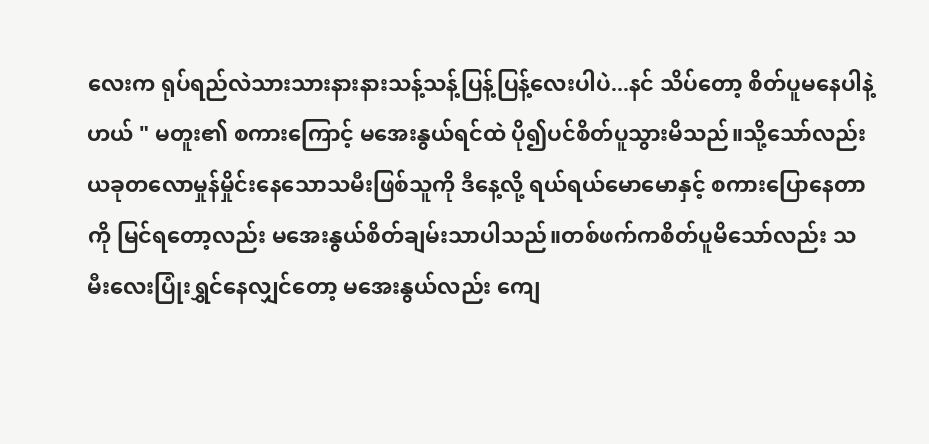လေးက ရုပ်ရည်လဲသားသားနားနားသန့်သန့်ပြန့်ပြန့်လေးပါပဲ...နင် သိပ်တော့ စိတ်ပူမနေပါနဲ့ဟယ် " မတူး၏ စကားကြောင့် မအေးနွယ်ရင်ထဲ ပို၍ပင်စိတ်ပူသွားမိသည်။သို့သော်လည်း ယခုတလောမှုန်မှိုင်းနေသောသမီးဖြစ်သူကို ဒီနေ့လို့ ရယ်ရယ်မောမောနှင့် စကားပြောနေတာကို မြင်ရတော့လည်း မအေးနွယ်စိတ်ချမ်းသာပါသည်။တစ်ဖက်ကစိတ်ပူမိသော်လည်း သမီးလေးပြုံးရွှင်နေလျှင်တော့ မအေးနွယ်လည်း ကျေ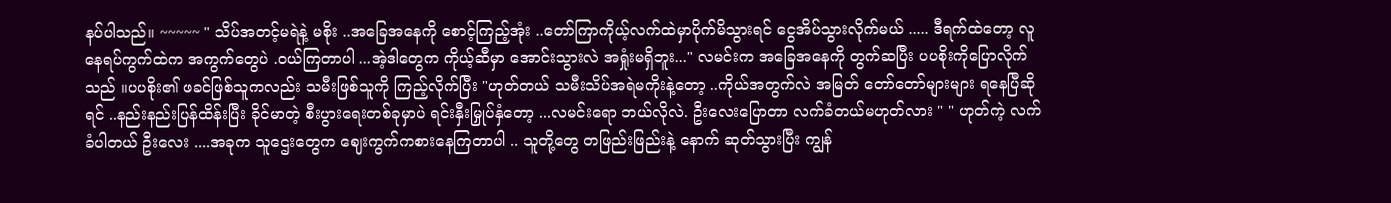နပ်ပါသည်။ ~~~~~ " သိပ်အတင့်မရဲနဲ့ မစိုး ..အခြေအနေကို စောင့်ကြည့်အုံး ..တော်ကြာကိုယ့်လက်ထဲမှာပိုက်မိသွားရင် ငွေအိပ်သွားလိုက်မယ် ..... ဒီရက်ထဲတော့ လူနေရပ်ကွက်ထဲက အကွက်တွေပဲ .ဝယ်ကြတာပါ ...အဲ့ဒါတွေက ကိုယ့်ဆီမှာ အောင်းသွားလဲ အရှုံးမရှိဘူး..." လမင်းက အခြေအနေကို တွက်ဆပြီး ပပစိုးကိုပြောလိုက်သည် ။ပပစိုး၏ ဖခင်ဖြစ်သူကလည်း သမီးဖြစ်သူကို ကြည့်လိုက်ပြီး "ဟုတ်တယ် သမီးသိပ်အရဲမကိုးနဲ့တော့ ..ကိုယ်အတွက်လဲ အမြတ် တော်တော်များများ ရနေပြီဆိုရင် ..နည်းနည်းပြန်ထိန်းပြီး ခိုင်မာတဲ့ စီးပွားရေးတစ်ခုမှာပဲ ရင်းနှီးမြှုပ်နှံတော့ ...လမင်းရော ဘယ်လိုလဲ. ဦးလေးပြောတာ လက်ခံတယ်မဟုတ်လား " " ဟုတ်ကဲ့ လက်ခံပါတယ် ဦးလေး ....အခုက သူဌေးတွေက ဈေးကွက်ကစားနေကြတာပါ .. သူတို့တွေ တဖြည်းဖြည်းနဲ့ နောက် ဆုတ်သွားပြီး ကျွန်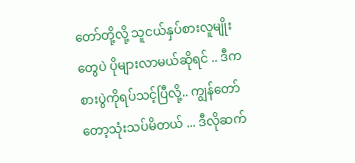တော်တို့လို့ သူငယ်နှပ်စားလူမျိုးတွေပဲ ပိုများလာမယ်ဆိုရင် .. ဒီကစားပွဲကိုရပ်သင့်ပြီလို့.. ကျွန်တော်တော့သုံးသပ်မိတယ် ... ဒီလိုဆက်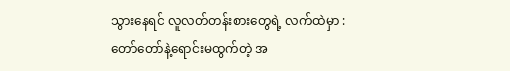သွားနေရင် လူလတ်တန်းစားတွေရဲ့ လက်ထဲမှာ : တော်တော်နဲ့ရောင်းမထွက်တဲ့ အ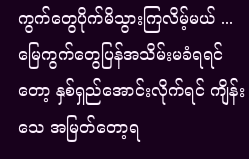ကွက်တွေပိုက်မိသွားကြလိမ့်မယ် ... မြေကွက်တွေပြန်အသိမ်းမခံရရင်တော့ နှစ်ရှည်အောင်းလိုက်ရင် ကျိန်းသေ အမြတ်တော့ရ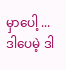မှာပေါ့ ... ဒါပေမဲ့ ဒါ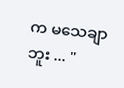က မသေချာဘူး ... "